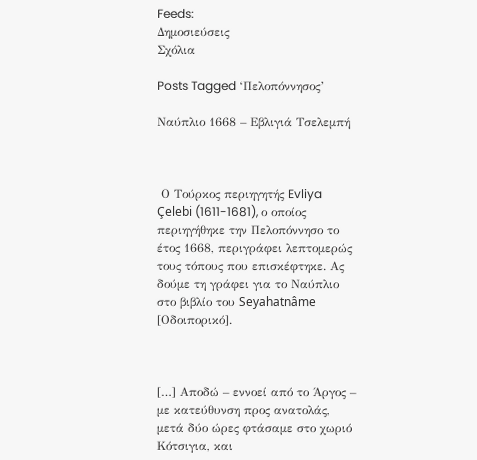Feeds:
Δημοσιεύσεις
Σχόλια

Posts Tagged ‘Πελοπόννησος’

Ναύπλιο 1668 – Εβλιγιά Τσελεμπή



 Ο Τούρκος περιηγητής Evliya Çelebi (1611-1681), ο οποίος περιηγήθηκε την Πελοπόννησο το έτος 1668, περιγράφει λεπτομερώς τους τόπους που επισκέφτηκε. Ας δούμε τη γράφει για το Ναύπλιο στο βιβλίο του Seyahatnâme [Οδοιπορικό].



[…] Αποδώ – εννοεί από το Άργος – με κατεύθυνση προς ανατολάς, μετά δύο ώρες φτάσαμε στο χωριό Κότσιγια, και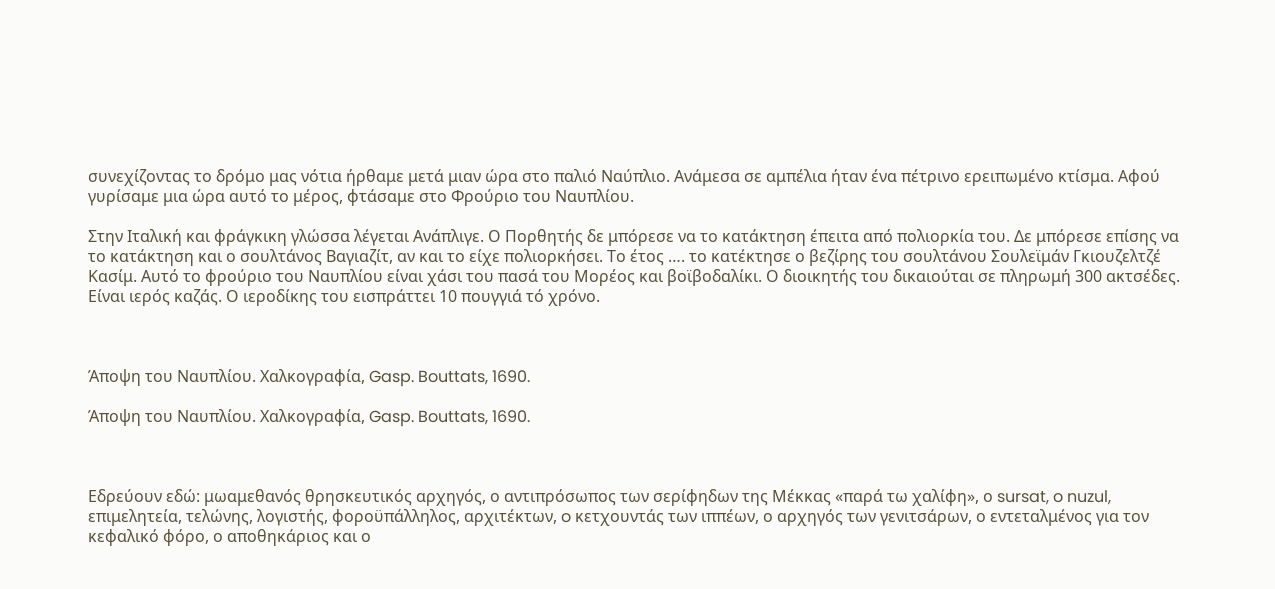συνεχίζοντας το δρόμο μας νότια ήρθαμε μετά μιαν ώρα στο παλιό Ναύπλιο. Ανάμεσα σε αμπέλια ήταν ένα πέτρινο ερειπωμένο κτίσμα. Αφού γυρίσαμε μια ώρα αυτό το μέρος, φτάσαμε στο Φρούριο του Ναυπλίου.

Στην Ιταλική και φράγκικη γλώσσα λέγεται Ανάπλιγε. Ο Πορθητής δε μπόρεσε να το κατάκτηση έπειτα από πολιορκία του. Δε μπόρεσε επίσης να το κατάκτηση και ο σουλτάνος Βαγιαζίτ, αν και το είχε πολιορκήσει. Το έτος …. το κατέκτησε ο βεζίρης του σουλτάνου Σουλεϊμάν Γκιουζελτζέ Κασίμ. Αυτό το φρούριο του Ναυπλίου είναι χάσι του πασά του Μορέος και βοϊβοδαλίκι. Ο διοικητής του δικαιούται σε πληρωμή 300 ακτσέδες. Είναι ιερός καζάς. Ο ιεροδίκης του εισπράττει 10 πουγγιά τό χρόνο.



Άποψη του Ναυπλίου. Χαλκογραφία, Gasp. Bouttats, 1690.

Άποψη του Ναυπλίου. Χαλκογραφία, Gasp. Bouttats, 1690.



Εδρεύουν εδώ: μωαμεθανός θρησκευτικός αρχηγός, ο αντιπρόσωπος των σερίφηδων της Μέκκας «παρά τω χαλίφη», ο sursat, o nuzul, επιμελητεία, τελώνης, λογιστής, φοροϋπάλληλος, αρχιτέκτων, o κετχουντάς των ιππέων, ο αρχηγός των γενιτσάρων, ο εντεταλμένος για τον κεφαλικό φόρο, ο αποθηκάριος και ο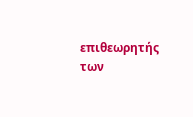επιθεωρητής των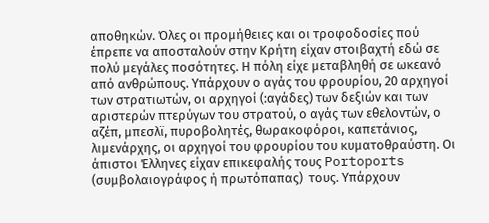αποθηκών. Όλες οι προμήθειες και οι τροφοδοσίες πού έπρεπε να αποσταλούν στην Κρήτη είχαν στοιβαχτή εδώ σε πολύ μεγάλες ποσότητες. Η πόλη είχε μεταβληθή σε ωκεανό από ανθρώπους. Υπάρχουν ο αγάς του φρουρίου, 20 αρχηγοί των στρατιωτών, οι αρχηγοί (:αγάδες) των δεξιών και των αριστερών πτερύγων του στρατού, ο αγάς των εθελοντών, ο αζέπ, μπεσλϊ, πυροβολητές, θωρακοφόροι, καπετάνιος, λιμενάρχης, οι αρχηγοί του φρουρίου του κυματοθραύστη. Οι άπιστοι Έλληνες είχαν επικεφαλής τους Portoports (συμβολαιογράφος ή πρωτόπαπας)  τους. Υπάρχουν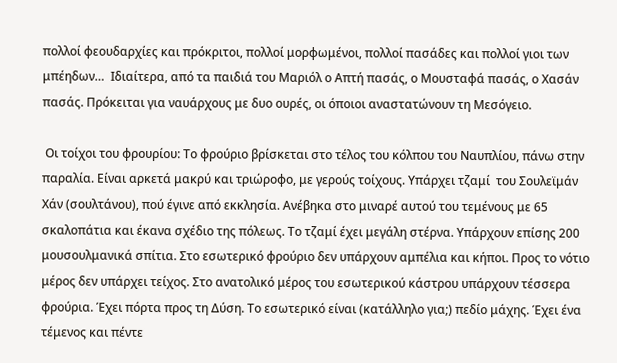πολλοί φεουδαρχίες και πρόκριτοι, πολλοί μορφωμένοι, πολλοί πασάδες και πολλοί γιοι των μπέηδων…  Ιδιαίτερα, από τα παιδιά του Μαριόλ ο Απτή πασάς, ο Μουσταφά πασάς, ο Χασάν πασάς. Πρόκειται για ναυάρχους με δυο ουρές, οι όποιοι αναστατώνουν τη Μεσόγειο.

 Οι τοίχοι του φρουρίου: Το φρούριο βρίσκεται στο τέλος του κόλπου του Ναυπλίου, πάνω στην παραλία. Είναι αρκετά μακρύ και τριώροφο, με γερούς τοίχους. Υπάρχει τζαμί  του Σουλεϊμάν Χάν (σουλτάνου), πού έγινε από εκκλησία. Ανέβηκα στο μιναρέ αυτού του τεμένους με 65 σκαλοπάτια και έκανα σχέδιο της πόλεως. Το τζαμί έχει μεγάλη στέρνα. Υπάρχουν επίσης 200 μουσουλμανικά σπίτια. Στο εσωτερικό φρούριο δεν υπάρχουν αμπέλια και κήποι. Προς το νότιο μέρος δεν υπάρχει τείχος. Στο ανατολικό μέρος του εσωτερικού κάστρου υπάρχουν τέσσερα φρούρια. Έχει πόρτα προς τη Δύση. Το εσωτερικό είναι (κατάλληλο για;) πεδίο μάχης. Έχει ένα τέμενος και πέντε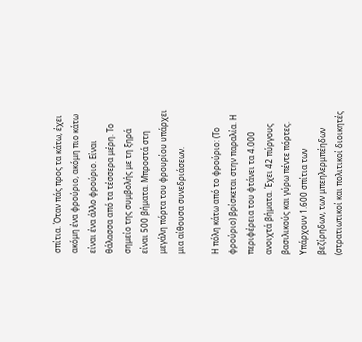σπίτια. Όταν πάς προς τα κάτω, έχει ακόμη ένα φρούριο, ακόμη πιο κάτω είναι ένα άλλο φρούριο. Είναι θάλασσα από τα τέσσερα μέρη. Το σημείο της συμβολής με τη ξηρά είναι 500 βήματα. Μπροστά στη μεγάλη πόρτα του φρουρίου υπάρχει μια αίθουσα συνεδριάσεων.

Η πόλη κάτω από το φρούριο: (Το φρούριο) βρίσκεται στην παραλία. Η περιφέρεια του φτάνει τα 4.000 ανοιχτά βήματα. Έχει 42 πύργους βασιλικούς και γύρω πέντε πόρτες. Υπάρχουν 1.600 σπίτια των βεζίρηδων, των μπεηλερμπέηδων (στρατιωτικοί και πολιτικοί διοικητές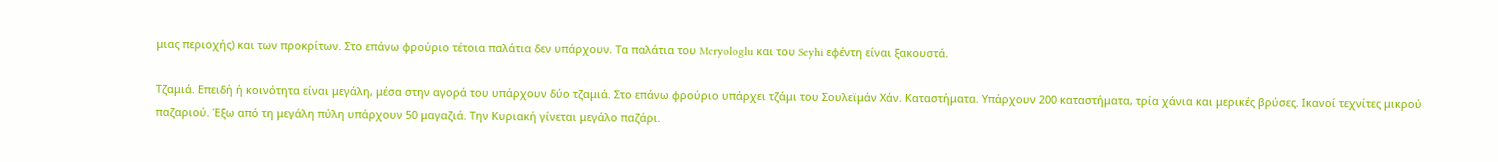μιας περιοχής) και των προκρίτων. Στο επάνω φρούριο τέτοια παλάτια δεν υπάρχουν. Τα παλάτια του Mcryologlu και του Seyhi εφέντη είναι ξακουστά.

Τζαμιά. Επειδή ή κοινότητα είναι μεγάλη, μέσα στην αγορά του υπάρχουν δύο τζαμιά. Στο επάνω φρούριο υπάρχει τζάμι του Σουλεϊμάν Χάν. Καταστήματα. Υπάρχουν 200 καταστήματα, τρία χάνια και μερικές βρύσες. Ικανοί τεχνίτες μικρού παζαριού. Έξω από τη μεγάλη πύλη υπάρχουν 50 μαγαζιά. Την Κυριακή γίνεται μεγάλο παζάρι.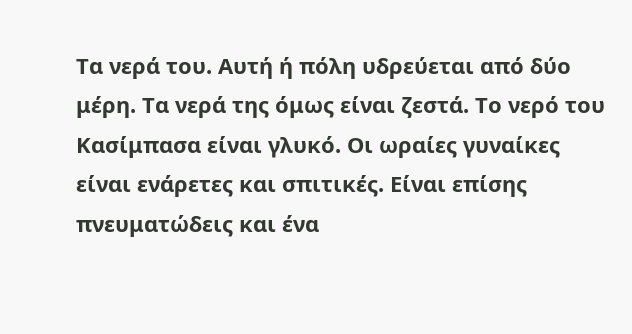Τα νερά του. Αυτή ή πόλη υδρεύεται από δύο μέρη. Τα νερά της όμως είναι ζεστά. Το νερό του Κασίμπασα είναι γλυκό. Οι ωραίες γυναίκες είναι ενάρετες και σπιτικές. Είναι επίσης πνευματώδεις και ένα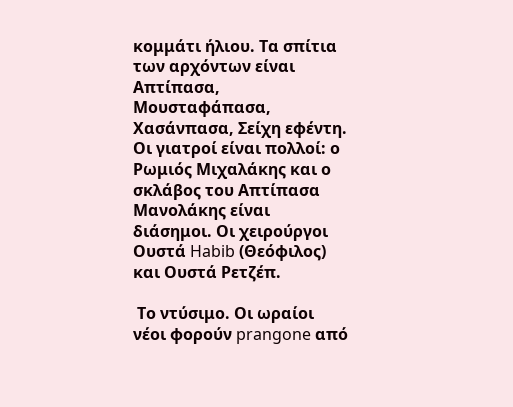κομμάτι ήλιου. Τα σπίτια των αρχόντων είναι Απτίπασα, Μουσταφάπασα, Χασάνπασα, Σείχη εφέντη. Οι γιατροί είναι πολλοί: ο Ρωμιός Μιχαλάκης και ο σκλάβος του Απτίπασα Μανολάκης είναι διάσημοι. Οι χειρούργοι Ουστά Habib (Θεόφιλος) και Ουστά Ρετζέπ.

 Το ντύσιμο. Οι ωραίοι νέοι φορούν prangone από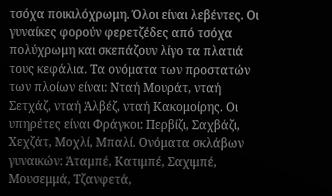τσόχα ποικιλόχρωμη. Όλοι είναι λεβέντες. Οι γυναίκες φορούν φερετζέδες από τσόχα πολύχρωμη και σκεπάζουν λίγο τα πλατιά τους κεφάλια. Τα ονόματα των προστατών των πλοίων είναι: Νταή Μουράτ, νταή Σετχάζ, νταή Άλβέζ, νταή Κακομοίρης. Οι υπηρέτες είναι Φράγκοι: Περβίζι, Σαχβάζι, Χεχζάτ, Μοχλί, Μπαλί. Ονόματα σκλάβων γυναικών: Άταμπέ, Κατιμπέ, Σαχιμπέ, Μουσεμμά, Τζανφετά,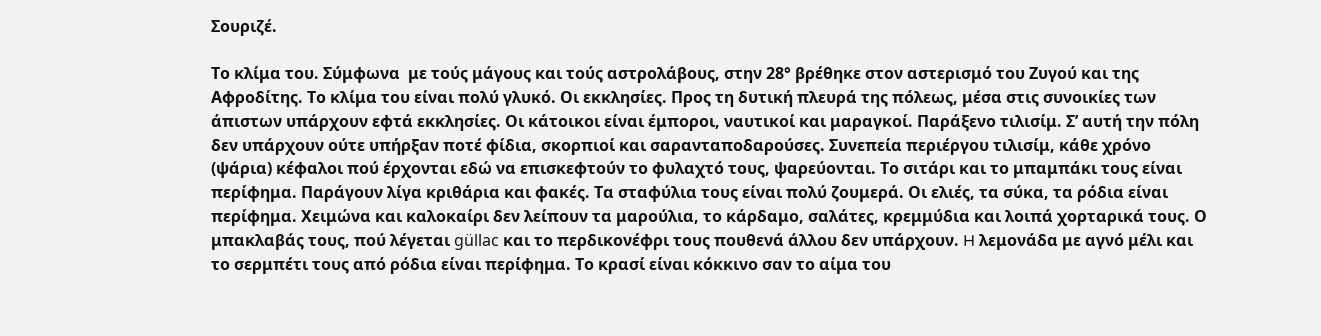Σουριζέ.

Το κλίμα του. Σύμφωνα  με τούς μάγους και τούς αστρολάβους, στην 28° βρέθηκε στον αστερισμό του Ζυγού και της Αφροδίτης. Το κλίμα του είναι πολύ γλυκό. Οι εκκλησίες. Προς τη δυτική πλευρά της πόλεως, μέσα στις συνοικίες των άπιστων υπάρχουν εφτά εκκλησίες. Οι κάτοικοι είναι έμποροι, ναυτικοί και μαραγκοί. Παράξενο τιλισίμ. Σ’ αυτή την πόλη δεν υπάρχουν ούτε υπήρξαν ποτέ φίδια, σκορπιοί και σαρανταποδαρούσες. Συνεπεία περιέργου τιλισίμ, κάθε χρόνο (ψάρια) κέφαλοι πού έρχονται εδώ να επισκεφτούν το φυλαχτό τους, ψαρεύονται. Το σιτάρι και το μπαμπάκι τους είναι περίφημα. Παράγουν λίγα κριθάρια και φακές. Τα σταφύλια τους είναι πολύ ζουμερά. Οι ελιές, τα σύκα, τα ρόδια είναι περίφημα. Χειμώνα και καλοκαίρι δεν λείπουν τα μαρούλια, το κάρδαμο, σαλάτες, κρεμμύδια και λοιπά χορταρικά τους. Ο μπακλαβάς τους, πού λέγεται güllac και το περδικονέφρι τους πουθενά άλλου δεν υπάρχουν. H λεμονάδα με αγνό μέλι και το σερμπέτι τους από ρόδια είναι περίφημα. Το κρασί είναι κόκκινο σαν το αίμα του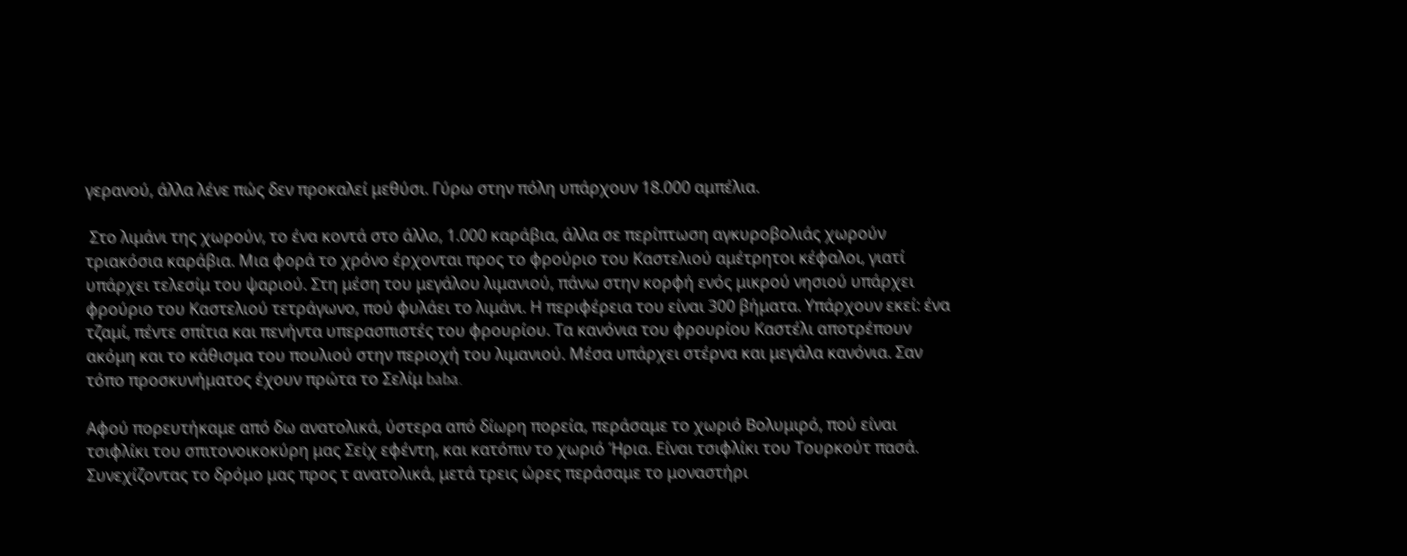γερανού, άλλα λένε πώς δεν προκαλεί μεθύσι. Γύρω στην πόλη υπάρχουν 18.000 αμπέλια.

 Στο λιμάνι της χωρούν, το ένα κοντά στο άλλο, 1.000 καράβια, άλλα σε περίπτωση αγκυροβολιάς χωρούν τριακόσια καράβια. Μια φορά το χρόνο έρχονται προς το φρούριο του Καστελιού αμέτρητοι κέφαλοι, γιατί υπάρχει τελεσίμ του ψαριού. Στη μέση του μεγάλου λιμανιού, πάνω στην κορφή ενός μικρού νησιού υπάρχει φρούριο του Καστελιού τετράγωνο, πού φυλάει το λιμάνι. Η περιφέρεια του είναι 300 βήματα. Υπάρχουν εκεί: ένα τζαμί, πέντε σπίτια και πενήντα υπερασπιστές του φρουρίου. Τα κανόνια του φρουρίου Καστέλι αποτρέπουν ακόμη και το κάθισμα του πουλιού στην περιοχή του λιμανιού. Μέσα υπάρχει στέρνα και μεγάλα κανόνια. Σαν τόπο προσκυνήματος έχουν πρώτα το Σελίμ baba.

Αφού πορευτήκαμε από δω ανατολικά, ύστερα από δίωρη πορεία, περάσαμε το χωριό Βολυμιρό, πού είναι τσιφλίκι του σπιτονοικοκύρη μας Σείχ εφέντη, και κατόπιν το χωριό Ήρια. Είναι τσιφλίκι του Τουρκούτ πασά. Συνεχίζοντας το δρόμο μας προς τ ανατολικά, μετά τρεις ώρες περάσαμε το μοναστήρι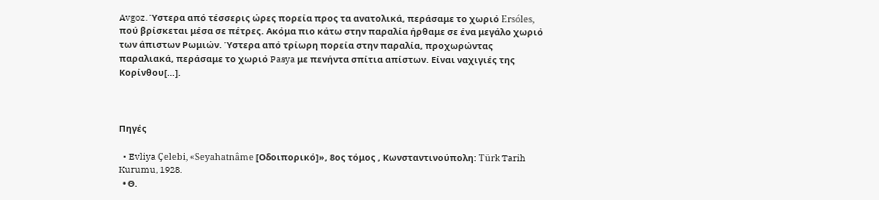Avgoz. Ύστερα από τέσσερις ώρες πορεία προς τα ανατολικά, περάσαμε το χωριό Ersóles, πού βρίσκεται μέσα σε πέτρες. Ακόμα πιο κάτω στην παραλία ήρθαμε σε ένα μεγάλο χωριό των άπιστων Ρωμιών. Ύστερα από τρίωρη πορεία στην παραλία, προχωρώντας παραλιακά, περάσαμε το χωριό Pasya με πενήντα σπίτια απίστων. Είναι ναχιγιές της Κορίνθου[…].



Πηγές

  • Evliya Çelebi, «Seyahatnâme [Οδοιπορικό]», 8ος τόμος , Κωνσταντινούπολη: Türk Tarih Kurumu, 1928.
  • Θ.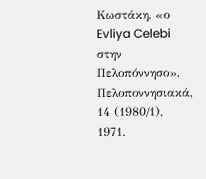Κωστάκη, «ο Evliya Celebi στην Πελοπόννησο»,  Πελοποννησιακά,  14 (1980/1), 1971.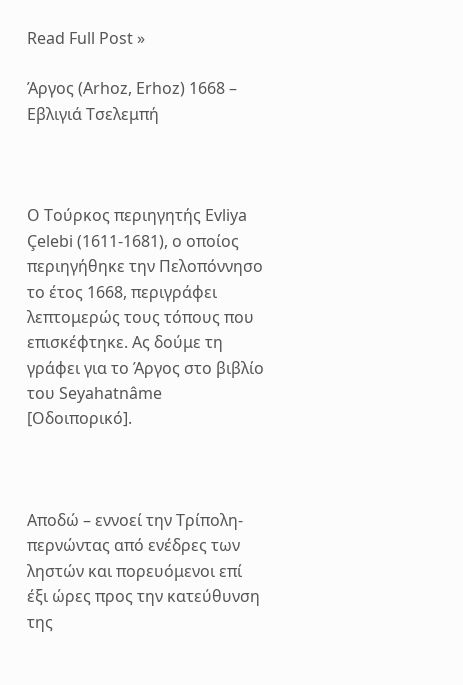Read Full Post »

Άργος (Arhoz, Erhoz) 1668 – Εβλιγιά Τσελεμπή



Ο Τούρκος περιηγητής Evliya Çelebi (1611-1681), ο οποίος περιηγήθηκε την Πελοπόννησο το έτος 1668, περιγράφει λεπτομερώς τους τόπους που επισκέφτηκε. Ας δούμε τη γράφει για το Άργος στο βιβλίο του Seyahatnâme [Οδοιπορικό].



Αποδώ – εννοεί την Τρίπολη- περνώντας από ενέδρες των ληστών και πορευόμενοι επί έξι ώρες προς την κατεύθυνση της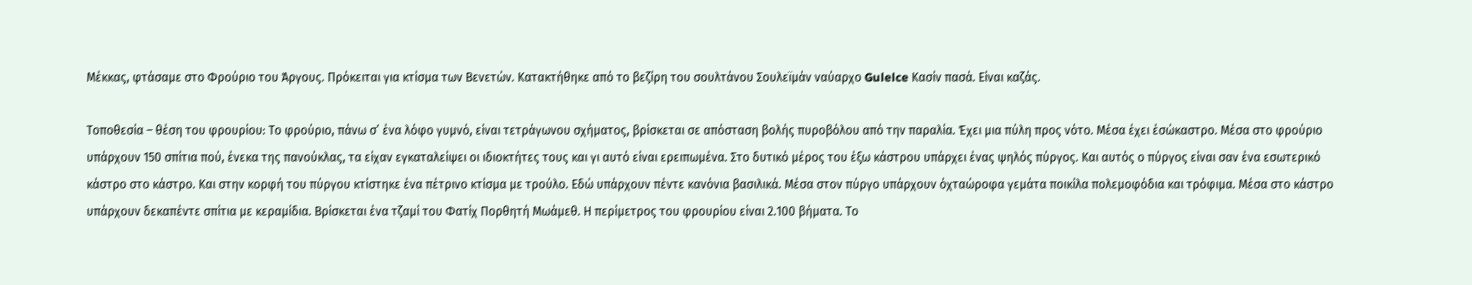Μέκκας, φτάσαμε στο Φρούριο του Άργους. Πρόκειται για κτίσμα των Βενετών. Κατακτήθηκε από το βεζίρη του σουλτάνου Σουλεϊμάν ναύαρχο Gulelce Κασίν πασά. Είναι καζάς.

Τοποθεσία – θέση του φρουρίου: Το φρούριο, πάνω σ’ ένα λόφο γυμνό, είναι τετράγωνου σχήματος, βρίσκεται σε απόσταση βολής πυροβόλου από την παραλία. Έχει μια πύλη προς νότο. Μέσα έχει έσώκαστρο. Μέσα στο φρούριο υπάρχουν 150 σπίτια πού, ένεκα της πανούκλας, τα είχαν εγκαταλείψει οι ιδιοκτήτες τους και γι αυτό είναι ερειπωμένα. Στο δυτικό μέρος του έξω κάστρου υπάρχει ένας ψηλός πύργος. Και αυτός ο πύργος είναι σαν ένα εσωτερικό κάστρο στο κάστρο. Και στην κορφή του πύργου κτίστηκε ένα πέτρινο κτίσμα με τρούλο. Εδώ υπάρχουν πέντε κανόνια βασιλικά. Μέσα στον πύργο υπάρχουν όχταώροφα γεμάτα ποικίλα πολεμοφόδια και τρόφιμα. Μέσα στο κάστρο υπάρχουν δεκαπέντε σπίτια με κεραμίδια. Βρίσκεται ένα τζαμί του Φατίχ Πορθητή Μωάμεθ. Η περίμετρος του φρουρίου είναι 2.100 βήματα. Το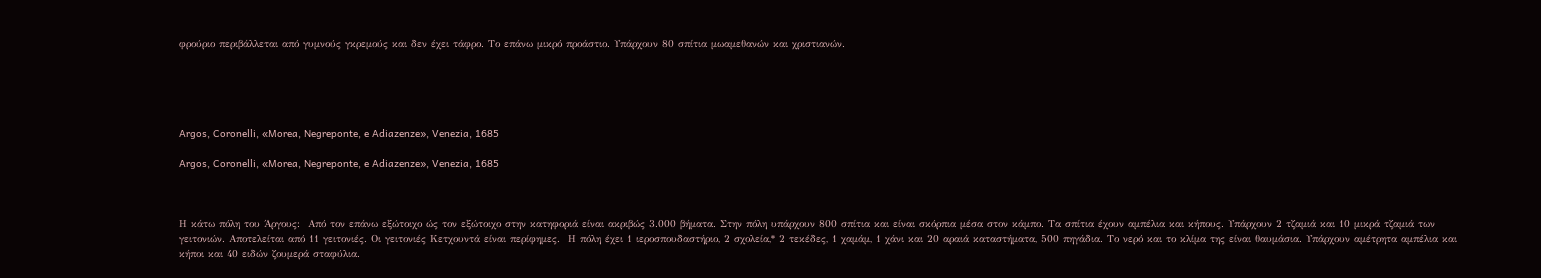φρούριο περιβάλλεται από γυμνούς γκρεμούς και δεν έχει τάφρο. Το επάνω μικρό προάστιο. Υπάρχουν 80 σπίτια μωαμεθανών και χριστιανών.





Argos, Coronelli, «Morea, Negreponte, e Adiazenze», Venezia, 1685

Argos, Coronelli, «Morea, Negreponte, e Adiazenze», Venezia, 1685



Η κάτω πόλη του Άργους:  Από τον επάνω εξώτοιχο ώς τον εξώτοιχο στην κατηφοριά είναι ακριβώς 3.000 βήματα. Στην πόλη υπάρχουν 800 σπίτια και είναι σκόρπια μέσα στον κάμπο. Τα σπίτια έχουν αμπέλια και κήπους. Υπάρχουν 2 τζαμιά και 10 μικρά τζαμιά των γειτονιών. Αποτελείται από 11 γειτονιές. Οι γειτονιές Κετχουντά είναι περίφημες.  Η πόλη έχει 1 ιεροσπουδαστήριο, 2 σχολεία,* 2 τεκέδες, 1 χαμάμ, 1 χάνι και 20 αραιά καταστήματα, 500 πηγάδια. Το νερό και το κλίμα της είναι θαυμάσια. Υπάρχουν αμέτρητα αμπέλια και κήποι και 40 ειδών ζουμερά σταφύλια.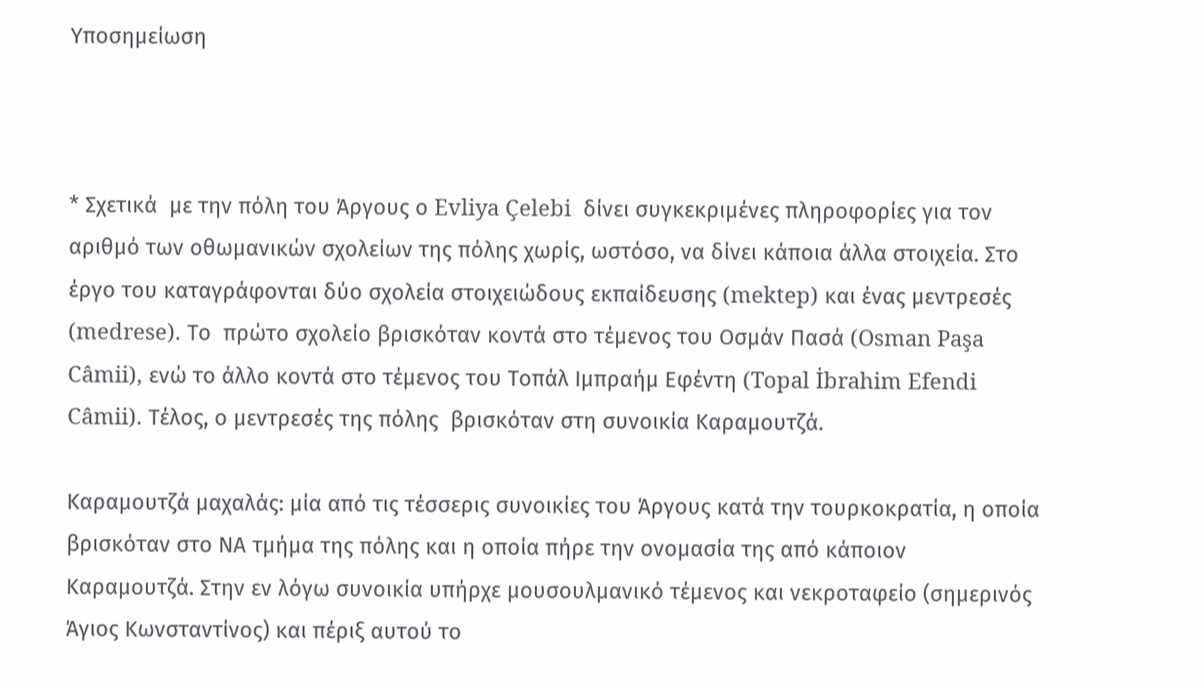Υποσημείωση



* Σχετικά  με την πόλη του Άργους ο Evliya Çelebi  δίνει συγκεκριμένες πληροφορίες για τον αριθμό των οθωμανικών σχολείων της πόλης χωρίς, ωστόσο, να δίνει κάποια άλλα στοιχεία. Στο έργο του καταγράφονται δύο σχολεία στοιχειώδους εκπαίδευσης (mektep) και ένας μεντρεσές (medrese). Το  πρώτο σχολείο βρισκόταν κοντά στο τέμενος του Οσμάν Πασά (Osman Paşa Câmii), ενώ το άλλο κοντά στο τέμενος του Τοπάλ Ιμπραήμ Εφέντη (Topal İbrahim Efendi Câmii). Τέλος, ο μεντρεσές της πόλης  βρισκόταν στη συνοικία Καραμουτζά.

Καραμουτζά μαχαλάς: μία από τις τέσσερις συνοικίες του Άργους κατά την τουρκοκρατία, η οποία βρισκόταν στο ΝΑ τμήμα της πόλης και η οποία πήρε την ονομασία της από κάποιον Καραμουτζά. Στην εν λόγω συνοικία υπήρχε μουσουλμανικό τέμενος και νεκροταφείο (σημερινός Άγιος Κωνσταντίνος) και πέριξ αυτού το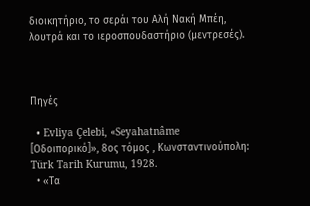διοικητήριο, το σεράι του Αλή Νακή Μπέη, λουτρά και το ιεροσπουδαστήριο (μεντρεσές).



Πηγές

  • Evliya Çelebi, «Seyahatnâme [Οδοιπορικό]», 8ος τόμος , Κωνσταντινούπολη: Türk Tarih Kurumu, 1928.
  • «Τα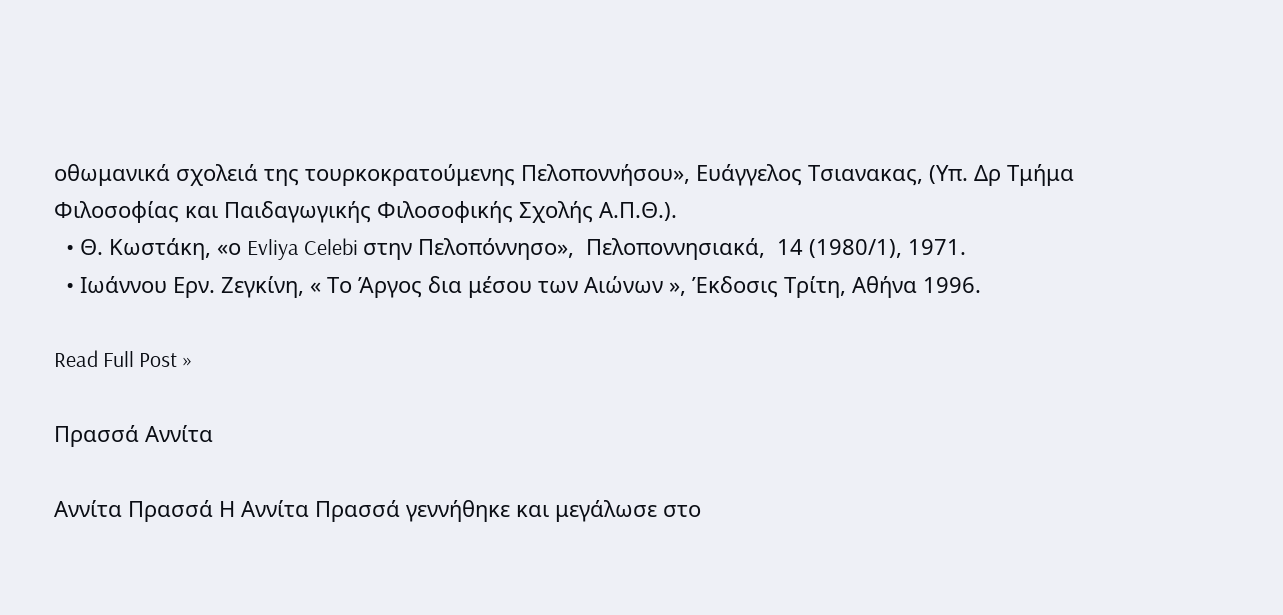οθωμανικά σχολειά της τουρκοκρατούμενης Πελοποννήσου», Ευάγγελος Τσιανακας, (Υπ. Δρ Τμήμα Φιλοσοφίας και Παιδαγωγικής Φιλοσοφικής Σχολής Α.Π.Θ.).
  • Θ. Κωστάκη, «ο Evliya Celebi στην Πελοπόννησο»,  Πελοποννησιακά,  14 (1980/1), 1971.
  • Ιωάννου Ερν. Ζεγκίνη, « Το Άργος δια μέσου των Αιώνων », Έκδοσις Τρίτη, Αθήνα 1996.

Read Full Post »

Πρασσά Αννίτα

Αννίτα Πρασσά Η Αννίτα Πρασσά γεννήθηκε και μεγάλωσε στο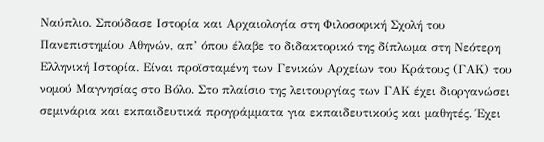Ναύπλιο. Σπούδασε Ιστορία και Αρχαιολογία στη Φιλοσοφική Σχολή του Πανεπιστημίου Αθηνών, απ’ όπου έλαβε το διδακτορικό της δίπλωμα στη Νεότερη Ελληνική Ιστορία. Είναι προϊσταμένη των Γενικών Αρχείων του Κράτους (ΓΑΚ) του νομού Μαγνησίας στο Βόλο. Στο πλαίσιο της λειτουργίας των ΓΑΚ έχει διοργανώσει σεμινάρια και εκπαιδευτικά προγράμματα για εκπαιδευτικούς και μαθητές. Έχει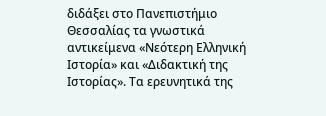διδάξει στο Πανεπιστήμιο Θεσσαλίας τα γνωστικά αντικείμενα «Νεότερη Ελληνική Ιστορία» και «Διδακτική της Ιστορίας». Τα ερευνητικά της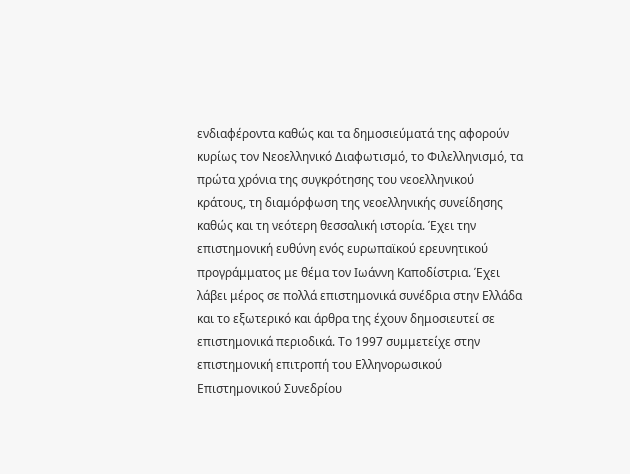ενδιαφέροντα καθώς και τα δημοσιεύματά της αφορούν κυρίως τον Νεοελληνικό Διαφωτισμό, το Φιλελληνισμό, τα πρώτα χρόνια της συγκρότησης του νεοελληνικού κράτους, τη διαμόρφωση της νεοελληνικής συνείδησης καθώς και τη νεότερη θεσσαλική ιστορία. Έχει την επιστημονική ευθύνη ενός ευρωπαϊκού ερευνητικού προγράμματος με θέμα τον Ιωάννη Καποδίστρια. Έχει λάβει μέρος σε πολλά επιστημονικά συνέδρια στην Ελλάδα και το εξωτερικό και άρθρα της έχουν δημοσιευτεί σε επιστημονικά περιοδικά. Το 1997 συμμετείχε στην επιστημονική επιτροπή του Ελληνορωσικού Επιστημονικού Συνεδρίου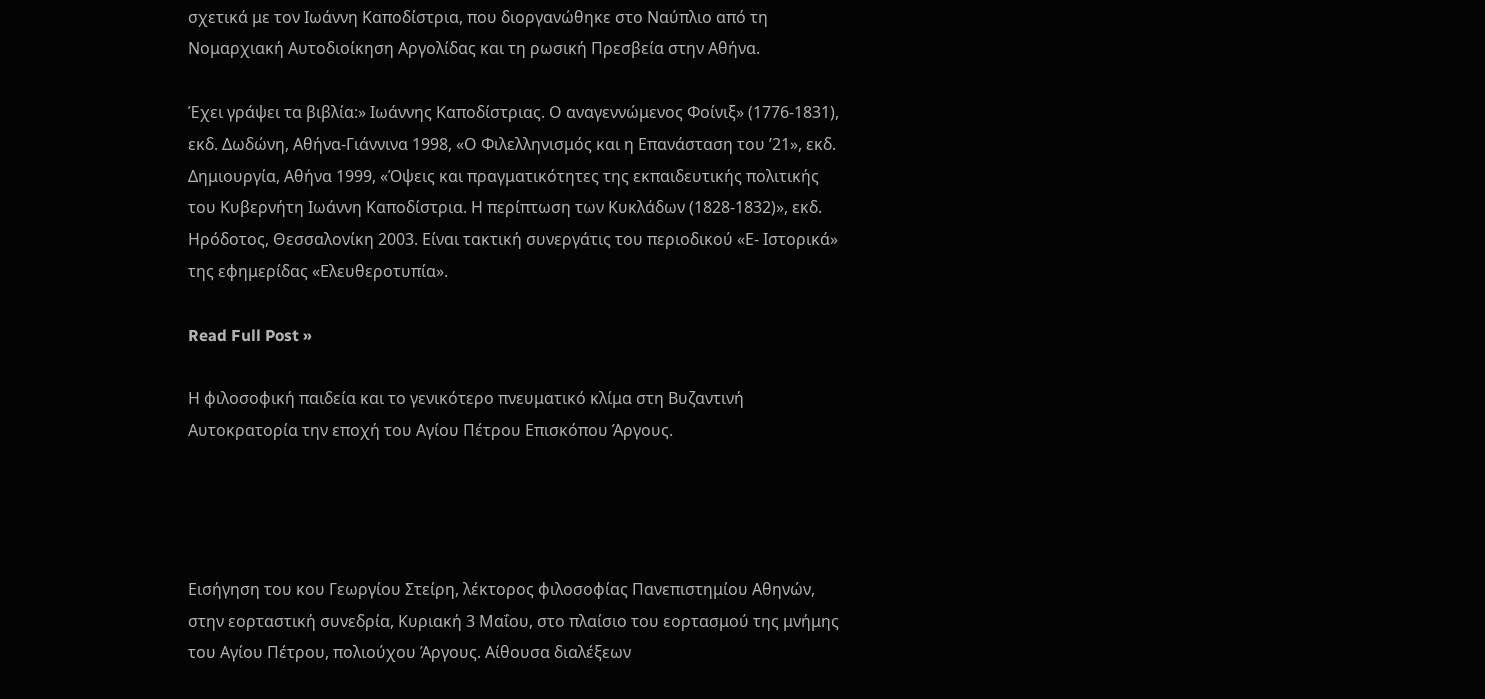σχετικά με τον Ιωάννη Καποδίστρια, που διοργανώθηκε στο Ναύπλιο από τη Νομαρχιακή Αυτοδιοίκηση Αργολίδας και τη ρωσική Πρεσβεία στην Αθήνα.

Έχει γράψει τα βιβλία:» Ιωάννης Καποδίστριας. Ο αναγεννώμενος Φοίνιξ» (1776-1831), εκδ. Δωδώνη, Αθήνα-Γιάννινα 1998, «Ο Φιλελληνισμός και η Επανάσταση του ’21», εκδ. Δημιουργία, Αθήνα 1999, «Όψεις και πραγματικότητες της εκπαιδευτικής πολιτικής του Κυβερνήτη Ιωάννη Καποδίστρια. Η περίπτωση των Κυκλάδων (1828-1832)», εκδ. Ηρόδοτος, Θεσσαλονίκη 2003. Είναι τακτική συνεργάτις του περιοδικού «Ε- Ιστορικά» της εφημερίδας «Ελευθεροτυπία».

Read Full Post »

Η φιλοσοφική παιδεία και το γενικότερο πνευματικό κλίμα στη Βυζαντινή Αυτοκρατορία την εποχή του Αγίου Πέτρου Επισκόπου Άργους.




Εισήγηση του κου Γεωργίου Στείρη, λέκτορος φιλοσοφίας Πανεπιστημίου Αθηνών, στην εορταστική συνεδρία, Κυριακή 3 Μαΐου, στο πλαίσιο του εορτασμού της μνήμης του Αγίου Πέτρου, πολιούχου Άργους. Αίθουσα διαλέξεων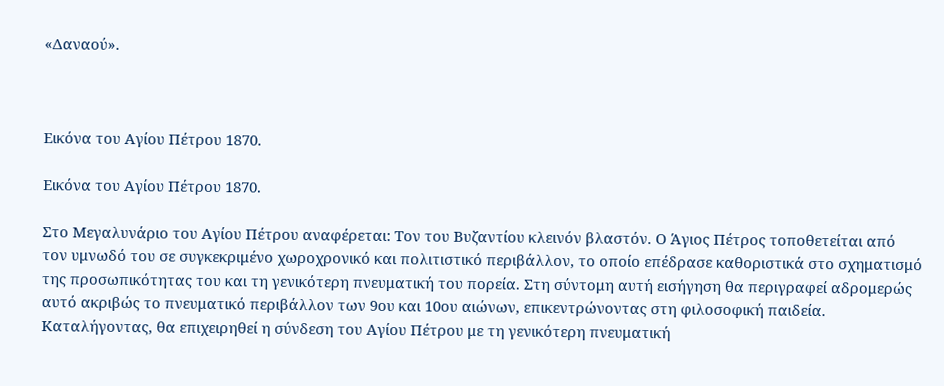«Δαναού».



Εικόνα του Αγίου Πέτρου 1870.

Εικόνα του Αγίου Πέτρου 1870.

Στο Μεγαλυνάριο του Αγίου Πέτρου αναφέρεται: Τον του Βυζαντίου κλεινόν βλαστόν. Ο Άγιος Πέτρος τοποθετείται από τον υμνωδό του σε συγκεκριμένο χωροχρονικό και πολιτιστικό περιβάλλον, το οποίο επέδρασε καθοριστικά στο σχηματισμό της προσωπικότητας του και τη γενικότερη πνευματική του πορεία. Στη σύντομη αυτή εισήγηση θα περιγραφεί αδρομερώς αυτό ακριβώς το πνευματικό περιβάλλον των 9ου και 10ου αιώνων, επικεντρώνοντας στη φιλοσοφική παιδεία. Καταλήγοντας, θα επιχειρηθεί η σύνδεση του Αγίου Πέτρου με τη γενικότερη πνευματική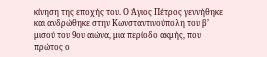κίνηση της εποχής του. Ο Άγιος Πέτρος γεννήθηκε και ανδρώθηκε στην Κωνσταντινούπολη του β’ μισού του 9ου αιώνα, μια περίοδο ακμής, που πρώτος ο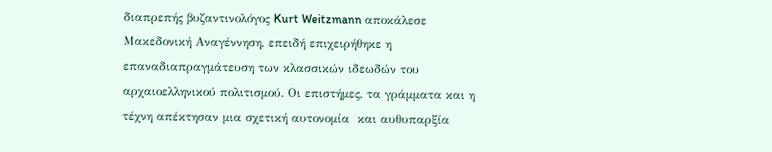διαπρεπής βυζαντινολόγος Kurt Weitzmann αποκάλεσε Μακεδονική Αναγέννηση, επειδή επιχειρήθηκε η επαναδιαπραγμάτευση των κλασσικών ιδεωδών του αρχαιοελληνικού πολιτισμού. Οι επιστήμες, τα γράμματα και η τέχνη απέκτησαν μια σχετική αυτονομία  και αυθυπαρξία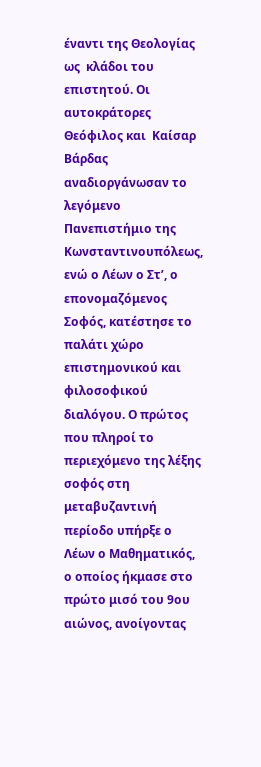έναντι της Θεολογίας ως  κλάδοι του επιστητού. Οι  αυτοκράτορες Θεόφιλος και  Καίσαρ Βάρδας αναδιοργάνωσαν το λεγόμενο Πανεπιστήμιο της Κωνσταντινουπόλεως, ενώ ο Λέων ο Στ’, ο επονομαζόμενος Σοφός, κατέστησε το παλάτι χώρο επιστημονικού και φιλοσοφικού διαλόγου. Ο πρώτος που πληροί το περιεχόμενο της λέξης σοφός στη μεταβυζαντινή περίοδο υπήρξε ο Λέων ο Μαθηματικός, ο οποίος ήκμασε στο πρώτο μισό του 9ου αιώνος, ανοίγοντας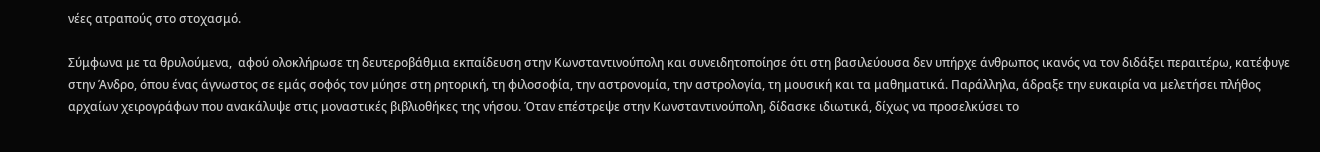νέες ατραπούς στο στοχασμό.

Σύμφωνα με τα θρυλούμενα,  αφού ολοκλήρωσε τη δευτεροβάθμια εκπαίδευση στην Κωνσταντινούπολη και συνειδητοποίησε ότι στη βασιλεύουσα δεν υπήρχε άνθρωπος ικανός να τον διδάξει περαιτέρω, κατέφυγε στην Άνδρο, όπου ένας άγνωστος σε εμάς σοφός τον μύησε στη ρητορική, τη φιλοσοφία, την αστρονομία, την αστρολογία, τη μουσική και τα μαθηματικά. Παράλληλα, άδραξε την ευκαιρία να μελετήσει πλήθος αρχαίων χειρογράφων που ανακάλυψε στις μοναστικές βιβλιοθήκες της νήσου. Όταν επέστρεψε στην Κωνσταντινούπολη, δίδασκε ιδιωτικά, δίχως να προσελκύσει το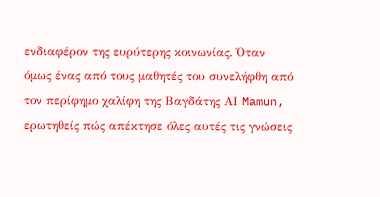ενδιαφέρον της ευρύτερης κοινωνίας. Όταν όμως ένας από τους μαθητές του συνελήφθη από τον περίφημο χαλίφη της Βαγδάτης ΑΙ Mamun, ερωτηθείς πώς απέκτησε όλες αυτές τις γνώσεις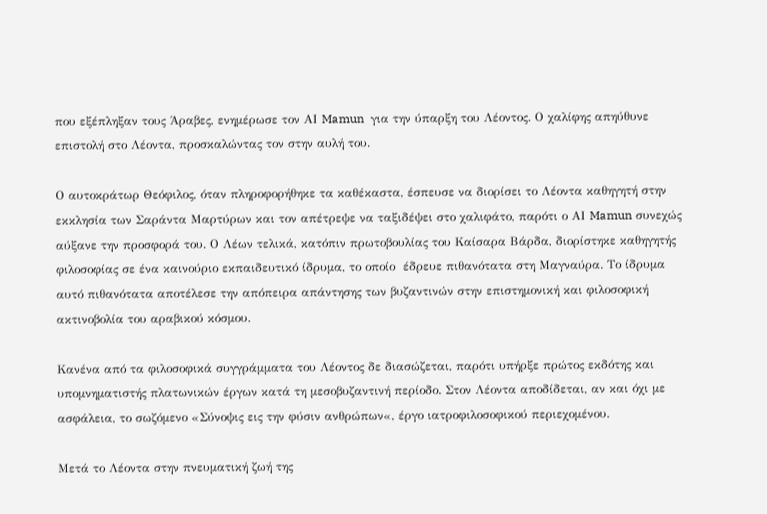που εξέπληξαν τους Άραβες, ενημέρωσε τον ΑΙ Mamun  για την ύπαρξη του Λέοντος. Ο χαλίφης απηύθυνε επιστολή στο Λέοντα, προσκαλώντας τον στην αυλή του.

Ο αυτοκράτωρ Θεόφιλος, όταν πληροφορήθηκε τα καθέκαστα, έσπευσε να διορίσει το Λέοντα καθηγητή στην εκκλησία των Σαράντα Μαρτύρων και τον απέτρεψε να ταξιδέψει στο χαλιφάτο, παρότι ο ΑΙ Mamun συνεχώς αύξανε την προσφορά του. Ο Λέων τελικά, κατόπιν πρωτοβουλίας του Καίσαρα Βάρδα, διορίστηκε καθηγητής φιλοσοφίας σε ένα καινούριο εκπαιδευτικό ίδρυμα, το οποίο  έδρευε πιθανότατα στη Μαγναύρα. Το ίδρυμα αυτό πιθανότατα αποτέλεσε την απόπειρα απάντησης των βυζαντινών στην επιστημονική και φιλοσοφική ακτινοβολία του αραβικού κόσμου.

Κανένα από τα φιλοσοφικά συγγράμματα του Λέοντος δε διασώζεται, παρότι υπήρξε πρώτος εκδότης και υπομνηματιστής πλατωνικών έργων κατά τη μεσοβυζαντινή περίοδο. Στον Λέοντα αποδίδεται, αν και όχι με ασφάλεια, το σωζόμενο «Σύνοψις εις την φύσιν ανθρώπων«, έργο ιατροφιλοσοφικού περιεχομένου.

Μετά το Λέοντα στην πνευματική ζωή της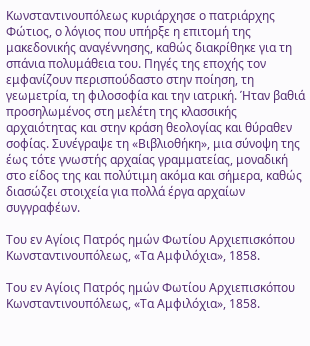Κωνσταντινουπόλεως κυριάρχησε ο πατριάρχης Φώτιος, ο λόγιος που υπήρξε η επιτομή της μακεδονικής αναγέννησης, καθώς διακρίθηκε για τη σπάνια πολυμάθεια του. Πηγές της εποχής τον εμφανίζουν περισπούδαστο στην ποίηση, τη γεωμετρία, τη φιλοσοφία και την ιατρική. Ήταν βαθιά προσηλωμένος στη μελέτη της κλασσικής αρχαιότητας και στην κράση θεολογίας και θύραθεν σοφίας. Συνέγραψε τη «Βιβλιοθήκη», μια σύνοψη της έως τότε γνωστής αρχαίας γραμματείας, μοναδική στο είδος της και πολύτιμη ακόμα και σήμερα, καθώς διασώζει στοιχεία για πολλά έργα αρχαίων συγγραφέων.

Του εν Αγίοις Πατρός ημών Φωτίου Αρχιεπισκόπου Κωνσταντινουπόλεως, «Τα Αμφιλόχια», 1858.

Του εν Αγίοις Πατρός ημών Φωτίου Αρχιεπισκόπου Κωνσταντινουπόλεως, «Τα Αμφιλόχια», 1858.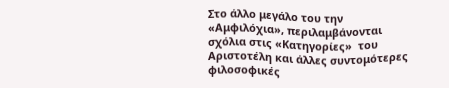Στο άλλο μεγάλο του την «Αμφιλόχια», περιλαμβάνονται σχόλια στις «Κατηγορίες»  του Αριστοτέλη και άλλες συντομότερες φιλοσοφικές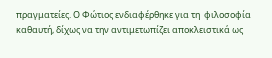πραγματείες. Ο Φώτιος ενδιαφέρθηκε για τη  φιλοσοφία καθαυτή, δίχως να την αντιμετωπίζει αποκλειστικά ως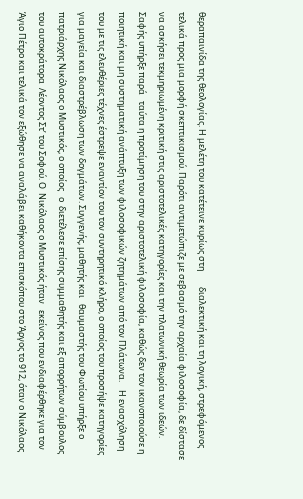θεραπαινίδα της θεολογίας. Η μελέτη του κατέτεινε κυρίως στη        διαλεκτική και τη λογική, στρεφόμενος τελικά προς μια μορφή σκεπτικισμού. Παρότι αντιμετώπιζε με σεβασμό την αρχαία φιλοσοφία, δε δίστασε να ασκήσει τεκμηριωμένη κριτική στις αριστοτελικές κατηγορίες και την πλατωνική θεωρία των ιδεών. Σαφής υπήρξε παρά   ταύτα η προτίμηση του στην αριστοτελική φιλοσοφία, καθώς δεν τον ικανοποιούσε η ποιητική και μη συστηματική ανάπτυξη των φιλοσοφικών ζητημάτων από τον Πλάτωνα.    Η ενασχόληση του με τις ελευθέριες τέχνες έστρεψε εναντίον του τον συντηρητικό κλήρο, ο οποίος του προσήψε κατηγορίες για μαγεία και διαστρέβλωση των δογμάτων. Συγγενής, μαθητής και   θαυμαστής του Φωτίου υπήρξε ο πατριάρχης Νικόλαος ο Μυστικός, ο οποίος   ο  διετέλεσε επίσης συμμαθητής και εξ απορρήτων σύμβουλος του αυτοκράτορα  Λέοντος Στ’ του Σοφού. Ο  Νικόλαος ο Μυστικός ήταν   εκείνος που ενδιαφέρθηκε για τον Άγιο Πέτρο και τελικά τον εξώθησε να αναλάβει καθήκοντα επισκόπου στο Άργος το 912, όταν ο Νικόλαος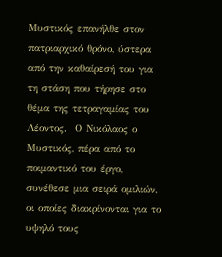Μυστικός επανήλθε στον πατριαρχικό θρόνο, ύστερα από την καθαίρεσή του για τη στάση που τήρησε στο θέμα της τετραγαμίας του Λέοντος.  Ο Νικόλαος ο Μυστικός, πέρα από το ποιμαντικό του έργο, συνέθεσε μια σειρά ομιλιών, οι οποίες διακρίνονται για το υψηλό τους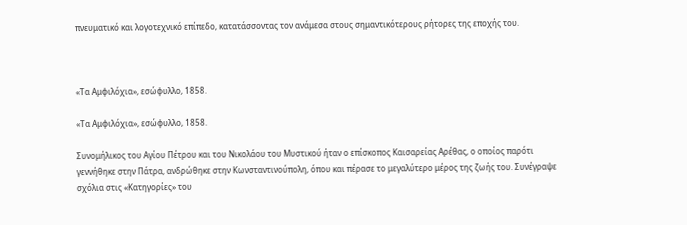πνευματικό και λογοτεχνικό επίπεδο, κατατάσσοντας τον ανάμεσα στους σημαντικότερους ρήτορες της εποχής του.



«Τα Αμφιλόχια», εσώφυλλο, 1858.

«Τα Αμφιλόχια», εσώφυλλο, 1858.

Συνομήλικος του Αγίου Πέτρου και του Νικολάου του Μυστικού ήταν ο επίσκοπος Καισαρείας Αρέθας, ο οποίος παρότι γεννήθηκε στην Πάτρα, ανδρώθηκε στην Κωνσταντινούπολη, όπου και πέρασε το μεγαλύτερο μέρος της ζωής του. Συνέγραψε σχόλια στις «Κατηγορίες» του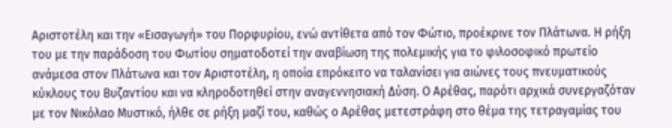Αριστοτέλη και την «Εισαγωγή» του Πορφυρίου, ενώ αντίθετα από τον Φώτιο, προέκρινε τον Πλάτωνα. Η ρήξη του με την παράδοση του Φωτίου σηματοδοτεί την αναβίωση της πολεμικής για το φιλοσοφικό πρωτείο ανάμεσα στον Πλάτωνα και τον Αριστοτέλη, η οποία επρόκειτο να ταλανίσει για αιώνες τους πνευματικούς κύκλους του Βυζαντίου και να κληροδοτηθεί στην αναγεννησιακή Δύση. Ο Αρέθας, παρότι αρχικά συνεργαζόταν με τον Νικόλαο Μυστικό, ήλθε σε ρήξη μαζί του, καθώς ο Αρέθας μετεστράφη στο θέμα της τετραγαμίας του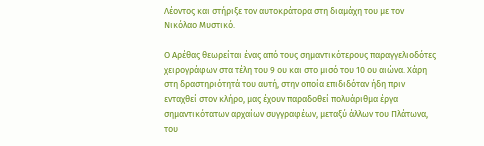Λέοντος και στήριξε τον αυτοκράτορα στη διαμάχη του με τον Νικόλαο Μυστικό.

Ο Αρέθας θεωρείται ένας από τους σημαντικότερους παραγγελιοδότες χειρογράφων στα τέλη του 9 ου και στο μισό του 10 ου αιώνα. Χάρη στη δραστηριότητά του αυτή, στην οποία επιδιδόταν ήδη πριν ενταχθεί στον κλήρο, μας έχουν παραδοθεί πολυάριθμα έργα σημαντικότατων αρχαίων συγγραφέων, μεταξύ άλλων του Πλάτωνα, του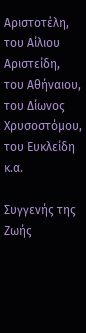Αριστοτέλη, του Αίλιου Αριστείδη, του Αθήναιου, του Δίωνος Χρυσοστόμου, του Ευκλείδη κ.α.

Συγγενής της Ζωής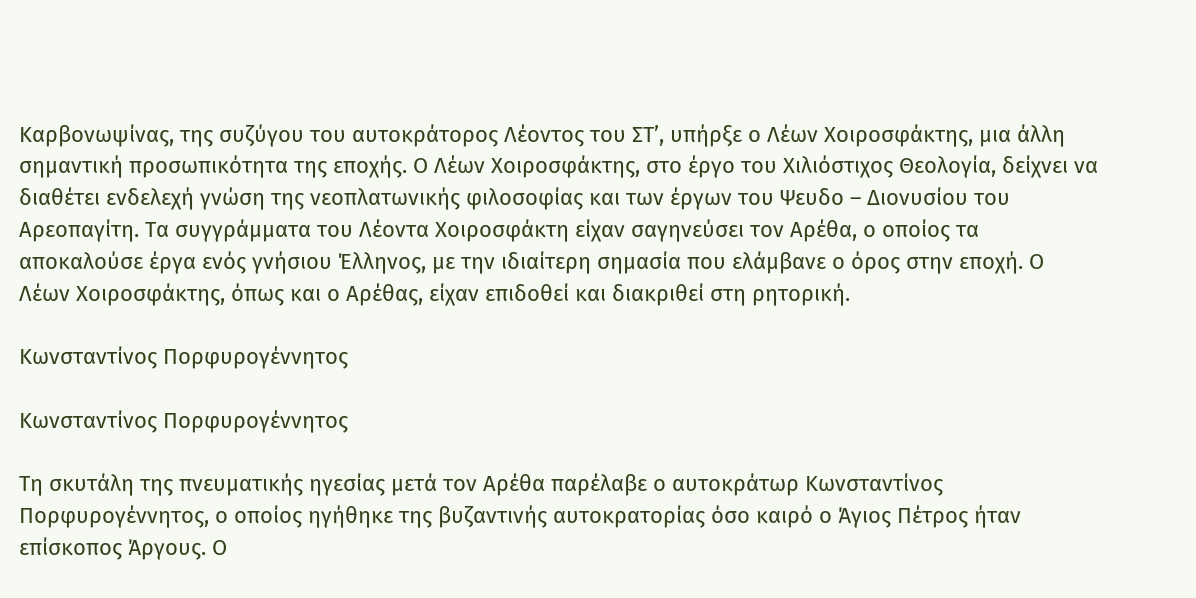Καρβονωψίνας, της συζύγου του αυτοκράτορος Λέοντος του ΣΤ’, υπήρξε ο Λέων Χοιροσφάκτης, μια άλλη σημαντική προσωπικότητα της εποχής. Ο Λέων Χοιροσφάκτης, στο έργο του Χιλιόστιχος Θεολογία, δείχνει να διαθέτει ενδελεχή γνώση της νεοπλατωνικής φιλοσοφίας και των έργων του Ψευδο – Διονυσίου του Αρεοπαγίτη. Τα συγγράμματα του Λέοντα Χοιροσφάκτη είχαν σαγηνεύσει τον Αρέθα, ο οποίος τα αποκαλούσε έργα ενός γνήσιου Έλληνος, με την ιδιαίτερη σημασία που ελάμβανε ο όρος στην εποχή. Ο Λέων Χοιροσφάκτης, όπως και ο Αρέθας, είχαν επιδοθεί και διακριθεί στη ρητορική.

Κωνσταντίνος Πορφυρογέννητος

Κωνσταντίνος Πορφυρογέννητος

Τη σκυτάλη της πνευματικής ηγεσίας μετά τον Αρέθα παρέλαβε ο αυτοκράτωρ Κωνσταντίνος Πορφυρογέννητος, ο οποίος ηγήθηκε της βυζαντινής αυτοκρατορίας όσο καιρό ο Άγιος Πέτρος ήταν επίσκοπος Άργους. Ο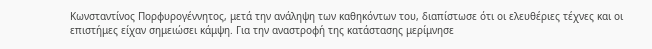Κωνσταντίνος Πορφυρογέννητος, μετά την ανάληψη των καθηκόντων του, διαπίστωσε ότι οι ελευθέριες τέχνες και οι επιστήμες είχαν σημειώσει κάμψη. Για την αναστροφή της κατάστασης μερίμνησε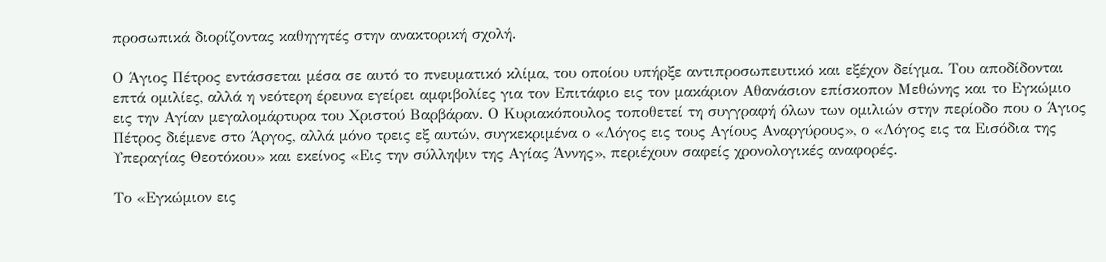προσωπικά διορίζοντας καθηγητές στην ανακτορική σχολή.

Ο Άγιος Πέτρος εντάσσεται μέσα σε αυτό το πνευματικό κλίμα, του οποίου υπήρξε αντιπροσωπευτικό και εξέχον δείγμα. Του αποδίδονται επτά ομιλίες, αλλά η νεότερη έρευνα εγείρει αμφιβολίες για τον Επιτάφιο εις τον μακάριον Αθανάσιον επίσκοπον Μεθώνης και το Εγκώμιο εις την Αγίαν μεγαλομάρτυρα του Χριστού Βαρβάραν. Ο Κυριακόπουλος τοποθετεί τη συγγραφή όλων των ομιλιών στην περίοδο που ο Άγιος Πέτρος διέμενε στο Άργος, αλλά μόνο τρεις εξ αυτών, συγκεκριμένα ο «Λόγος εις τους Αγίους Αναργύρους», ο «Λόγος εις τα Εισόδια της Υπεραγίας Θεοτόκου» και εκείνος «Εις την σύλληψιν της Αγίας Άννης», περιέχουν σαφείς χρονολογικές αναφορές.

Το «Εγκώμιον εις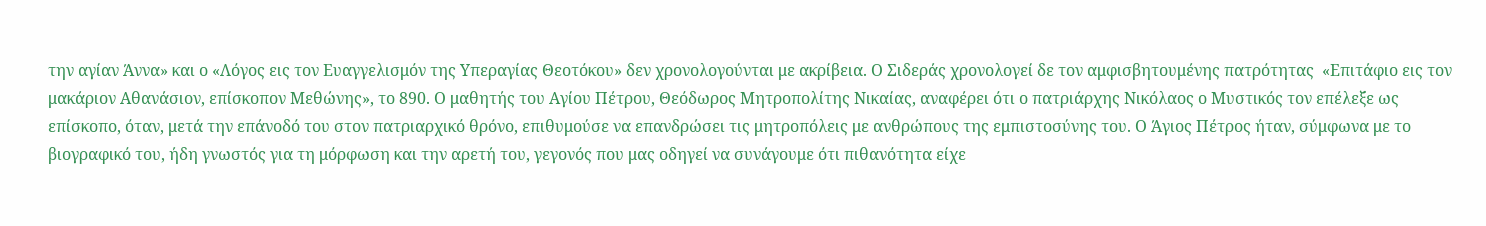την αγίαν Άννα» και ο «Λόγος εις τον Ευαγγελισμόν της Υπεραγίας Θεοτόκου» δεν χρονολογούνται με ακρίβεια. Ο Σιδεράς χρονολογεί δε τον αμφισβητουμένης πατρότητας  «Επιτάφιο εις τον μακάριον Αθανάσιον, επίσκοπον Μεθώνης», το 890. Ο μαθητής του Αγίου Πέτρου, Θεόδωρος Μητροπολίτης Νικαίας, αναφέρει ότι ο πατριάρχης Νικόλαος ο Μυστικός τον επέλεξε ως επίσκοπο, όταν, μετά την επάνοδό του στον πατριαρχικό θρόνο, επιθυμούσε να επανδρώσει τις μητροπόλεις με ανθρώπους της εμπιστοσύνης του. Ο Άγιος Πέτρος ήταν, σύμφωνα με το βιογραφικό του, ήδη γνωστός για τη μόρφωση και την αρετή του, γεγονός που μας οδηγεί να συνάγουμε ότι πιθανότητα είχε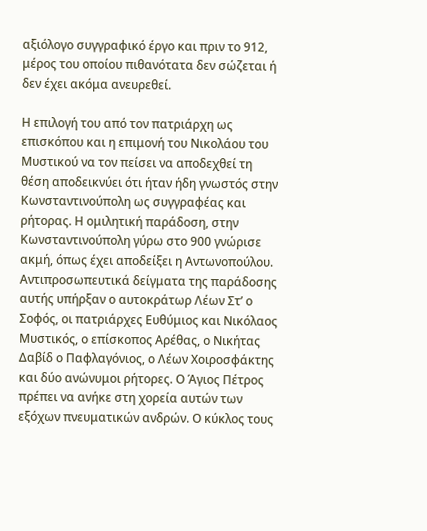αξιόλογο συγγραφικό έργο και πριν το 912, μέρος του οποίου πιθανότατα δεν σώζεται ή δεν έχει ακόμα ανευρεθεί.

Η επιλογή του από τον πατριάρχη ως επισκόπου και η επιμονή του Νικολάου του Μυστικού να τον πείσει να αποδεχθεί τη θέση αποδεικνύει ότι ήταν ήδη γνωστός στην Κωνσταντινούπολη ως συγγραφέας και ρήτορας. Η ομιλητική παράδοση, στην Κωνσταντινούπολη γύρω στο 900 γνώρισε ακμή, όπως έχει αποδείξει η Αντωνοπούλου. Αντιπροσωπευτικά δείγματα της παράδοσης αυτής υπήρξαν ο αυτοκράτωρ Λέων Στ’ ο Σοφός, οι πατριάρχες Ευθύμιος και Νικόλαος Μυστικός, ο επίσκοπος Αρέθας, ο Νικήτας Δαβίδ ο Παφλαγόνιος, ο Λέων Χοιροσφάκτης και δύο ανώνυμοι ρήτορες. Ο Άγιος Πέτρος πρέπει να ανήκε στη χορεία αυτών των εξόχων πνευματικών ανδρών. Ο κύκλος τους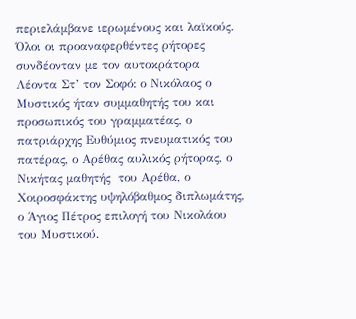περιελάμβανε ιερωμένους και λαϊκούς. Όλοι οι προαναφερθέντες ρήτορες συνδέονταν με τον αυτοκράτορα Λέοντα Στ’ τον Σοφό: ο Νικόλαος ο Μυστικός ήταν συμμαθητής του και προσωπικός του γραμματέας, ο πατριάρχης Ευθύμιος πνευματικός του πατέρας, ο Αρέθας αυλικός ρήτορας, ο Νικήτας μαθητής  του Αρέθα, ο Χοιροσφάκτης υψηλόβαθμος διπλωμάτης, ο Άγιος Πέτρος επιλογή του Νικολάου του Μυστικού.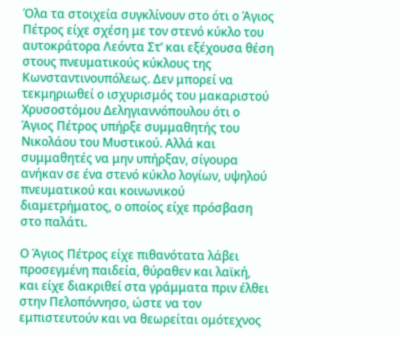Όλα τα στοιχεία συγκλίνουν στο ότι ο Άγιος Πέτρος είχε σχέση με τον στενό κύκλο του αυτοκράτορα Λεόντα Στ’ και εξέχουσα θέση στους πνευματικούς κύκλους της Κωνσταντινουπόλεως. Δεν μπορεί να τεκμηριωθεί ο ισχυρισμός του μακαριστού Χρυσοστόμου Δεληγιαννόπουλου ότι ο Άγιος Πέτρος υπήρξε συμμαθητής του Νικολάου του Μυστικού. Αλλά και συμμαθητές να μην υπήρξαν, σίγουρα ανήκαν σε ένα στενό κύκλο λογίων, υψηλού πνευματικού και κοινωνικού διαμετρήματος, ο οποίος είχε πρόσβαση στο παλάτι.

Ο Άγιος Πέτρος είχε πιθανότατα λάβει προσεγμένη παιδεία, θύραθεν και λαϊκή, και είχε διακριθεί στα γράμματα πριν έλθει στην Πελοπόννησο, ώστε να τον εμπιστευτούν και να θεωρείται ομότεχνος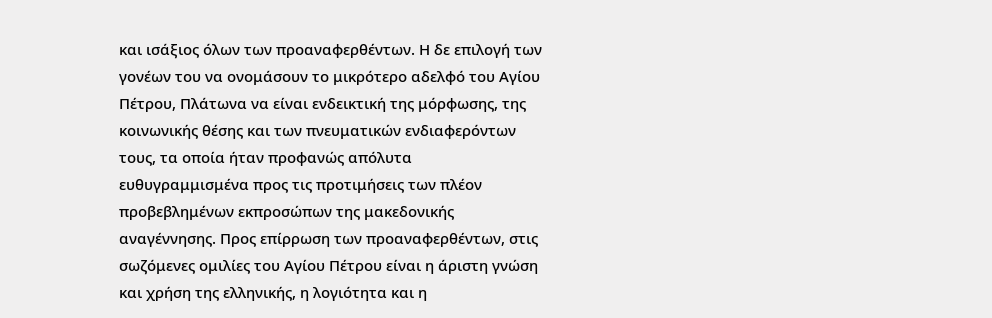και ισάξιος όλων των προαναφερθέντων. Η δε επιλογή των γονέων του να ονομάσουν το μικρότερο αδελφό του Αγίου Πέτρου, Πλάτωνα να είναι ενδεικτική της μόρφωσης, της κοινωνικής θέσης και των πνευματικών ενδιαφερόντων τους, τα οποία ήταν προφανώς απόλυτα ευθυγραμμισμένα προς τις προτιμήσεις των πλέον προβεβλημένων εκπροσώπων της μακεδονικής αναγέννησης. Προς επίρρωση των προαναφερθέντων, στις σωζόμενες ομιλίες του Αγίου Πέτρου είναι η άριστη γνώση και χρήση της ελληνικής, η λογιότητα και η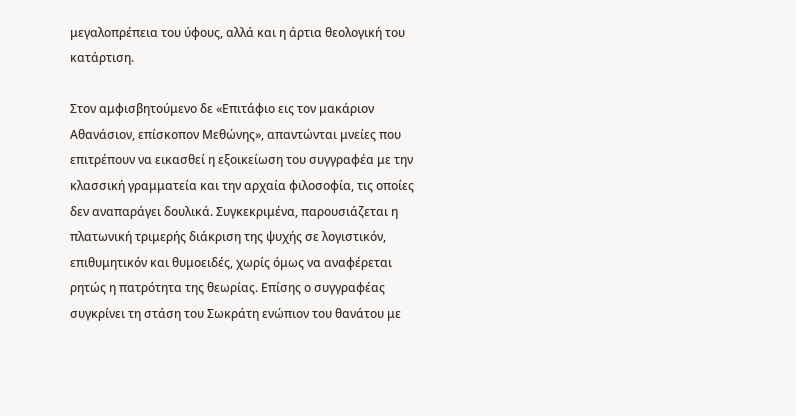μεγαλοπρέπεια του ύφους, αλλά και η άρτια θεολογική του κατάρτιση.

Στον αμφισβητούμενο δε «Επιτάφιο εις τον μακάριον Αθανάσιον, επίσκοπον Μεθώνης», απαντώνται μνείες που επιτρέπουν να εικασθεί η εξοικείωση του συγγραφέα με την κλασσική γραμματεία και την αρχαία φιλοσοφία, τις οποίες δεν αναπαράγει δουλικά. Συγκεκριμένα, παρουσιάζεται η πλατωνική τριμερής διάκριση της ψυχής σε λογιστικόν, επιθυμητικόν και θυμοειδές, χωρίς όμως να αναφέρεται ρητώς η πατρότητα της θεωρίας. Επίσης ο συγγραφέας συγκρίνει τη στάση του Σωκράτη ενώπιον του θανάτου με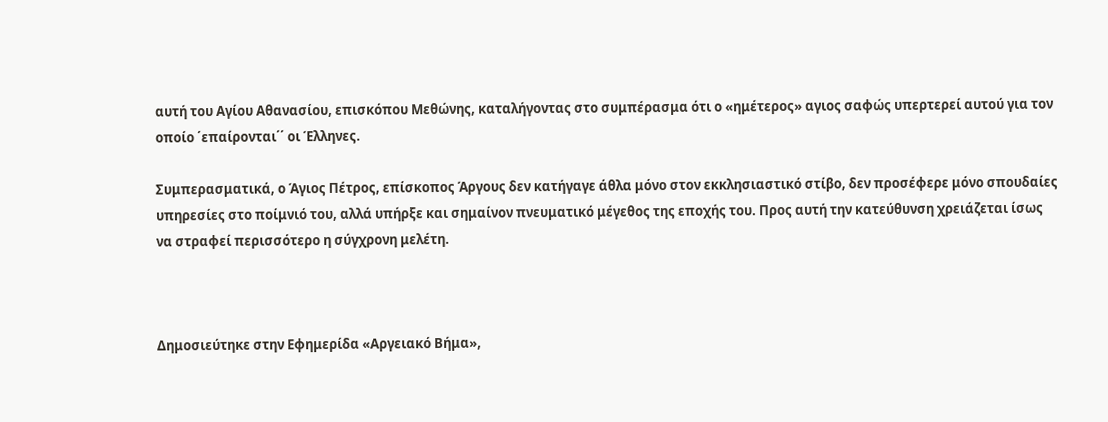αυτή του Αγίου Αθανασίου, επισκόπου Μεθώνης, καταλήγοντας στο συμπέρασμα ότι ο «ημέτερος» αγιος σαφώς υπερτερεί αυτού για τον οποίο ΄επαίρονται΄΄ οι Έλληνες.

Συμπερασματικά, ο Άγιος Πέτρος, επίσκοπος Άργους δεν κατήγαγε άθλα μόνο στον εκκλησιαστικό στίβο, δεν προσέφερε μόνο σπουδαίες υπηρεσίες στο ποίμνιό του, αλλά υπήρξε και σημαίνον πνευματικό μέγεθος της εποχής του. Προς αυτή την κατεύθυνση χρειάζεται ίσως να στραφεί περισσότερο η σύγχρονη μελέτη.



Δημοσιεύτηκε στην Εφημερίδα «Αργειακό Βήμα»,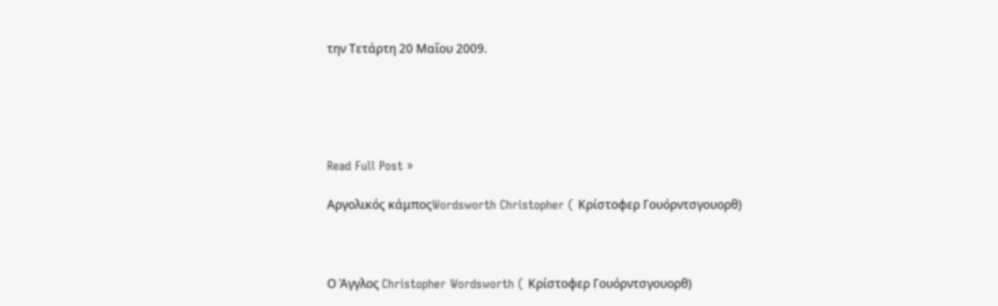την Τετάρτη 20 Μαΐου 2009.





Read Full Post »

Αργολικός κάμποςWordsworth Christopher ( Κρίστοφερ Γουόρντσγουορθ)



Ο Άγγλος Christopher Wordsworth ( Κρίστοφερ Γουόρντσγουορθ)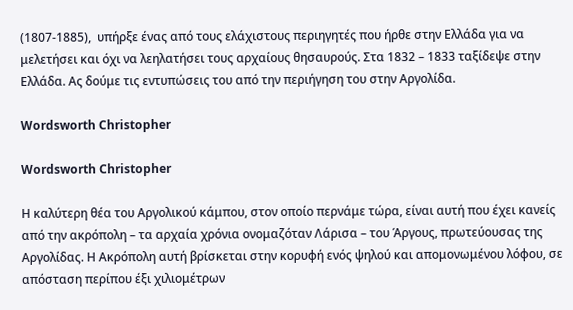(1807-1885),  υπήρξε ένας από τους ελάχιστους περιηγητές που ήρθε στην Ελλάδα για να μελετήσει και όχι να λεηλατήσει τους αρχαίους θησαυρούς. Στα 1832 – 1833 ταξίδεψε στην Ελλάδα. Ας δούμε τις εντυπώσεις του από την περιήγηση του στην Αργολίδα.

Wordsworth Christopher

Wordsworth Christopher

Η καλύτερη θέα του Αργολικού κάμπου, στον οποίο περνάμε τώρα, είναι αυτή που έχει κανείς από την ακρόπολη – τα αρχαία χρόνια ονομαζόταν Λάρισα – του Άργους, πρωτεύουσας της Αργολίδας. Η Ακρόπολη αυτή βρίσκεται στην κορυφή ενός ψηλού και απομονωμένου λόφου, σε απόσταση περίπου έξι χιλιομέτρων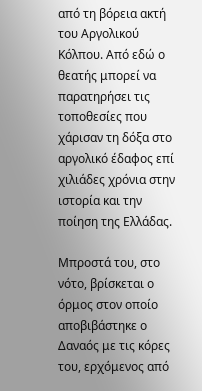από τη βόρεια ακτή του Αργολικού Κόλπου. Από εδώ ο θεατής μπορεί να παρατηρήσει τις τοποθεσίες που χάρισαν τη δόξα στο αργολικό έδαφος επί χιλιάδες χρόνια στην ιστορία και την ποίηση της Ελλάδας.

Μπροστά του, στο νότο, βρίσκεται ο όρμος στον οποίο αποβιβάστηκε ο Δαναός με τις κόρες του, ερχόμενος από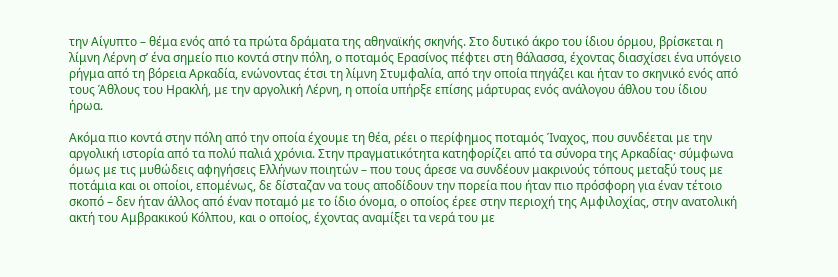την Αίγυπτο – θέμα ενός από τα πρώτα δράματα της αθηναϊκής σκηνής. Στο δυτικό άκρο του ίδιου όρμου, βρίσκεται η λίμνη Λέρνη σ’ ένα σημείο πιο κοντά στην πόλη, ο ποταμός Ερασίνος πέφτει στη θάλασσα, έχοντας διασχίσει ένα υπόγειο ρήγμα από τη βόρεια Αρκαδία, ενώνοντας έτσι τη λίμνη Στυμφαλία, από την οποία πηγάζει και ήταν το σκηνικό ενός από τους Άθλους του Ηρακλή, με την αργολική Λέρνη, η οποία υπήρξε επίσης μάρτυρας ενός ανάλογου άθλου του ίδιου ήρωα.

Ακόμα πιο κοντά στην πόλη από την οποία έχουμε τη θέα, ρέει ο περίφημος ποταμός Ίναχος, που συνδέεται με την αργολική ιστορία από τα πολύ παλιά χρόνια. Στην πραγματικότητα κατηφορίζει από τα σύνορα της Αρκαδίας· σύμφωνα όμως με τις μυθώδεις αφηγήσεις Ελλήνων ποιητών – που τους άρεσε να συνδέουν μακρινούς τόπους μεταξύ τους με ποτάμια και οι οποίοι, επομένως, δε δίσταζαν να τους αποδίδουν την πορεία που ήταν πιο πρόσφορη για έναν τέτοιο σκοπό – δεν ήταν άλλος από έναν ποταμό με το ίδιο όνομα, ο οποίος έρεε στην περιοχή της Αμφιλοχίας, στην ανατολική ακτή του Αμβρακικού Κόλπου, και ο οποίος, έχοντας αναμίξει τα νερά του με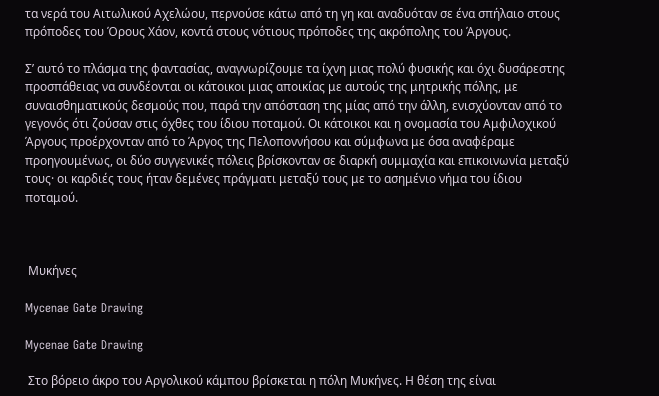τα νερά του Αιτωλικού Αχελώου, περνούσε κάτω από τη γη και αναδυόταν σε ένα σπήλαιο στους πρόποδες του Όρους Χάον, κοντά στους νότιους πρόποδες της ακρόπολης του Άργους.

Σ’ αυτό το πλάσμα της φαντασίας, αναγνωρίζουμε τα ίχνη μιας πολύ φυσικής και όχι δυσάρεστης προσπάθειας να συνδέονται οι κάτοικοι μιας αποικίας με αυτούς της μητρικής πόλης, με συναισθηματικούς δεσμούς που, παρά την απόσταση της μίας από την άλλη, ενισχύονταν από το γεγονός ότι ζούσαν στις όχθες του ίδιου ποταμού. Οι κάτοικοι και η ονομασία του Αμφιλοχικού Άργους προέρχονταν από το Άργος της Πελοποννήσου και σύμφωνα με όσα αναφέραμε προηγουμένως, οι δύο συγγενικές πόλεις βρίσκονταν σε διαρκή συμμαχία και επικοινωνία μεταξύ τους· οι καρδιές τους ήταν δεμένες πράγματι μεταξύ τους με το ασημένιο νήμα του ίδιου ποταμού.



 Μυκήνες

Mycenae Gate Drawing

Mycenae Gate Drawing

 Στο βόρειο άκρο του Αργολικού κάμπου βρίσκεται η πόλη Μυκήνες. Η θέση της είναι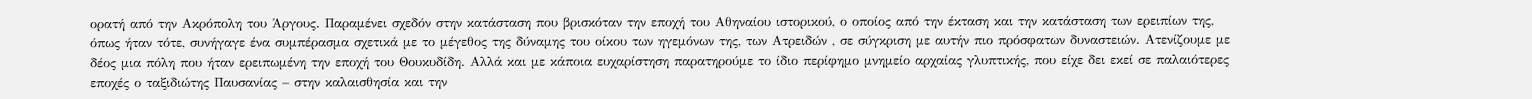ορατή από την Ακρόπολη του Άργους. Παραμένει σχεδόν στην κατάσταση που βρισκόταν την εποχή του Αθηναίου ιστορικού, ο οποίος από την έκταση και την κατάσταση των ερειπίων της, όπως ήταν τότε, συνήγαγε ένα συμπέρασμα σχετικά με το μέγεθος της δύναμης του οίκου των ηγεμόνων της, των Ατρειδών , σε σύγκριση με αυτήν πιο πρόσφατων δυναστειών. Ατενίζουμε με δέος μια πόλη που ήταν ερειπωμένη την εποχή του Θουκυδίδη. Αλλά και με κάποια ευχαρίστηση παρατηρούμε το ίδιο περίφημο μνημείο αρχαίας γλυπτικής, που είχε δει εκεί σε παλαιότερες εποχές ο ταξιδιώτης Παυσανίας – στην καλαισθησία και την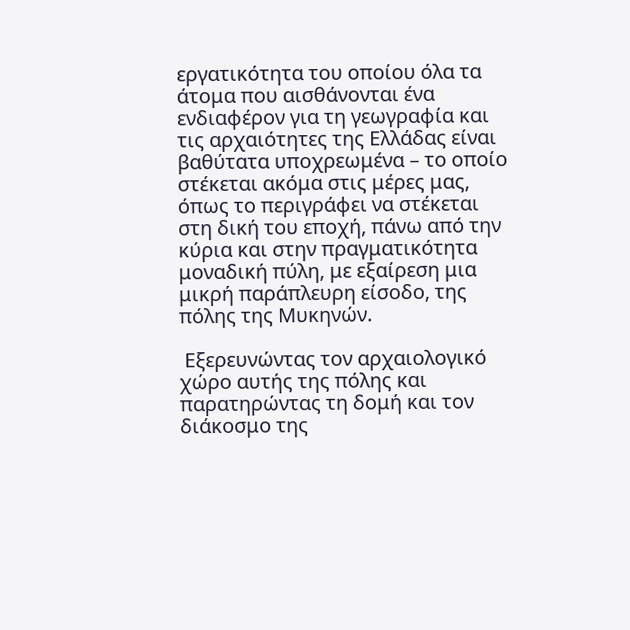εργατικότητα του οποίου όλα τα άτομα που αισθάνονται ένα ενδιαφέρον για τη γεωγραφία και τις αρχαιότητες της Ελλάδας είναι βαθύτατα υποχρεωμένα – το οποίο στέκεται ακόμα στις μέρες μας, όπως το περιγράφει να στέκεται στη δική του εποχή, πάνω από την κύρια και στην πραγματικότητα μοναδική πύλη, με εξαίρεση μια μικρή παράπλευρη είσοδο, της πόλης της Μυκηνών.

 Εξερευνώντας τον αρχαιολογικό χώρο αυτής της πόλης και παρατηρώντας τη δομή και τον διάκοσμο της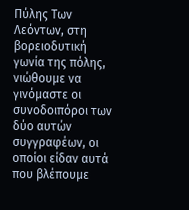Πύλης Των Λεόντων, στη βορειοδυτική γωνία της πόλης, νιώθουμε να γινόμαστε οι συνοδοιπόροι των δύο αυτών συγγραφέων, οι οποίοι είδαν αυτά που βλέπουμε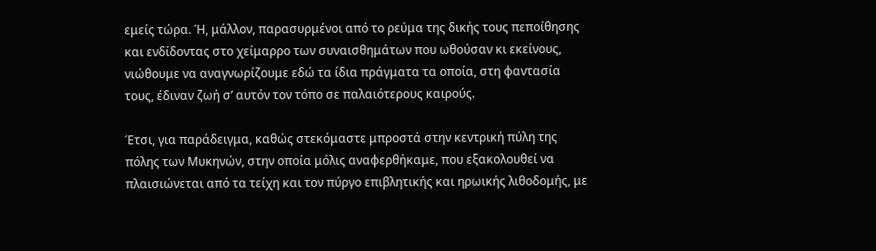εμείς τώρα. Ή, μάλλον, παρασυρμένοι από το ρεύμα της δικής τους πεποίθησης και ενδίδοντας στο χείμαρρο των συναισθημάτων που ωθούσαν κι εκείνους, νιώθουμε να αναγνωρίζουμε εδώ τα ίδια πράγματα τα οποία, στη φαντασία τους, έδιναν ζωή σ’ αυτόν τον τόπο σε παλαιότερους καιρούς.

Έτσι, για παράδειγμα, καθώς στεκόμαστε μπροστά στην κεντρική πύλη της πόλης των Μυκηνών, στην οποία μόλις αναφερθήκαμε, που εξακολουθεί να πλαισιώνεται από τα τείχη και τον πύργο επιβλητικής και ηρωικής λιθοδομής, με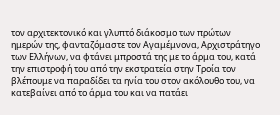τον αρχιτεκτονικό και γλυπτό διάκοσμο των πρώτων ημερών της, φανταζόμαστε τον Αγαμέμνονα, Αρχιστράτηγο των Ελλήνων, να φτάνει μπροστά της με το άρμα του, κατά την επιστροφή του από την εκστρατεία στην Τροία τον βλέπουμε να παραδίδει τα ηνία του στον ακόλουθο του, να κατεβαίνει από το άρμα του και να πατάει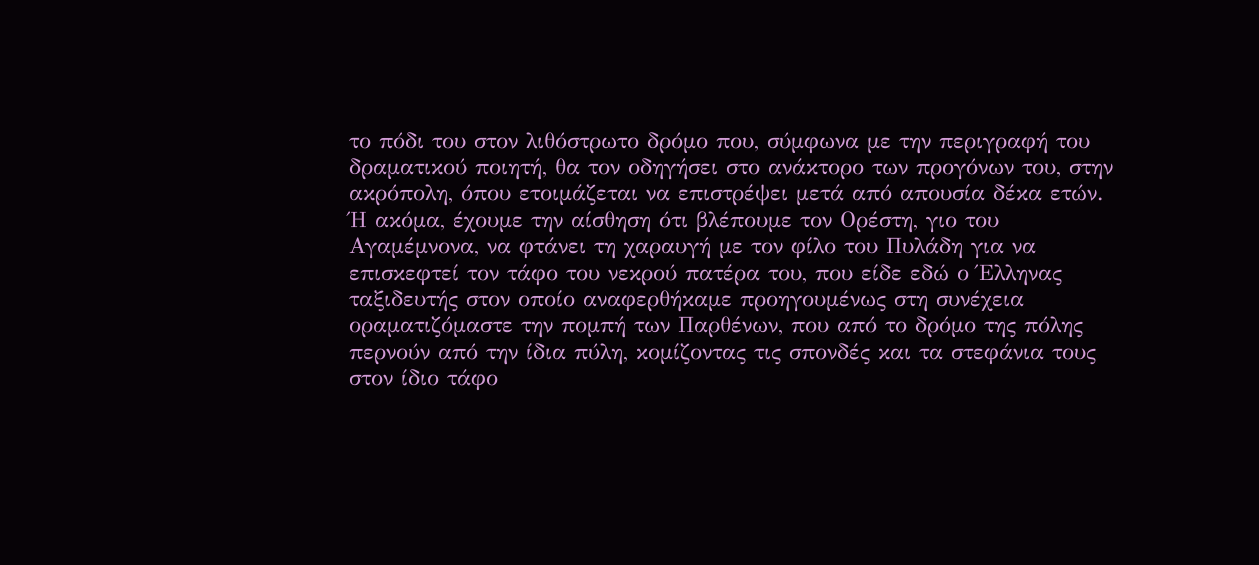το πόδι του στον λιθόστρωτο δρόμο που, σύμφωνα με την περιγραφή του δραματικού ποιητή, θα τον οδηγήσει στο ανάκτορο των προγόνων του, στην ακρόπολη, όπου ετοιμάζεται να επιστρέψει μετά από απουσία δέκα ετών. Ή ακόμα, έχουμε την αίσθηση ότι βλέπουμε τον Ορέστη, γιο του Αγαμέμνονα, να φτάνει τη χαραυγή με τον φίλο του Πυλάδη για να επισκεφτεί τον τάφο του νεκρού πατέρα του, που είδε εδώ ο Έλληνας ταξιδευτής στον οποίο αναφερθήκαμε προηγουμένως στη συνέχεια οραματιζόμαστε την πομπή των Παρθένων, που από το δρόμο της πόλης περνούν από την ίδια πύλη, κομίζοντας τις σπονδές και τα στεφάνια τους στον ίδιο τάφο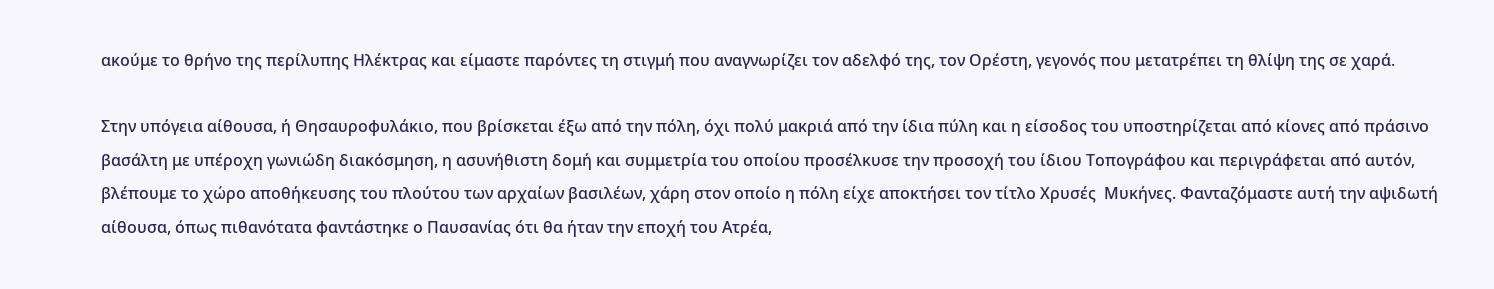ακούμε το θρήνο της περίλυπης Ηλέκτρας και είμαστε παρόντες τη στιγμή που αναγνωρίζει τον αδελφό της, τον Ορέστη, γεγονός που μετατρέπει τη θλίψη της σε χαρά.

Στην υπόγεια αίθουσα, ή Θησαυροφυλάκιο, που βρίσκεται έξω από την πόλη, όχι πολύ μακριά από την ίδια πύλη και η είσοδος του υποστηρίζεται από κίονες από πράσινο βασάλτη με υπέροχη γωνιώδη διακόσμηση, η ασυνήθιστη δομή και συμμετρία του οποίου προσέλκυσε την προσοχή του ίδιου Τοπογράφου και περιγράφεται από αυτόν, βλέπουμε το χώρο αποθήκευσης του πλούτου των αρχαίων βασιλέων, χάρη στον οποίο η πόλη είχε αποκτήσει τον τίτλο Χρυσές  Μυκήνες. Φανταζόμαστε αυτή την αψιδωτή αίθουσα, όπως πιθανότατα φαντάστηκε ο Παυσανίας ότι θα ήταν την εποχή του Ατρέα,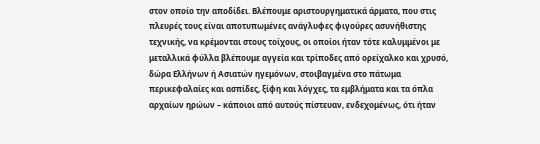στον οποίο την αποδίδει. Βλέπουμε αριστουργηματικά άρματα, που στις πλευρές τους είναι αποτυπωμένες ανάγλυφες φιγούρες ασυνήθιστης τεχνικής, να κρέμονται στους τοίχους, οι οποίοι ήταν τότε καλυμμένοι με μεταλλικά φύλλα βλέπουμε αγγεία και τρίποδες από ορείχαλκο και χρυσό, δώρα Ελλήνων ή Ασιατών ηγεμόνων, στοιβαγμένα στο πάτωμα περικεφαλαίες και ασπίδες, ξίφη και λόγχες, τα εμβλήματα και τα όπλα αρχαίων ηρώων – κάποιοι από αυτούς πίστευαν, ενδεχομένως, ότι ήταν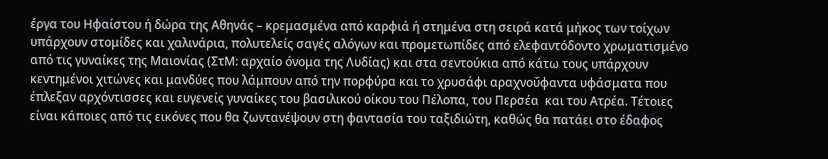έργα του Ηφαίστου ή δώρα της Αθηνάς – κρεμασμένα από καρφιά ή στημένα στη σειρά κατά μήκος των τοίχων υπάρχουν στομίδες και χαλινάρια, πολυτελείς σαγές αλόγων και προμετωπίδες από ελεφαντόδοντο χρωματισμένο από τις γυναίκες της Μαιονίας (ΣτΜ: αρχαίο όνομα της Λυδίας) και στα σεντούκια από κάτω τους υπάρχουν κεντημένοι χιτώνες και μανδύες που λάμπουν από την πορφύρα και το χρυσάφι αραχνοΰφαντα υφάσματα που έπλεξαν αρχόντισσες και ευγενείς γυναίκες του βασιλικού οίκου του Πέλοπα, του Περσέα  και του Ατρέα. Τέτοιες είναι κάποιες από τις εικόνες που θα ζωντανέψουν στη φαντασία του ταξιδιώτη, καθώς θα πατάει στο έδαφος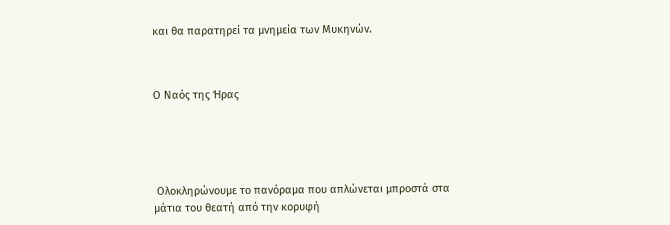και θα παρατηρεί τα μνημεία των Μυκηνών.



Ο Ναός της Ήρας





 Ολοκληρώνουμε το πανόραμα που απλώνεται μπροστά στα μάτια του θεατή από την κορυφή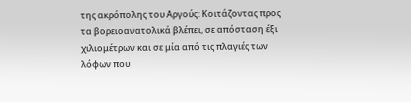της ακρόπολης του Αργούς: Κοιτάζοντας προς τα βορειοανατολικά βλέπει, σε απόσταση έξι χιλιομέτρων και σε μία από τις πλαγιές των λόφων που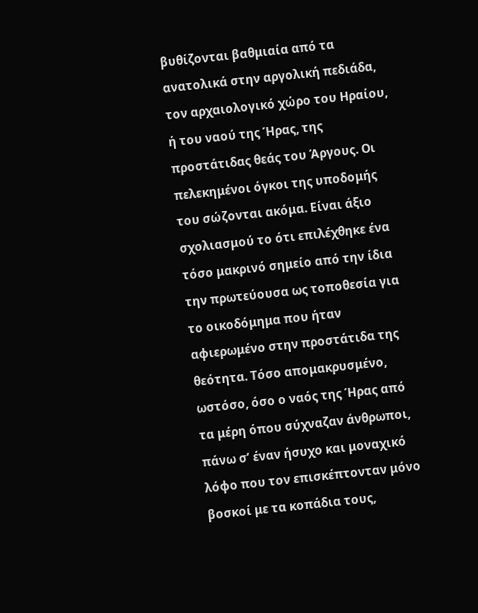βυθίζονται βαθμιαία από τα ανατολικά στην αργολική πεδιάδα, τον αρχαιολογικό χώρο του Ηραίου, ή του ναού της Ήρας, της προστάτιδας θεάς του Άργους. Οι πελεκημένοι όγκοι της υποδομής του σώζονται ακόμα. Είναι άξιο σχολιασμού το ότι επιλέχθηκε ένα τόσο μακρινό σημείο από την ίδια την πρωτεύουσα ως τοποθεσία για το οικοδόμημα που ήταν αφιερωμένο στην προστάτιδα της θεότητα. Τόσο απομακρυσμένο, ωστόσο, όσο ο ναός της Ήρας από τα μέρη όπου σύχναζαν άνθρωποι, πάνω σ’ έναν ήσυχο και μοναχικό λόφο που τον επισκέπτονταν μόνο βοσκοί με τα κοπάδια τους,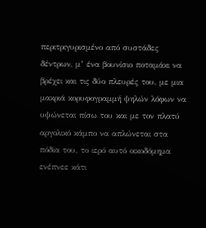περιτριγυρισμένο από συστάδες δέντρων, μ’ ένα βουνίσιο ποταμάκι να βρέχει και τις δύο πλευρές του, με μια μακριά κορυφογραμμή ψηλών λόφων να υψώνεται πίσω του και με τον πλατύ αργολικό κάμπο να απλώνεται στα πόδια του, το ιερό αυτό οικοδόμημα ενέπνεε κάτι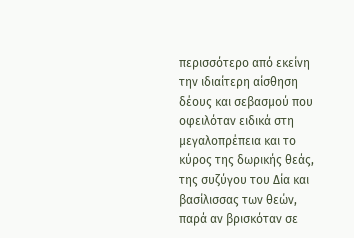περισσότερο από εκείνη την ιδιαίτερη αίσθηση δέους και σεβασμού που οφειλόταν ειδικά στη μεγαλοπρέπεια και το κύρος της δωρικής θεάς, της συζύγου του Δία και βασίλισσας των θεών, παρά αν βρισκόταν σε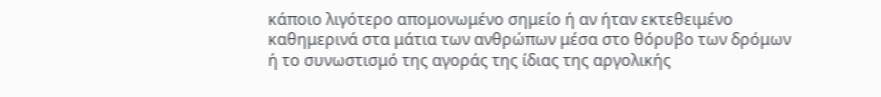κάποιο λιγότερο απομονωμένο σημείο ή αν ήταν εκτεθειμένο καθημερινά στα μάτια των ανθρώπων μέσα στο θόρυβο των δρόμων ή το συνωστισμό της αγοράς της ίδιας της αργολικής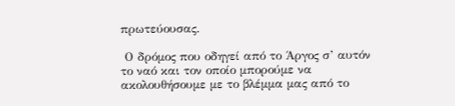πρωτεύουσας.

 Ο δρόμος που οδηγεί από το Άργος σ’ αυτόν το ναό και τον οποίο μπορούμε να ακολουθήσουμε με το βλέμμα μας από το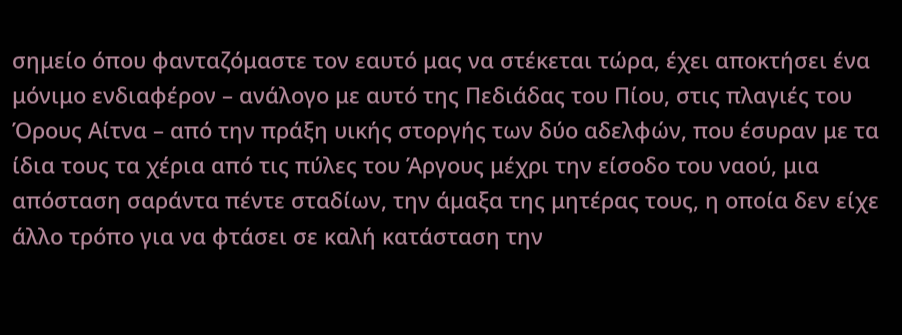σημείο όπου φανταζόμαστε τον εαυτό μας να στέκεται τώρα, έχει αποκτήσει ένα μόνιμο ενδιαφέρον – ανάλογο με αυτό της Πεδιάδας του Πίου, στις πλαγιές του Όρους Αίτνα – από την πράξη υικής στοργής των δύο αδελφών, που έσυραν με τα ίδια τους τα χέρια από τις πύλες του Άργους μέχρι την είσοδο του ναού, μια απόσταση σαράντα πέντε σταδίων, την άμαξα της μητέρας τους, η οποία δεν είχε άλλο τρόπο για να φτάσει σε καλή κατάσταση την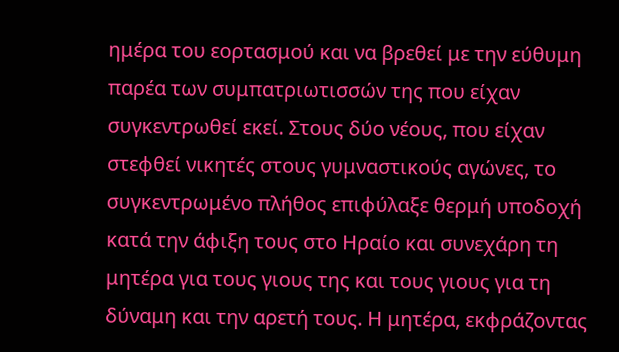ημέρα του εορτασμού και να βρεθεί με την εύθυμη παρέα των συμπατριωτισσών της που είχαν συγκεντρωθεί εκεί. Στους δύο νέους, που είχαν στεφθεί νικητές στους γυμναστικούς αγώνες, το συγκεντρωμένο πλήθος επιφύλαξε θερμή υποδοχή κατά την άφιξη τους στο Ηραίο και συνεχάρη τη μητέρα για τους γιους της και τους γιους για τη δύναμη και την αρετή τους. Η μητέρα, εκφράζοντας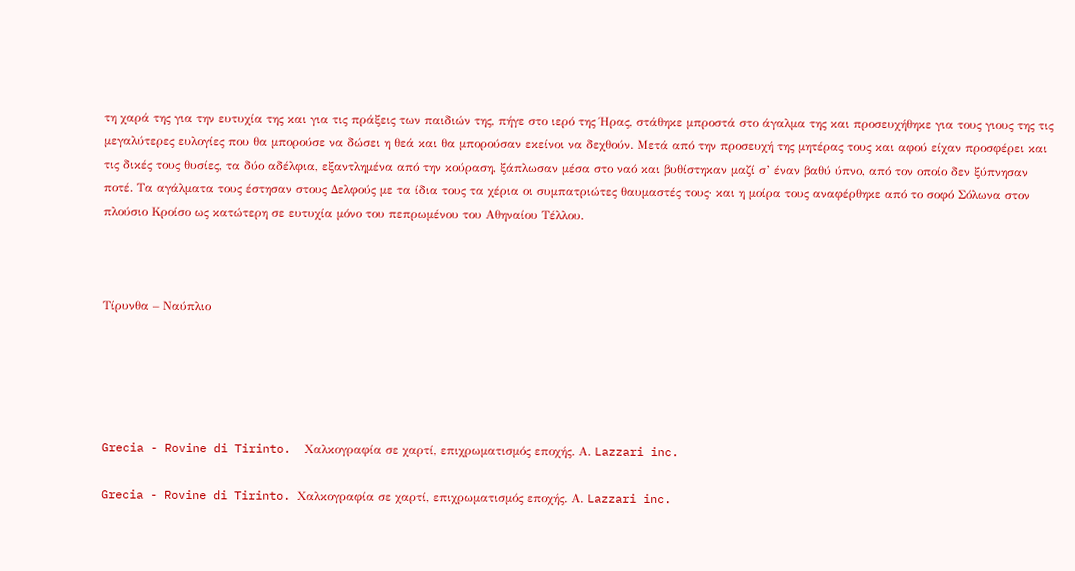τη χαρά της για την ευτυχία της και για τις πράξεις των παιδιών της, πήγε στο ιερό της Ήρας, στάθηκε μπροστά στο άγαλμα της και προσευχήθηκε για τους γιους της τις μεγαλύτερες ευλογίες που θα μπορούσε να δώσει η θεά και θα μπορούσαν εκείνοι να δεχθούν. Μετά από την προσευχή της μητέρας τους και αφού είχαν προσφέρει και τις δικές τους θυσίες, τα δύο αδέλφια, εξαντλημένα από την κούραση, ξάπλωσαν μέσα στο ναό και βυθίστηκαν μαζί σ’ έναν βαθύ ύπνο, από τον οποίο δεν ξύπνησαν ποτέ. Τα αγάλματα τους έστησαν στους Δελφούς με τα ίδια τους τα χέρια οι συμπατριώτες θαυμαστές τους· και η μοίρα τους αναφέρθηκε από το σοφό Σόλωνα στον πλούσιο Κροίσο ως κατώτερη σε ευτυχία μόνο του πεπρωμένου του Αθηναίου Τέλλου.



Τίρυνθα – Ναύπλιο





Grecia - Rovine di Tirinto.  Χαλκογραφία σε χαρτί, επιχρωματισμός εποχής. Α. Lazzari inc.

Grecia - Rovine di Tirinto. Χαλκογραφία σε χαρτί, επιχρωματισμός εποχής. Α. Lazzari inc.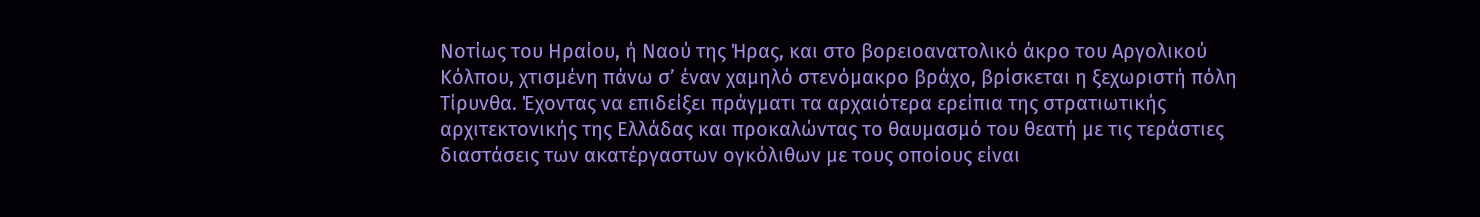Νοτίως του Ηραίου, ή Ναού της Ήρας, και στο βορειοανατολικό άκρο του Αργολικού Κόλπου, χτισμένη πάνω σ’ έναν χαμηλό στενόμακρο βράχο, βρίσκεται η ξεχωριστή πόλη Τίρυνθα. Έχοντας να επιδείξει πράγματι τα αρχαιότερα ερείπια της στρατιωτικής αρχιτεκτονικής της Ελλάδας και προκαλώντας το θαυμασμό του θεατή με τις τεράστιες διαστάσεις των ακατέργαστων ογκόλιθων με τους οποίους είναι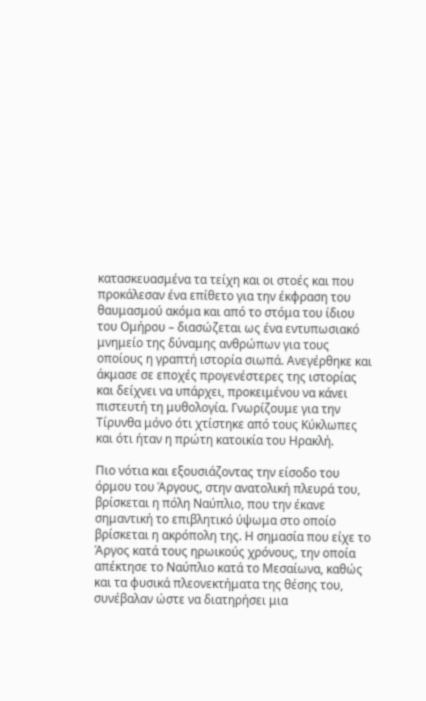κατασκευασμένα τα τείχη και οι στοές και που προκάλεσαν ένα επίθετο για την έκφραση του θαυμασμού ακόμα και από το στόμα του ίδιου του Ομήρου – διασώζεται ως ένα εντυπωσιακό μνημείο της δύναμης ανθρώπων για τους οποίους η γραπτή ιστορία σιωπά. Ανεγέρθηκε και άκμασε σε εποχές προγενέστερες της ιστορίας και δείχνει να υπάρχει, προκειμένου να κάνει πιστευτή τη μυθολογία. Γνωρίζουμε για την Τίρυνθα μόνο ότι χτίστηκε από τους Κύκλωπες και ότι ήταν η πρώτη κατοικία του Ηρακλή.

Πιο νότια και εξουσιάζοντας την είσοδο του όρμου του Άργους, στην ανατολική πλευρά του, βρίσκεται η πόλη Ναύπλιο, που την έκανε σημαντική το επιβλητικό ύψωμα στο οποίο βρίσκεται η ακρόπολη της. Η σημασία που είχε το Άργος κατά τους ηρωικούς χρόνους, την οποία απέκτησε το Ναύπλιο κατά το Μεσαίωνα, καθώς και τα φυσικά πλεονεκτήματα της θέσης του, συνέβαλαν ώστε να διατηρήσει μια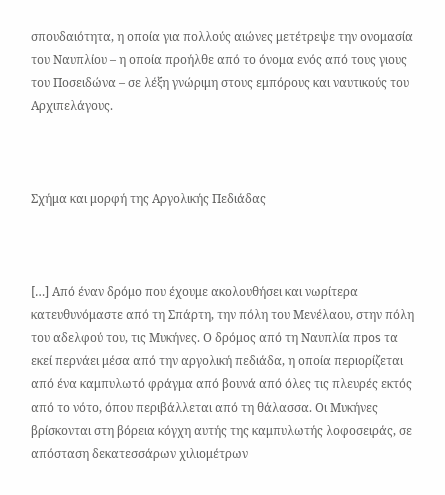σπουδαιότητα, η οποία για πολλούς αιώνες μετέτρεψε την ονομασία του Ναυπλίου – η οποία προήλθε από το όνομα ενός από τους γιους του Ποσειδώνα – σε λέξη γνώριμη στους εμπόρους και ναυτικούς του Αρχιπελάγους.



Σχήμα και μορφή της Αργολικής Πεδιάδας



[…] Από έναν δρόμο που έχουμε ακολουθήσει και νωρίτερα κατευθυνόμαστε από τη Σπάρτη, την πόλη του Μενέλαου, στην πόλη του αδελφού του, τις Μυκήνες. Ο δρόμος από τη Ναυπλία πpos τα εκεί περνάει μέσα από την αργολική πεδιάδα, η οποία περιορίζεται από ένα καμπυλωτό φράγμα από βουνά από όλες τις πλευρές εκτός από το νότο, όπου περιβάλλεται από τη θάλασσα. Οι Μυκήνες βρίσκονται στη βόρεια κόγχη αυτής της καμπυλωτής λοφοσειράς, σε απόσταση δεκατεσσάρων χιλιομέτρων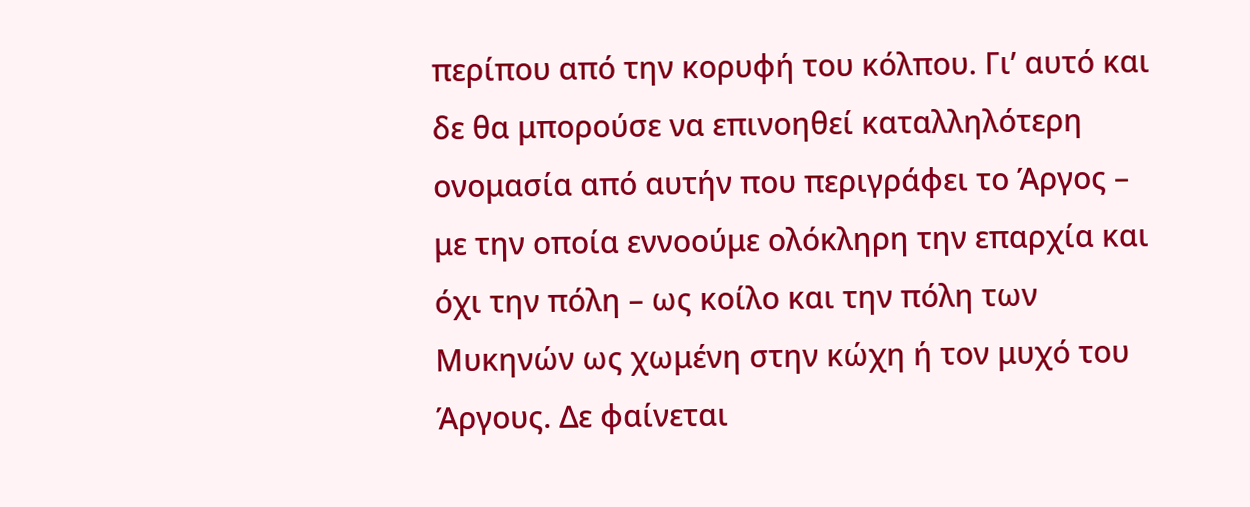περίπου από την κορυφή του κόλπου. Γι’ αυτό και δε θα μπορούσε να επινοηθεί καταλληλότερη ονομασία από αυτήν που περιγράφει το Άργος – με την οποία εννοούμε ολόκληρη την επαρχία και όχι την πόλη – ως κοίλο και την πόλη των Μυκηνών ως χωμένη στην κώχη ή τον μυχό του Άργους. Δε φαίνεται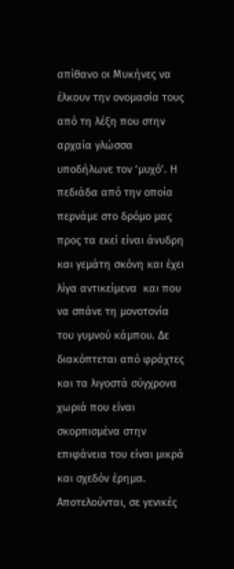απίθανο οι Μυκήνες να έλκουν την ονομασία τους από τη λέξη που στην αρχαία γλώσσα υποδήλωνε τον ‘μυχό’. Η πεδιάδα από την οποία περνάμε στο δρόμο μας προς τα εκεί είναι άνυδρη και γεμάτη σκόνη και έχει λίγα αντικείμενα  και που να σπάνε τη μονοτονία του γυμνού κάμπου. Δε διακόπτεται από φράχτες και τα λιγοστά σύγχρονα χωριά που είναι σκορπισμένα στην επιφάνεια του είναι μικρά και σχεδόν έρημα. Αποτελούνται, σε γενικές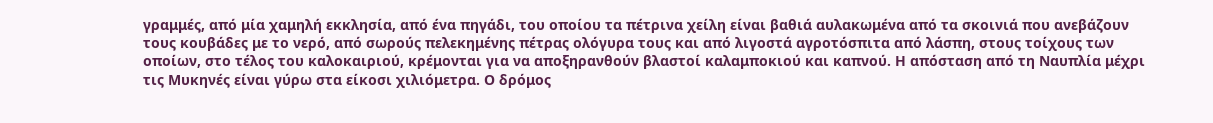γραμμές, από μία χαμηλή εκκλησία, από ένα πηγάδι, του οποίου τα πέτρινα χείλη είναι βαθιά αυλακωμένα από τα σκοινιά που ανεβάζουν τους κουβάδες με το νερό, από σωρούς πελεκημένης πέτρας ολόγυρα τους και από λιγοστά αγροτόσπιτα από λάσπη, στους τοίχους των οποίων, στο τέλος του καλοκαιριού, κρέμονται για να αποξηρανθούν βλαστοί καλαμποκιού και καπνού. Η απόσταση από τη Ναυπλία μέχρι τις Μυκηνές είναι γύρω στα είκοσι χιλιόμετρα. Ο δρόμος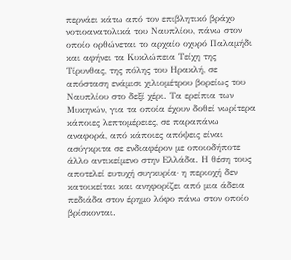περνάει κάτω από τον επιβλητικό βράχο νοτιοανατολικά του Ναυπλίου, πάνω στον οποίο ορθώνεται το αρχαίο οχυρό Παλαμήδι και αφήνει τα Κυκλώπεια Τείχη της Τίρυνθας, της πόλης του Ηρακλή, σε απόσταση ενάμισι χιλιομέτρου βορείως του Ναυπλίου στο δεξί χέρι. Τα ερείπια των Μυκηνών, για τα οποία έχουν δοθεί νωρίτερα κάποιες λεπτομέρειες, σε παραπάνω αναφορά, από κάποιες απόψεις είναι ασύγκριτα σε ενδιαφέρον με οποιοδήποτε άλλο αντικείμενο στην Ελλάδα. Η θέση τους αποτελεί ευτυχή συγκυρία· η περιοχή δεν κατοικείται και ανηφορίζει από μια άδεια πεδιάδα στον έρημο λόφο πάνω στον οποίο βρίσκονται.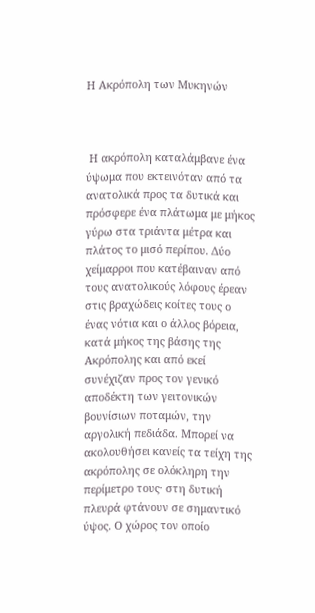Η Ακρόπολη των Μυκηνών



 Η ακρόπολη καταλάμβανε ένα ύψωμα που εκτεινόταν από τα ανατολικά προς τα δυτικά και πρόσφερε ένα πλάτωμα με μήκος γύρω στα τριάντα μέτρα και πλάτος το μισό περίπου. Δύο χείμαρροι που κατέβαιναν από τους ανατολικούς λόφους έρεαν στις βραχώδεις κοίτες τους ο ένας νότια και ο άλλος βόρεια, κατά μήκος της βάσης της Ακρόπολης και από εκεί συνέχιζαν προς τον γενικό αποδέκτη των γειτονικών βουνίσιων ποταμών, την αργολική πεδιάδα. Μπορεί να ακολουθήσει κανείς τα τείχη της ακρόπολης σε ολόκληρη την περίμετρο τους· στη δυτική πλευρά φτάνουν σε σημαντικό ύψος. Ο χώρος τον οποίο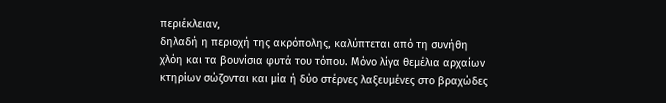περιέκλειαν,
δηλαδή η περιοχή της ακρόπολης, καλύπτεται από τη συνήθη χλόη και τα βουνίσια φυτά του τόπου. Μόνο λίγα θεμέλια αρχαίων κτηρίων σώζονται και μία ή δύο στέρνες λαξευμένες στο βραχώδες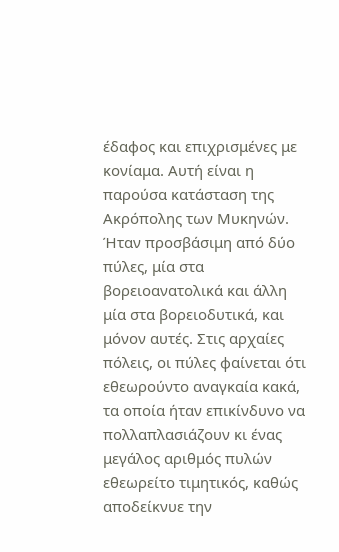έδαφος και επιχρισμένες με κονίαμα. Αυτή είναι η παρούσα κατάσταση της Ακρόπολης των Μυκηνών. Ήταν προσβάσιμη από δύο πύλες, μία στα βορειοανατολικά και άλλη μία στα βορειοδυτικά, και μόνον αυτές. Στις αρχαίες πόλεις, οι πύλες φαίνεται ότι εθεωρούντο αναγκαία κακά, τα οποία ήταν επικίνδυνο να πολλαπλασιάζουν κι ένας μεγάλος αριθμός πυλών εθεωρείτο τιμητικός, καθώς αποδείκνυε την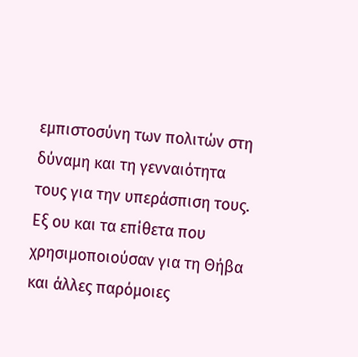εμπιστοσύνη των πολιτών στη δύναμη και τη γενναιότητα τους για την υπεράσπιση τους. Εξ ου και τα επίθετα που χρησιμοποιούσαν για τη Θήβα και άλλες παρόμοιες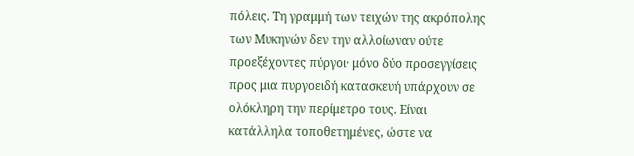πόλεις. Τη γραμμή των τειχών της ακρόπολης των Μυκηνών δεν την αλλοίωναν ούτε προεξέχοντες πύργοι· μόνο δύο προσεγγίσεις προς μια πυργοειδή κατασκευή υπάρχουν σε ολόκληρη την περίμετρο τους. Είναι κατάλληλα τοποθετημένες, ώστε να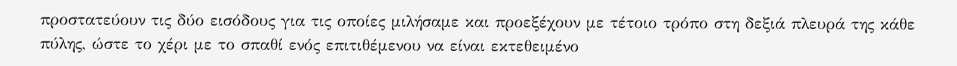προστατεύουν τις δύο εισόδους για τις οποίες μιλήσαμε και προεξέχουν με τέτοιο τρόπο στη δεξιά πλευρά της κάθε πύλης, ώστε το χέρι με το σπαθί ενός επιτιθέμενου να είναι εκτεθειμένο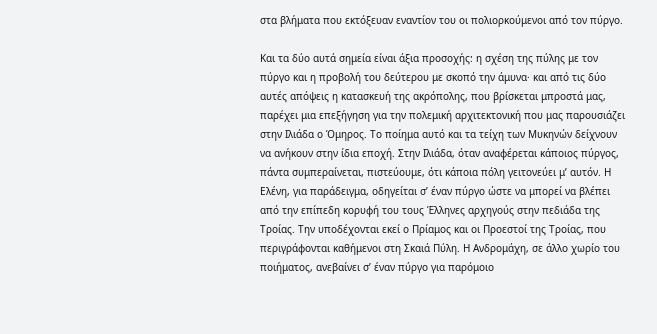στα βλήματα που εκτόξευαν εναντίον του οι πολιορκούμενοι από τον πύργο.

Και τα δύο αυτά σημεία είναι άξια προσοχής: η σχέση της πύλης με τον πύργο και η προβολή του δεύτερου με σκοπό την άμυνα· και από τις δύο αυτές απόψεις η κατασκευή της ακρόπολης, που βρίσκεται μπροστά μας, παρέχει μια επεξήγηση για την πολεμική αρχιτεκτονική που μας παρουσιάζει στην Ιλιάδα ο Όμηρος. Το ποίημα αυτό και τα τείχη των Μυκηνών δείχνουν να ανήκουν στην ίδια εποχή. Στην Ιλιάδα, όταν αναφέρεται κάποιος πύργος, πάντα συμπεραίνεται, πιστεύουμε, ότι κάποια πόλη γειτονεύει μ’ αυτόν. Η Ελένη, για παράδειγμα, οδηγείται σ’ έναν πύργο ώστε να μπορεί να βλέπει από την επίπεδη κορυφή του τους Έλληνες αρχηγούς στην πεδιάδα της Τροίας. Την υποδέχονται εκεί ο Πρίαμος και οι Προεστοί της Τροίας, που περιγράφονται καθήμενοι στη Σκαιά Πύλη. Η Ανδρομάχη, σε άλλο χωρίο του ποιήματος, ανεβαίνει σ’ έναν πύργο για παρόμοιο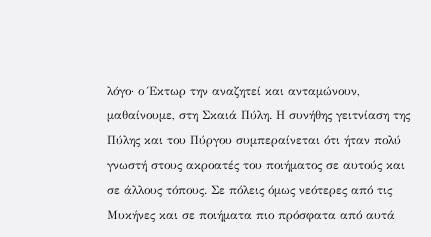λόγο· ο Έκτωρ την αναζητεί και ανταμώνουν, μαθαίνουμε, στη Σκαιά Πύλη. Η συνήθης γειτνίαση της Πύλης και του Πύργου συμπεραίνεται ότι ήταν πολύ γνωστή στους ακροατές του ποιήματος σε αυτούς και σε άλλους τόπους. Σε πόλεις όμως νεότερες από τις Μυκήνες και σε ποιήματα πιο πρόσφατα από αυτά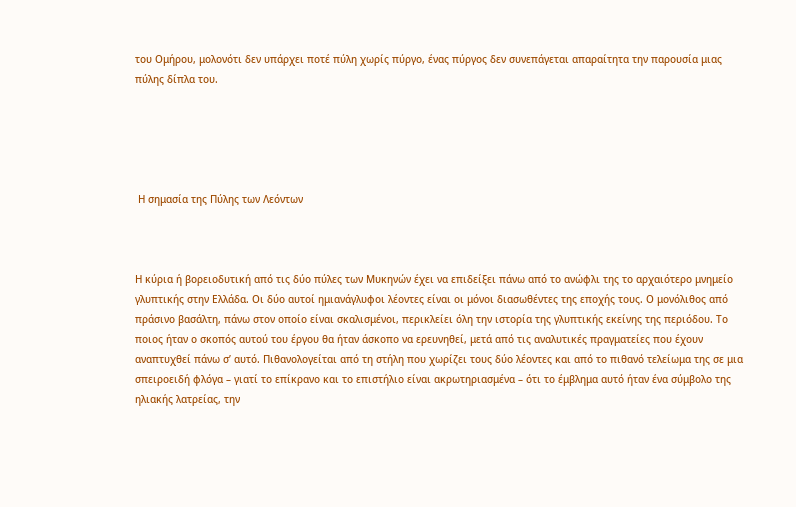του Ομήρου, μολονότι δεν υπάρχει ποτέ πύλη χωρίς πύργο, ένας πύργος δεν συνεπάγεται απαραίτητα την παρουσία μιας πύλης δίπλα του.





 Η σημασία της Πύλης των Λεόντων



Η κύρια ή βορειοδυτική από τις δύο πύλες των Μυκηνών έχει να επιδείξει πάνω από το ανώφλι της το αρχαιότερο μνημείο γλυπτικής στην Ελλάδα. Οι δύο αυτοί ημιανάγλυφοι λέοντες είναι οι μόνοι διασωθέντες της εποχής τους. Ο μονόλιθος από πράσινο βασάλτη, πάνω στον οποίο είναι σκαλισμένοι, περικλείει όλη την ιστορία της γλυπτικής εκείνης της περιόδου. Το ποιος ήταν ο σκοπός αυτού του έργου θα ήταν άσκοπο να ερευνηθεί, μετά από τις αναλυτικές πραγματείες που έχουν αναπτυχθεί πάνω σ’ αυτό. Πιθανολογείται από τη στήλη που χωρίζει τους δύο λέοντες και από το πιθανό τελείωμα της σε μια σπειροειδή φλόγα – γιατί το επίκρανο και το επιστήλιο είναι ακρωτηριασμένα – ότι το έμβλημα αυτό ήταν ένα σύμβολο της ηλιακής λατρείας, την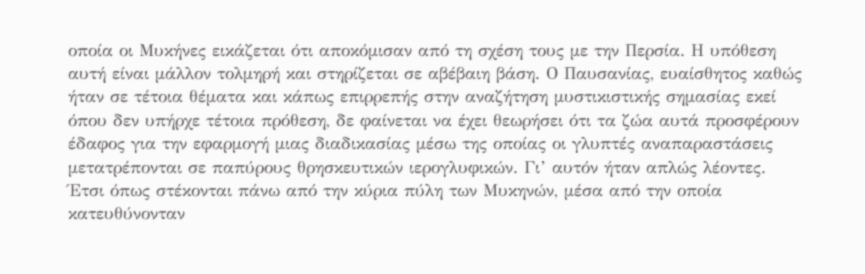οποία οι Μυκήνες εικάζεται ότι αποκόμισαν από τη σχέση τους με την Περσία. Η υπόθεση αυτή είναι μάλλον τολμηρή και στηρίζεται σε αβέβαιη βάση. Ο Παυσανίας, ευαίσθητος καθώς ήταν σε τέτοια θέματα και κάπως επιρρεπής στην αναζήτηση μυστικιστικής σημασίας εκεί όπου δεν υπήρχε τέτοια πρόθεση, δε φαίνεται να έχει θεωρήσει ότι τα ζώα αυτά προσφέρουν έδαφος για την εφαρμογή μιας διαδικασίας μέσω της οποίας οι γλυπτές αναπαραστάσεις μετατρέπονται σε παπύρους θρησκευτικών ιερογλυφικών. Γι’ αυτόν ήταν απλώς λέοντες. Έτσι όπως στέκονται πάνω από την κύρια πύλη των Μυκηνών, μέσα από την οποία κατευθύνονταν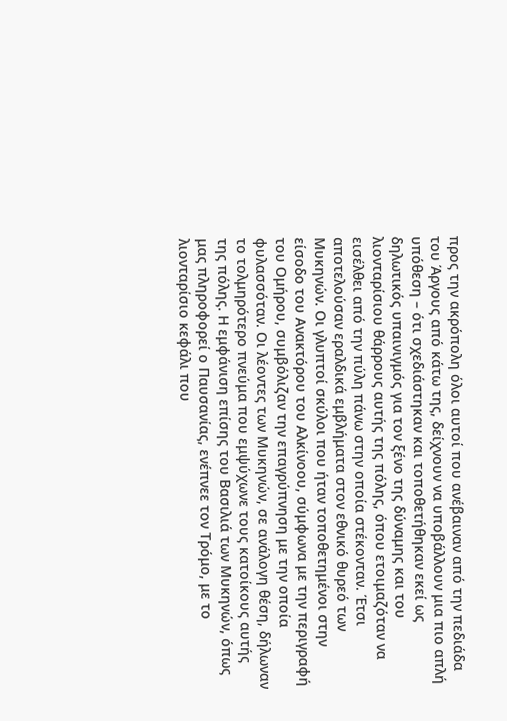προς την ακρόπολη όλοι αυτοί που ανέβαιναν από την πεδιάδα του Άργους από κάτω της, δείχνουν να υποβάλλουν μια πιο απλή υπόθεση – ότι σχεδιάστηκαν και τοποθετήθηκαν εκεί ως δηλωτικός υπαινιγμός για τον ξένο της δύναμης και του λιονταρίσιου θάρρους αυτής της πόλης, όπου ετοιμαζόταν να εισέλθει από την πύλη πάνω στην οποία στέκονταν. Έτσι αποτελούσαν εραλδικά εμβλήματα στον εθνικό θυρεό των Μυκηνών. Οι γλυπτοί σκύλοι που ήταν τοποθετημένοι στην είσοδο του Ανακτόρου του Αλκίνοου, σύμφωνα με την περιγραφή του Ομήρου, συμβόλιζαν την επαγρύπνηση με την οποία φυλασσόταν. Οι λέοντες των Μυκηνών, σε ανάλογη θέση, δήλωναν το τολμηρότερο πνεύμα που εμψύχωνε τους κατοίκους αυτής της πόλης. Η εμφάνιση επίσης του Βασιλιά των Μυκηνών, όπως μας πληροφορεί ο Παυσανίας, ενέπνεε τον Τρόμο, με το λιονταρίσιο κεφάλι που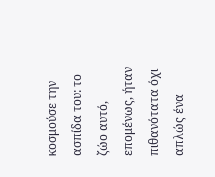κοσμούσε την ασπίδα του: το ζώο αυτό, επομένως, ήταν πιθανότατα όχι απλώς ένα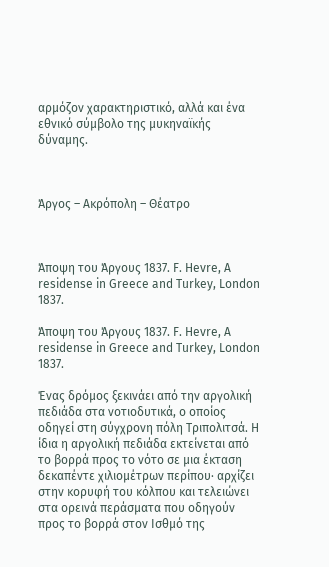αρμόζον χαρακτηριστικό, αλλά και ένα εθνικό σύμβολο της μυκηναϊκής δύναμης.



Άργος – Ακρόπολη – Θέατρο



Άποψη του Άργους 1837. F. Hevre, A residense in Greece and Turkey, London 1837.

Άποψη του Άργους 1837. F. Hevre, A residense in Greece and Turkey, London 1837.

Ένας δρόμος ξεκινάει από την αργολική πεδιάδα στα νοτιοδυτικά, ο οποίος οδηγεί στη σύγχρονη πόλη Τριπολιτσά. Η ίδια η αργολική πεδιάδα εκτείνεται από το βορρά προς το νότο σε μια έκταση δεκαπέντε χιλιομέτρων περίπου· αρχίζει στην κορυφή του κόλπου και τελειώνει στα ορεινά περάσματα που οδηγούν προς το βορρά στον Ισθμό της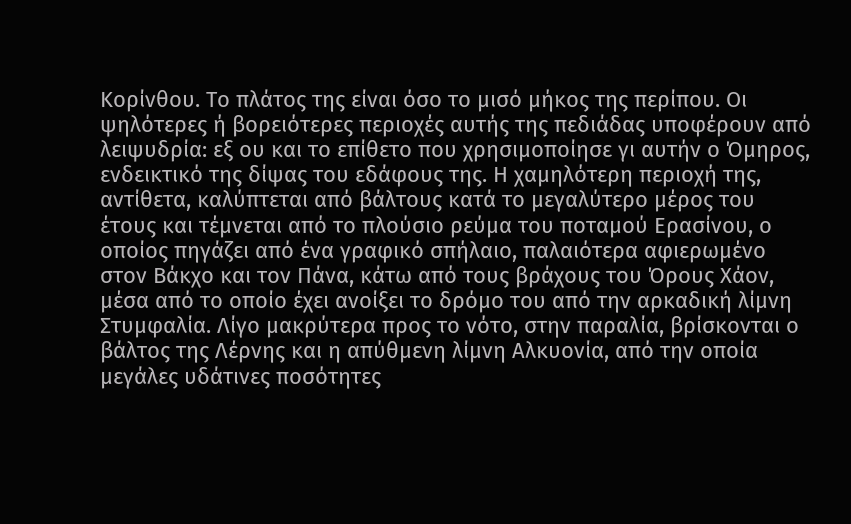Κορίνθου. Το πλάτος της είναι όσο το μισό μήκος της περίπου. Οι ψηλότερες ή βορειότερες περιοχές αυτής της πεδιάδας υποφέρουν από λειψυδρία: εξ ου και το επίθετο που χρησιμοποίησε γι αυτήν ο Όμηρος, ενδεικτικό της δίψας του εδάφους της. Η χαμηλότερη περιοχή της, αντίθετα, καλύπτεται από βάλτους κατά το μεγαλύτερο μέρος του έτους και τέμνεται από το πλούσιο ρεύμα του ποταμού Ερασίνου, ο οποίος πηγάζει από ένα γραφικό σπήλαιο, παλαιότερα αφιερωμένο στον Βάκχο και τον Πάνα, κάτω από τους βράχους του Όρους Χάον, μέσα από το οποίο έχει ανοίξει το δρόμο του από την αρκαδική λίμνη Στυμφαλία. Λίγο μακρύτερα προς το νότο, στην παραλία, βρίσκονται ο βάλτος της Λέρνης και η απύθμενη λίμνη Αλκυονία, από την οποία μεγάλες υδάτινες ποσότητες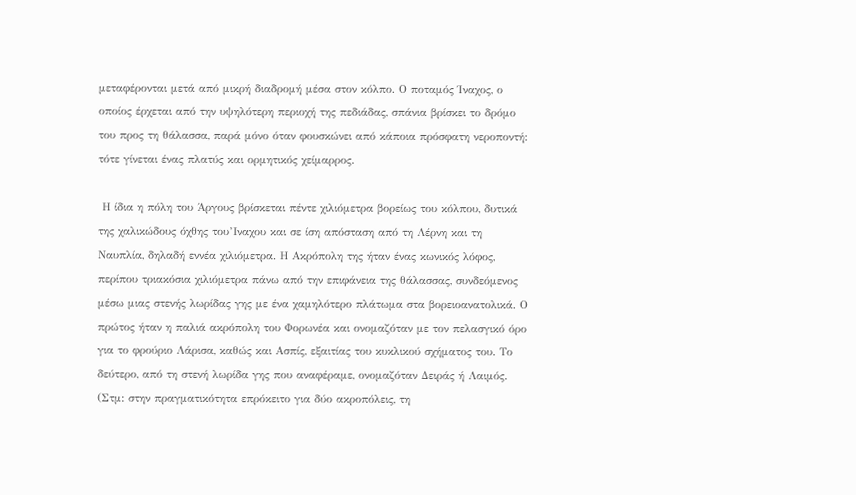μεταφέρονται μετά από μικρή διαδρομή μέσα στον κόλπο. Ο ποταμός Ίναχος, ο οποίος έρχεται από την υψηλότερη περιοχή της πεδιάδας, σπάνια βρίσκει το δρόμο του προς τη θάλασσα, παρά μόνο όταν φουσκώνει από κάποια πρόσφατη νεροποντή: τότε γίνεται ένας πλατύς και ορμητικός χείμαρρος.

 Η ίδια η πόλη του Άργους βρίσκεται πέντε χιλιόμετρα βορείως του κόλπου, δυτικά της χαλικώδους όχθης του’Ιναχου και σε ίση απόσταση από τη Λέρνη και τη Ναυπλία, δηλαδή εννέα χιλιόμετρα. Η Ακρόπολη της ήταν ένας κωνικός λόφος, περίπου τριακόσια χιλιόμετρα πάνω από την επιφάνεια της θάλασσας, συνδεόμενος μέσω μιας στενής λωρίδας γης με ένα χαμηλότερο πλάτωμα στα βορειοανατολικά. Ο πρώτος ήταν η παλιά ακρόπολη του Φορωνέα και ονομαζόταν με τον πελασγικό όρο για το φρούριο Λάρισα, καθώς και Ασπίς, εξαιτίας του κυκλικού σχήματος του. Το δεύτερο, από τη στενή λωρίδα γης που αναφέραμε, ονομαζόταν Δειράς ή Λαιμός. (Στμ: στην πραγματικότητα επρόκειτο για δύο ακροπόλεις, τη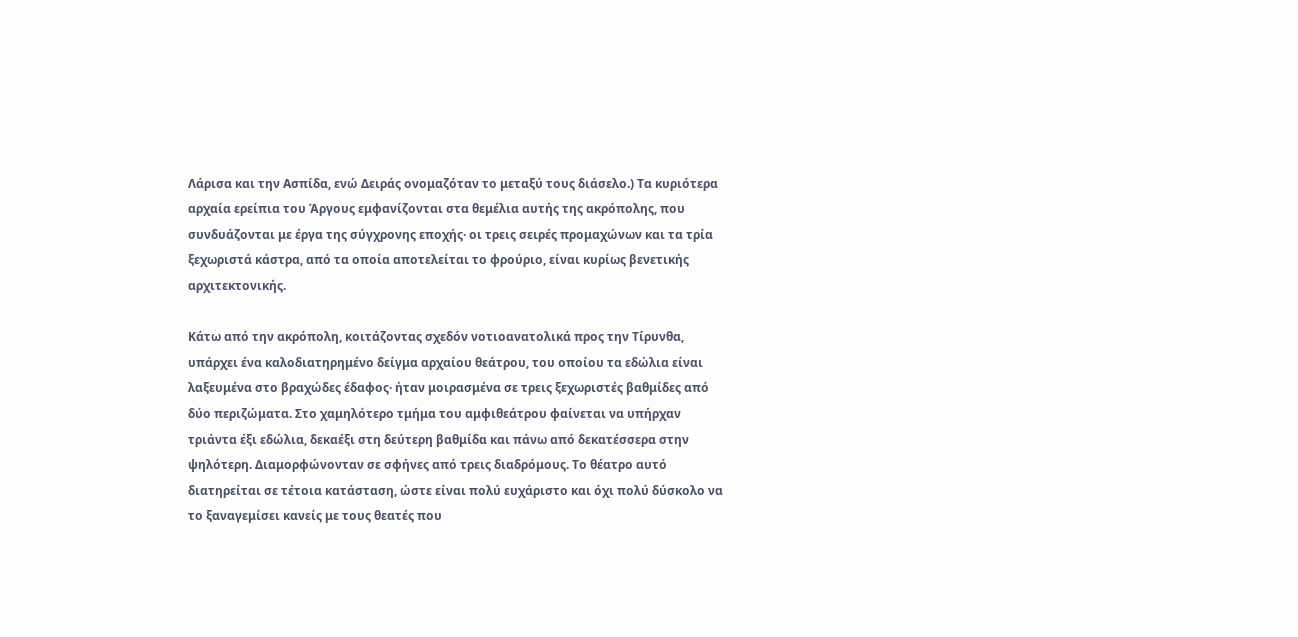Λάρισα και την Ασπίδα, ενώ Δειράς ονομαζόταν το μεταξύ τους διάσελο.) Τα κυριότερα αρχαία ερείπια του Άργους εμφανίζονται στα θεμέλια αυτής της ακρόπολης, που συνδυάζονται με έργα της σύγχρονης εποχής· οι τρεις σειρές προμαχώνων και τα τρία ξεχωριστά κάστρα, από τα οποία αποτελείται το φρούριο, είναι κυρίως βενετικής αρχιτεκτονικής.

Κάτω από την ακρόπολη, κοιτάζοντας σχεδόν νοτιοανατολικά προς την Τίρυνθα, υπάρχει ένα καλοδιατηρημένο δείγμα αρχαίου θεάτρου, του οποίου τα εδώλια είναι λαξευμένα στο βραχώδες έδαφος· ήταν μοιρασμένα σε τρεις ξεχωριστές βαθμίδες από δύο περιζώματα. Στο χαμηλότερο τμήμα του αμφιθεάτρου φαίνεται να υπήρχαν τριάντα έξι εδώλια, δεκαέξι στη δεύτερη βαθμίδα και πάνω από δεκατέσσερα στην ψηλότερη. Διαμορφώνονταν σε σφήνες από τρεις διαδρόμους. Το θέατρο αυτό διατηρείται σε τέτοια κατάσταση, ώστε είναι πολύ ευχάριστο και όχι πολύ δύσκολο να το ξαναγεμίσει κανείς με τους θεατές που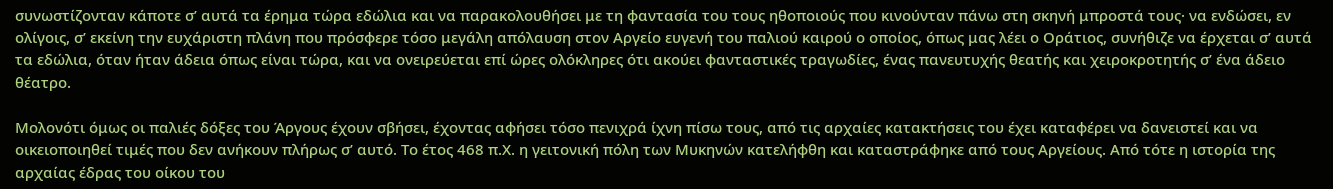συνωστίζονταν κάποτε σ’ αυτά τα έρημα τώρα εδώλια και να παρακολουθήσει με τη φαντασία του τους ηθοποιούς που κινούνταν πάνω στη σκηνή μπροστά τους· να ενδώσει, εν ολίγοις, σ’ εκείνη την ευχάριστη πλάνη που πρόσφερε τόσο μεγάλη απόλαυση στον Αργείο ευγενή του παλιού καιρού ο οποίος, όπως μας λέει ο Οράτιος, συνήθιζε να έρχεται σ’ αυτά τα εδώλια, όταν ήταν άδεια όπως είναι τώρα, και να ονειρεύεται επί ώρες ολόκληρες ότι ακούει φανταστικές τραγωδίες, ένας πανευτυχής θεατής και χειροκροτητής σ’ ένα άδειο θέατρο.

Μολονότι όμως οι παλιές δόξες του Άργους έχουν σβήσει, έχοντας αφήσει τόσο πενιχρά ίχνη πίσω τους, από τις αρχαίες κατακτήσεις του έχει καταφέρει να δανειστεί και να οικειοποιηθεί τιμές που δεν ανήκουν πλήρως σ’ αυτό. Το έτος 468 π.Χ. η γειτονική πόλη των Μυκηνών κατελήφθη και καταστράφηκε από τους Αργείους. Από τότε η ιστορία της αρχαίας έδρας του οίκου του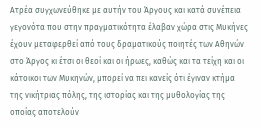Ατρέα συγχωνεύθηκε με αυτήν του Άργους και κατά συνέπεια γεγονότα που στην πραγματικότητα έλαβαν χώρα στις Μυκήνες έχουν μεταφερθεί από τους δραματικούς ποιητές των Αθηνών στο Άργος κι έτσι οι θεοί και οι ήρωες, καθώς και τα τείχη και οι κάτοικοι των Μυκηνών, μπορεί να πει κανείς ότι έγιναν κτήμα της νικήτριας πόλης, της ιστορίας και της μυθολογίας της οποίας αποτελούν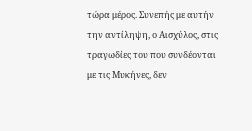τώρα μέρος. Συνεπής με αυτήν την αντίληψη, ο Αισχύλος, στις τραγωδίες του που συνδέονται με τις Μυκήνες, δεν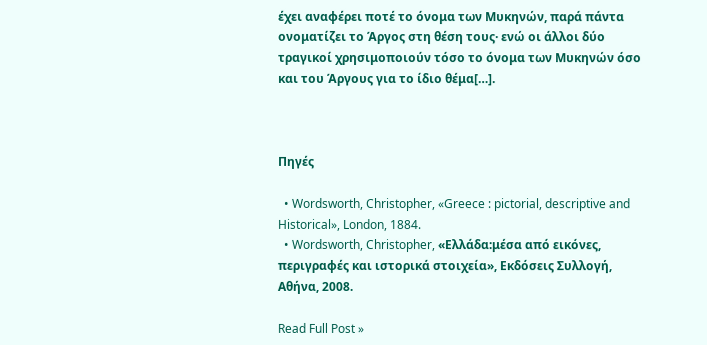έχει αναφέρει ποτέ το όνομα των Μυκηνών, παρά πάντα ονοματίζει το Άργος στη θέση τους· ενώ οι άλλοι δύο τραγικοί χρησιμοποιούν τόσο το όνομα των Μυκηνών όσο και του Άργους για το ίδιο θέμα[…].



Πηγές

  • Wordsworth, Christopher, «Greece : pictorial, descriptive and Historical», London, 1884.
  • Wordsworth, Christopher, «Ελλάδα:μέσα από εικόνες, περιγραφές και ιστορικά στοιχεία», Εκδόσεις Συλλογή, Αθήνα, 2008.

Read Full Post »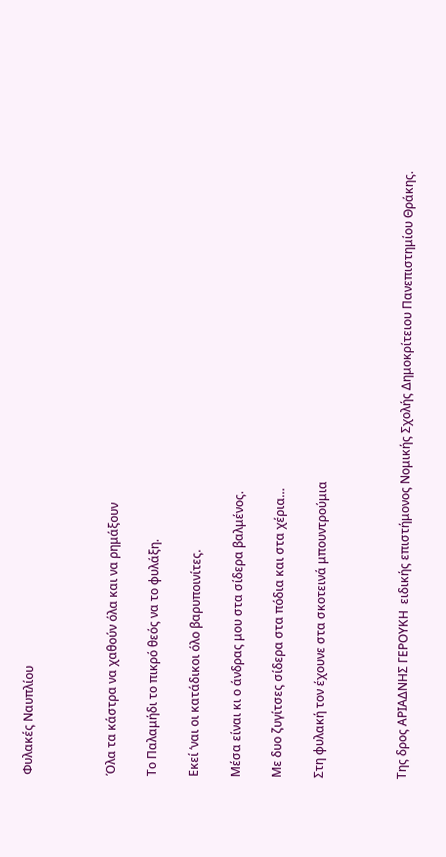Φυλακές Ναυπλίου



Όλα τα κάστρα να χαθούν όλα και να ρημάξουν

Το Παλαμήδι το πικρό θεός να το φυλάξη.

Εκεί ‘ναι οι κατάδικοι όλο βαρυποινίτες.

Μέσα είναι κι ο άνδρας μου στα σίδερα βαλμένος.

Με δυο ζυγίτσες σίδερα στα πόδια και στα χέρια…

Στη φυλακή τον έχουνε στα σκοτεινά μπουντρούμια



Της δρος ΑΡΙΑΔΝΗΣ ΓΕΡΟΥΚΗ  ειδικής επιστήμονος Νομικής Σχολής Δημοκρίτειου Πανεπιστημίου Θράκης.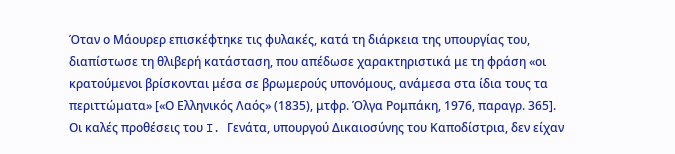Όταν ο Μάουρερ επισκέφτηκε τις φυλακές, κατά τη διάρκεια της υπουργίας του, διαπίστωσε τη θλιβερή κατάσταση, που απέδωσε χαρακτηριστικά με τη φράση «οι κρατούμενοι βρίσκονται μέσα σε βρωμερούς υπονόμους, ανάμεσα στα ίδια τους τα περιττώματα» [«Ο Ελληνικός Λαός» (1835), μτφρ. Όλγα Ρομπάκη, 1976, παραγρ. 365].  Οι καλές προθέσεις του I. Γενάτα, υπουργού Δικαιοσύνης του Καποδίστρια, δεν είχαν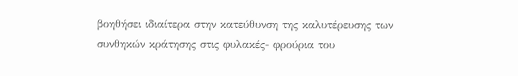βοηθήσει ιδιαίτερα στην κατεύθυνση της καλυτέρευσης των συνθηκών κράτησης στις φυλακές- φρούρια του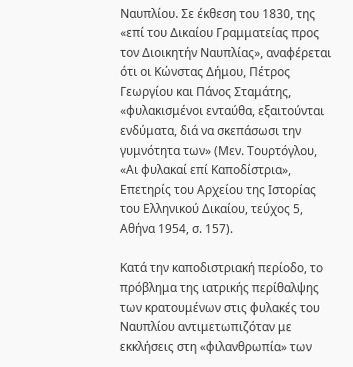Ναυπλίου. Σε έκθεση του 1830, της «επί του Δικαίου Γραμματείας προς τον Διοικητήν Ναυπλίας», αναφέρεται ότι οι Κώνστας Δήμου, Πέτρος Γεωργίου και Πάνος Σταμάτης, «φυλακισμένοι ενταύθα, εξαιτούνται ενδύματα, διά να σκεπάσωσι την γυμνότητα των» (Μεν. Τουρτόγλου, «Αι φυλακαί επί Καποδίστρια», Επετηρίς του Αρχείου της Ιστορίας του Ελληνικού Δικαίου, τεύχος 5, Αθήνα 1954, σ. 157).

Κατά την καποδιστριακή περίοδο, το πρόβλημα της ιατρικής περίθαλψης των κρατουμένων στις φυλακές του Ναυπλίου αντιμετωπιζόταν με εκκλήσεις στη «φιλανθρωπία» των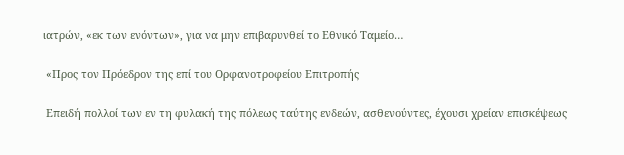ιατρών, «εκ των ενόντων», για να μην επιβαρυνθεί το Εθνικό Ταμείο…

 «Προς τον Πρόεδρον της επί του Ορφανοτροφείου Επιτροπής

 Επειδή πολλοί των εν τη φυλακή της πόλεως ταύτης ενδεών, ασθενούντες, έχουσι χρείαν επισκέψεως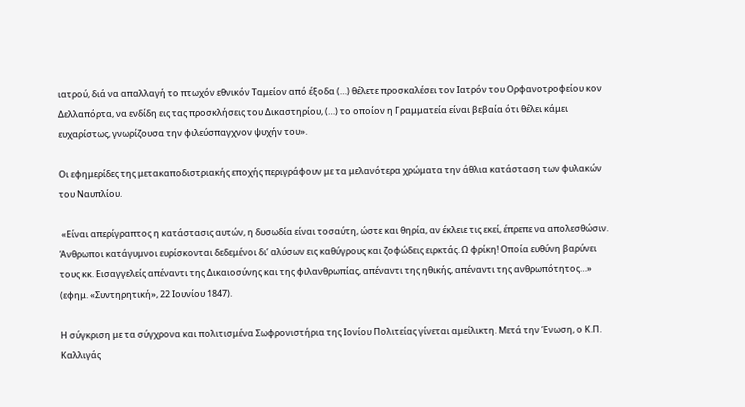ιατρού, διά να απαλλαγή το πτωχόν εθνικόν Ταμείον από έξοδα (…) θέλετε προσκαλέσει τον Ιατρόν του Ορφανοτροφείου κον Δελλαπόρτα, να ενδίδη εις τας προσκλήσεις του Δικαστηρίου, (…) το οποίον η Γραμματεία είναι βεβαία ότι θέλει κάμει ευχαρίστως, γνωρίζουσα την φιλεύσπαγχνον ψυχήν του».

Οι εφημερίδες της μετακαποδιστριακής εποχής περιγράφουν με τα μελανότερα χρώματα την άθλια κατάσταση των φυλακών του Ναυπλίου.

 «Είναι απερίγραπτος η κατάστασις αυτών, η δυσωδία είναι τοσαύτη, ώστε και θηρία, αν έκλειε τις εκεί, έπρεπε να απολεσθώσιν. Άνθρωποι κατάγυμνοι ευρίσκονται δεδεμένοι δι’ αλύσων εις καθύγρους και ζοφώδεις ειρκτάς. Ω φρίκη! Οποία ευθύνη βαρύνει τους κκ. Εισαγγελείς απέναντι της Δικαιοσύνης και της φιλανθρωπίας, απέναντι της ηθικής, απέναντι της ανθρωπότητος…» (εφημ. «Συντηρητική», 22 Ιουνίου 1847).

Η σύγκριση με τα σύγχρονα και πολιτισμένα Σωφρονιστήρια της Ιονίου Πολιτείας γίνεται αμείλικτη. Μετά την Ένωση, ο Κ.Π. Καλλιγάς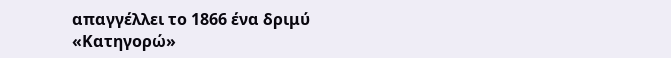απαγγέλλει το 1866 ένα δριμύ «Κατηγορώ»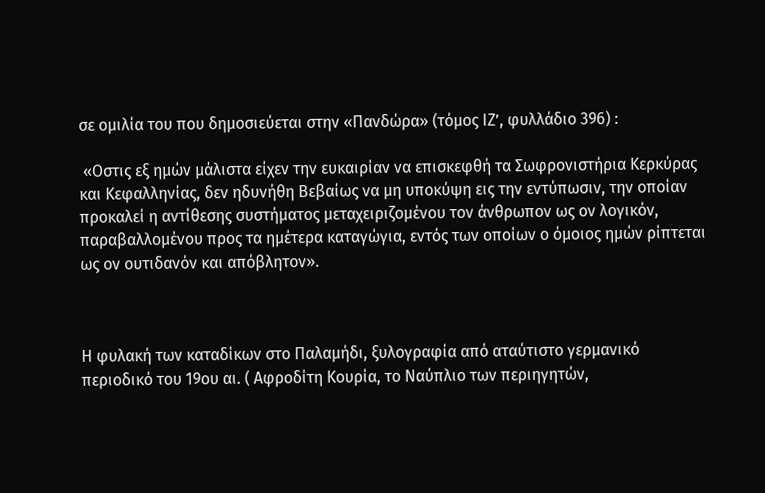σε ομιλία του που δημοσιεύεται στην «Πανδώρα» (τόμος ΙΖ’, φυλλάδιο 396) :

 «Οστις εξ ημών μάλιστα είχεν την ευκαιρίαν να επισκεφθή τα Σωφρονιστήρια Κερκύρας και Κεφαλληνίας, δεν ηδυνήθη Βεβαίως να μη υποκύψη εις την εντύπωσιν, την οποίαν προκαλεί η αντίθεσης συστήματος μεταχειριζομένου τον άνθρωπον ως ον λογικόν, παραβαλλομένου προς τα ημέτερα καταγώγια, εντός των οποίων ο όμοιος ημών ρίπτεται ως ον ουτιδανόν και απόβλητον».



Η φυλακή των καταδίκων στο Παλαμήδι, ξυλογραφία από αταύτιστο γερμανικό περιοδικό του 19ου αι. ( Αφροδίτη Κουρία, το Ναύπλιο των περιηγητών,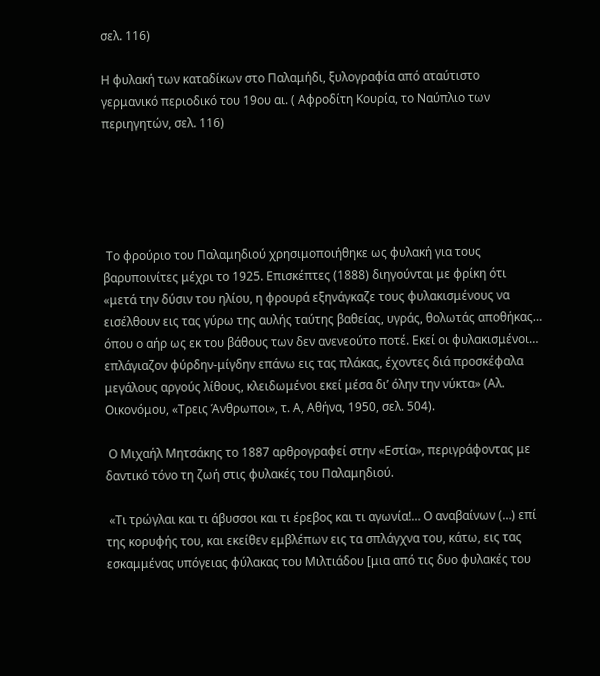σελ. 116)

Η φυλακή των καταδίκων στο Παλαμήδι, ξυλογραφία από αταύτιστο γερμανικό περιοδικό του 19ου αι. ( Αφροδίτη Κουρία, το Ναύπλιο των περιηγητών, σελ. 116)





 Το φρούριο του Παλαμηδιού χρησιμοποιήθηκε ως φυλακή για τους βαρυποινίτες μέχρι το 1925. Επισκέπτες (1888) διηγούνται με φρίκη ότι «μετά την δύσιν του ηλίου, η φρουρά εξηνάγκαζε τους φυλακισμένους να εισέλθουν εις τας γύρω της αυλής ταύτης βαθείας, υγράς, θολωτάς αποθήκας… όπου ο αήρ ως εκ του βάθους των δεν ανενεούτο ποτέ. Εκεί οι φυλακισμένοι… επλάγιαζον φύρδην-μίγδην επάνω εις τας πλάκας, έχοντες διά προσκέφαλα μεγάλους αργούς λίθους, κλειδωμένοι εκεί μέσα δι’ όλην την νύκτα» (Αλ. Οικονόμου, «Τρεις Άνθρωποι», τ. Α, Αθήνα, 1950, σελ. 504).

 Ο Μιχαήλ Μητσάκης το 1887 αρθρογραφεί στην «Εστία», περιγράφοντας με δαντικό τόνο τη ζωή στις φυλακές του Παλαμηδιού.

 «Τι τρώγλαι και τι άβυσσοι και τι έρεβος και τι αγωνία!… Ο αναβαίνων (…) επί της κορυφής του, και εκείθεν εμβλέπων εις τα σπλάγχνα του, κάτω, εις τας εσκαμμένας υπόγειας φύλακας του Μιλτιάδου [μια από τις δυο φυλακές του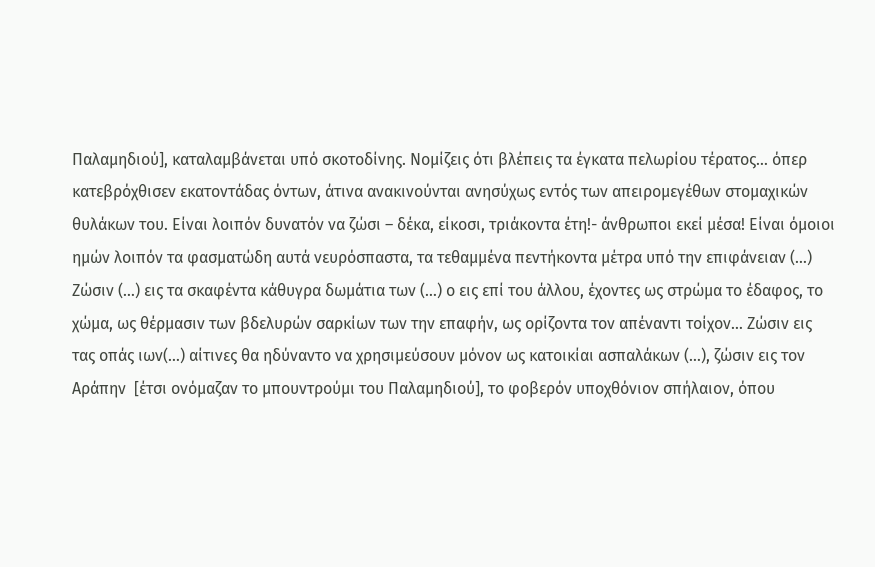Παλαμηδιού], καταλαμβάνεται υπό σκοτοδίνης. Νομίζεις ότι βλέπεις τα έγκατα πελωρίου τέρατος… όπερ κατεβρόχθισεν εκατοντάδας όντων, άτινα ανακινούνται ανησύχως εντός των απειρομεγέθων στομαχικών θυλάκων του. Είναι λοιπόν δυνατόν να ζώσι – δέκα, είκοσι, τριάκοντα έτη!- άνθρωποι εκεί μέσα! Είναι όμοιοι ημών λοιπόν τα φασματώδη αυτά νευρόσπαστα, τα τεθαμμένα πεντήκοντα μέτρα υπό την επιφάνειαν (…) Ζώσιν (…) εις τα σκαφέντα κάθυγρα δωμάτια των (…) ο εις επί του άλλου, έχοντες ως στρώμα το έδαφος, το χώμα, ως θέρμασιν των βδελυρών σαρκίων των την επαφήν, ως ορίζοντα τον απέναντι τοίχον… Ζώσιν εις τας οπάς ιων(…) αίτινες θα ηδύναντο να χρησιμεύσουν μόνον ως κατοικίαι ασπαλάκων (…), ζώσιν εις τον Αράπην  [έτσι ονόμαζαν το μπουντρούμι του Παλαμηδιού], το φοβερόν υποχθόνιον σπήλαιον, όπου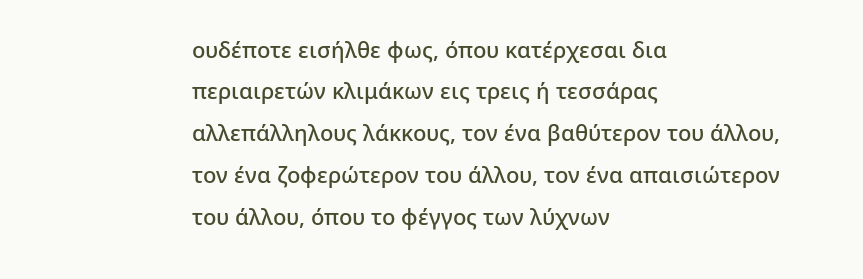ουδέποτε εισήλθε φως, όπου κατέρχεσαι δια περιαιρετών κλιμάκων εις τρεις ή τεσσάρας αλλεπάλληλους λάκκους, τον ένα βαθύτερον του άλλου, τον ένα ζοφερώτερον του άλλου, τον ένα απαισιώτερον του άλλου, όπου το φέγγος των λύχνων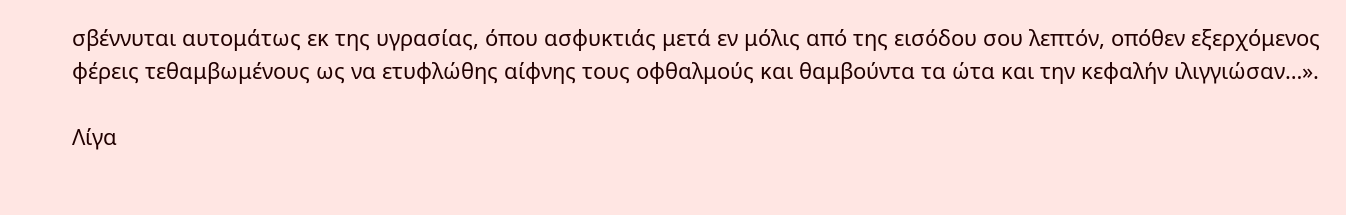σβέννυται αυτομάτως εκ της υγρασίας, όπου ασφυκτιάς μετά εν μόλις από της εισόδου σου λεπτόν, οπόθεν εξερχόμενος φέρεις τεθαμβωμένους ως να ετυφλώθης αίφνης τους οφθαλμούς και θαμβούντα τα ώτα και την κεφαλήν ιλιγγιώσαν…».

Λίγα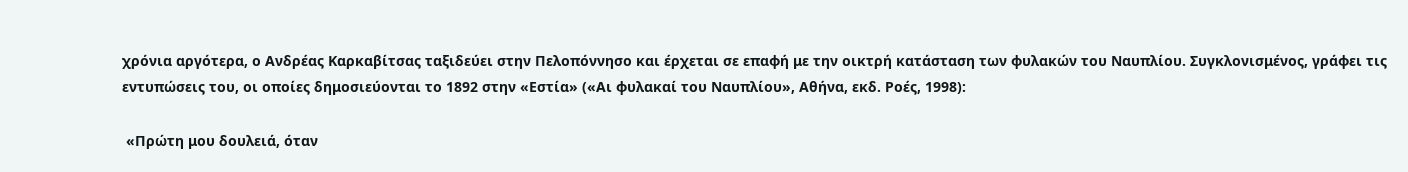χρόνια αργότερα, ο Ανδρέας Καρκαβίτσας ταξιδεύει στην Πελοπόννησο και έρχεται σε επαφή με την οικτρή κατάσταση των φυλακών του Ναυπλίου. Συγκλονισμένος, γράφει τις εντυπώσεις του, οι οποίες δημοσιεύονται το 1892 στην «Εστία» («Αι φυλακαί του Ναυπλίου», Αθήνα, εκδ. Ροές, 1998):

 «Πρώτη μου δουλειά, όταν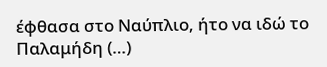έφθασα στο Ναύπλιο, ήτο να ιδώ το Παλαμήδη (…)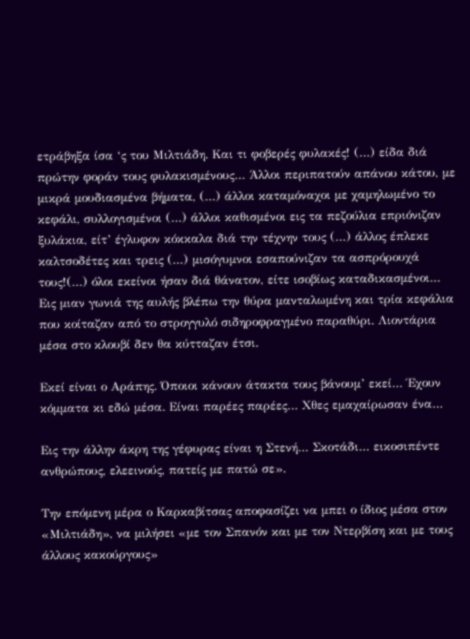ετράβηξα ίσα ‘ς του Μιλτιάδη. Και τι φοβερές φυλακές! (…) είδα διά πρώτην φοράν τους φυλακισμένους… Άλλοι περιπατούν απάνου κάτου, με μικρά μουδιασμένα βήματα, (…) άλλοι καταμόναχοι με χαμηλωμένο το κεφάλι, συλλογισμένοι (…) άλλοι καθισμένοι εις τα πεζούλια επριόνιζαν ξυλάκια, είτ’ έγλυφον κόκκαλα διά την τέχνην τους (…) άλλος έπλεκε καλτσοδέτες και τρεις (…) μισόγυμνοι εσαπούνιζαν τα ασπρόρουχά τους!(…) όλοι εκείνοι ήσαν διά θάνατον, είτε ισοβίως καταδικασμένοι… Εις μιαν γωνιά της αυλής βλέπω την θύρα μανταλωμένη και τρία κεφάλια που κοίταζαν από το στρογγυλό σιδηροφραγμένο παραθύρι. Λιοντάρια μέσα στο κλουβί δεν θα κύτταζαν έτσι.

Εκεί είναι ο Αράπης. Όποιοι κάνουν άτακτα τους βάνουμ’ εκεί… Έχουν κόμματα κι εδώ μέσα. Είναι παρέες παρέες… Χθες εμαχαίρωσαν ένα…

Εις την άλλην άκρη της γέφυρας είναι η Στενή… Σκοτάδι… εικοσιπέντε ανθρώπους, ελεεινούς, πατείς με πατώ σε».

Την επόμενη μέρα ο Καρκαβίτσας αποφασίζει να μπει ο ίδιος μέσα στον «Μιλτιάδη», να μιλήσει «με τον Σπανόν και με τον Ντερβίση και με τους άλλους κακούργους»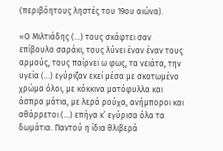(περιβόητους ληστές του 19ου αιώνα).

«Ο Μιλτιάδης (…) τους σκάφτει σαν επίβουλο σαράκι, τους λύνει έναν έναν τους αρμούς, τους παίρνει ω φως, τα νειάτα, την υγεία (…) εγύριζαν εκεί μέσα με σκοτωμένο χρώμα όλοι, με κόκκινα ματόφυλλα και άσπρα μάτια, με λερά ρούχα, ανήμποροι και αθάρρετοι (…) επήγα κ’ εγύρισα όλα τα δωμάτια. Παντού η ίδια θλιβερά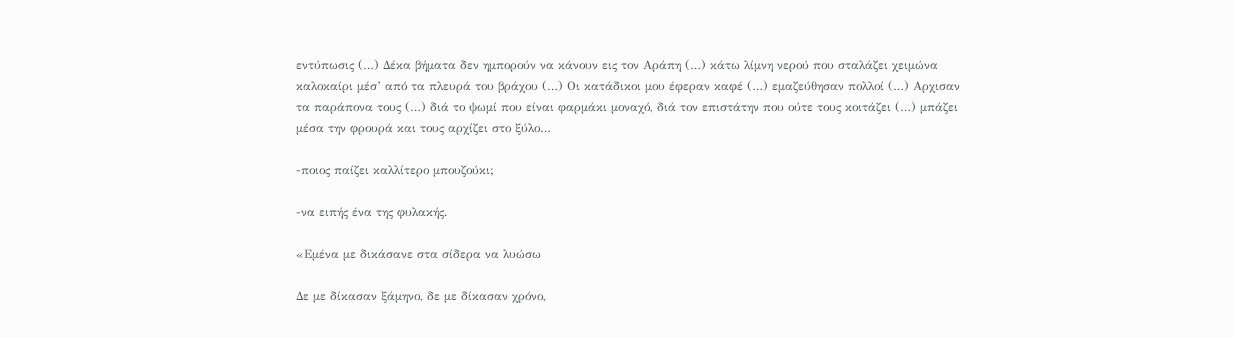εντύπωσις (…) Δέκα βήματα δεν ημπορούν να κάνουν εις τον Αράπη (…) κάτω λίμνη νερού που σταλάζει χειμώνα καλοκαίρι μέσ’ από τα πλευρά του βράχου (…) Οι κατάδικοι μου έφεραν καφέ (…) εμαζεύθησαν πολλοί (…) Αρχισαν τα παράπονα τους (…) διά το ψωμί που είναι φαρμάκι μοναχό, διά τον επιστάτην που ούτε τους κοιτάζει (…) μπάζει μέσα την φρουρά και τους αρχίζει στο ξύλο…

-ποιος παίζει καλλίτερο μπουζούκι;

-να ειπής ένα της φυλακής.

«Εμένα με δικάσανε στα σίδερα να λυώσω

Δε με δίκασαν ξάμηνο, δε με δίκασαν χρόνο,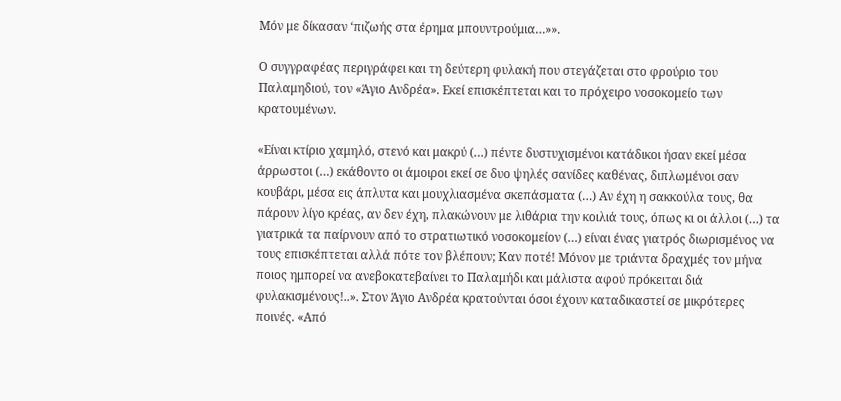Μόν με δίκασαν ‘πιζωής στα έρημα μπουντρούμια…»».

Ο συγγραφέας περιγράφει και τη δεύτερη φυλακή που στεγάζεται στο φρούριο του Παλαμηδιού, τον «Άγιο Ανδρέα». Εκεί επισκέπτεται και το πρόχειρο νοσοκομείο των κρατουμένων.

«Είναι κτίριο χαμηλό, στενό και μακρύ (…) πέντε δυστυχισμένοι κατάδικοι ήσαν εκεί μέσα άρρωστοι (…) εκάθοντο οι άμοιροι εκεί σε δυο ψηλές σανίδες καθένας, διπλωμένοι σαν κουβάρι, μέσα εις άπλυτα και μουχλιασμένα σκεπάσματα (…) Αν έχη η σακκούλα τους, θα πάρουν λίγο κρέας, αν δεν έχη, πλακώνουν με λιθάρια την κοιλιά τους, όπως κι οι άλλοι (…) τα γιατρικά τα παίρνουν από το στρατιωτικό νοσοκομείον (…) είναι ένας γιατρός διωρισμένος να τους επισκέπτεται αλλά πότε τον βλέπουν; Καν ποτέ! Μόνον με τριάντα δραχμές τον μήνα ποιος ημπορεί να ανεβοκατεβαίνει το Παλαμήδι και μάλιστα αφού πρόκειται διά φυλακισμένους!..». Στον Άγιο Ανδρέα κρατούνται όσοι έχουν καταδικαστεί σε μικρότερες ποινές. «Από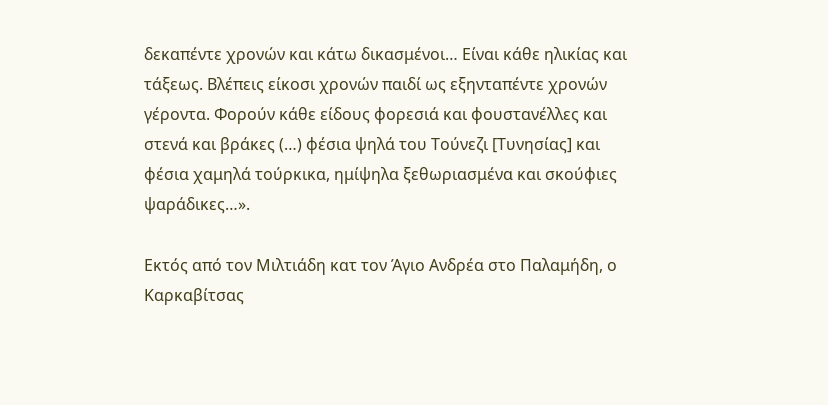δεκαπέντε χρονών και κάτω δικασμένοι… Είναι κάθε ηλικίας και τάξεως. Βλέπεις είκοσι χρονών παιδί ως εξηνταπέντε χρονών γέροντα. Φορούν κάθε είδους φορεσιά και φουστανέλλες και στενά και βράκες (…) φέσια ψηλά του Τούνεζι [Τυνησίας] και φέσια χαμηλά τούρκικα, ημίψηλα ξεθωριασμένα και σκούφιες ψαράδικες…».

Εκτός από τον Μιλτιάδη κατ τον Άγιο Ανδρέα στο Παλαμήδη, ο Καρκαβίτσας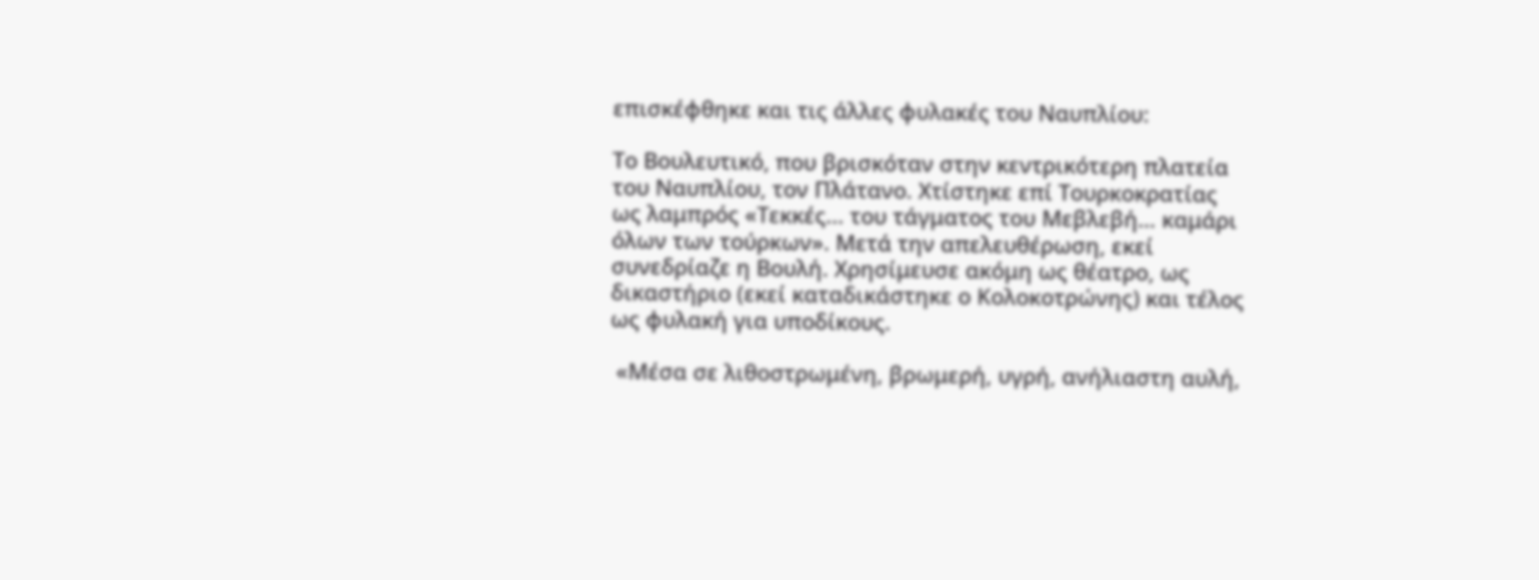επισκέφθηκε και τις άλλες φυλακές του Ναυπλίου:

Το Βουλευτικό, που βρισκόταν στην κεντρικότερη πλατεία του Ναυπλίου, τον Πλάτανο. Χτίστηκε επί Τουρκοκρατίας ως λαμπρός «Τεκκές... του τάγματος του Μεβλεβή… καμάρι όλων των τούρκων». Μετά την απελευθέρωση, εκεί συνεδρίαζε η Βουλή. Χρησίμευσε ακόμη ως θέατρο, ως δικαστήριο (εκεί καταδικάστηκε ο Κολοκοτρώνης) και τέλος ως φυλακή για υποδίκους.

 «Μέσα σε λιθοστρωμένη, βρωμερή, υγρή, ανήλιαστη αυλή,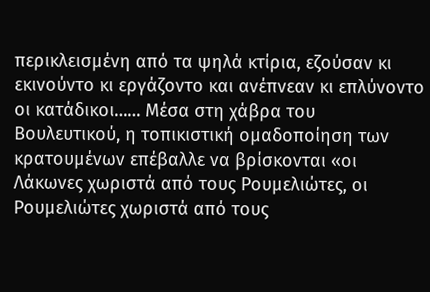περικλεισμένη από τα ψηλά κτίρια, εζούσαν κι εκινούντο κι εργάζοντο και ανέπνεαν κι επλύνοντο οι κατάδικοι…… Μέσα στη χάβρα του Βουλευτικού, η τοπικιστική ομαδοποίηση των κρατουμένων επέβαλλε να βρίσκονται «οι Λάκωνες χωριστά από τους Ρουμελιώτες, οι Ρουμελιώτες χωριστά από τους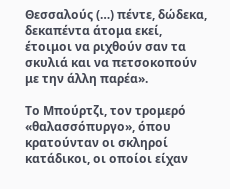Θεσσαλούς (…) πέντε, δώδεκα, δεκαπέντα άτομα εκεί, έτοιμοι να ριχθούν σαν τα σκυλιά και να πετσοκοπούν με την άλλη παρέα».

Το Μπούρτζι, τον τρομερό «θαλασσόπυργο», όπου κρατούνταν οι σκληροί κατάδικοι, οι οποίοι είχαν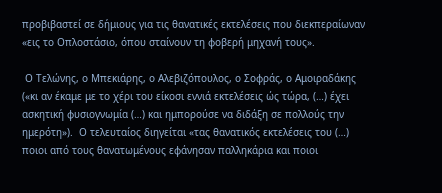προβιβαστεί σε δήμιους για τις θανατικές εκτελέσεις που διεκπεραίωναν «εις το Οπλοστάσιο, όπου σταίνουν τη φοβερή μηχανή τους».

 Ο Τελώνης, ο Μπεκιάρης, ο Αλεβιζόπουλος, ο Σοφράς, ο Αμοιραδάκης («κι αν έκαμε με το χέρι του είκοσι εννιά εκτελέσεις ώς τώρα, (…) έχει ασκητική φυσιογνωμία (…) και ημπορούσε να διδάξη σε πολλούς την ημερότη»).  Ο τελευταίος διηγείται «τας θανατικός εκτελέσεις του (…) ποιοι από τους θανατωμένους εφάνησαν παλληκάρια και ποιοι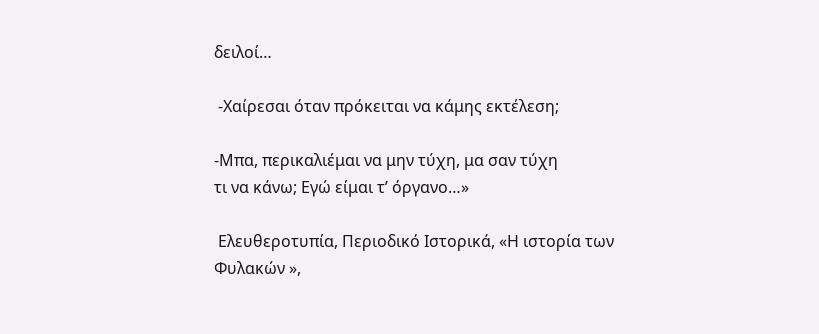δειλοί…

 -Χαίρεσαι όταν πρόκειται να κάμης εκτέλεση;

-Μπα, περικαλιέμαι να μην τύχη, μα σαν τύχη
τι να κάνω; Εγώ είμαι τ’ όργανο…»

 Ελευθεροτυπία, Περιοδικό Ιστορικά, «Η ιστορία των Φυλακών »,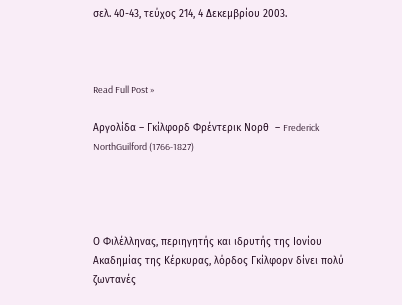σελ. 40-43, τεύχος 214, 4 Δεκεμβρίου 2003.



Read Full Post »

Αργολίδα – Γκίλφορδ Φρέντερικ Νορθ  – Frederick NorthGuilford (1766-1827)




Ο Φιλέλληνας, περιηγητής και ιδρυτής της Ιονίου Ακαδημίας της Κέρκυρας, λόρδος Γκίλφορν δίνει πολύ ζωντανές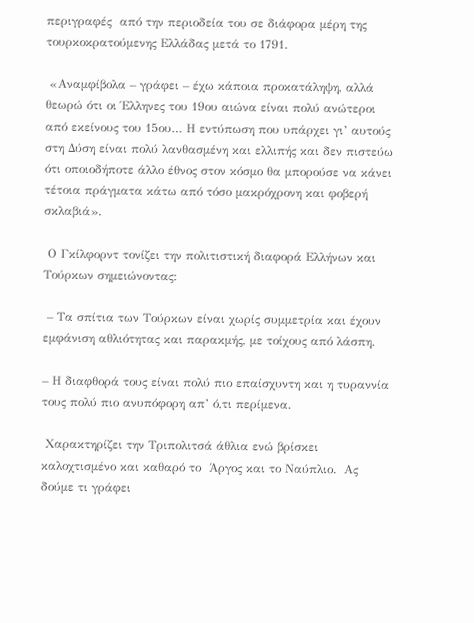περιγραφές  από την περιοδεία του σε διάφορα μέρη της τουρκοκρατούμενης Ελλάδας μετά το 1791.

 «Αναμφίβολα – γράφει – έχω κάποια προκατάληψη, αλλά θεωρώ ότι οι Έλληνες του 19ου αιώνα είναι πολύ ανώτεροι από εκείνους του 15ου… Η εντύπωση που υπάρχει γι’ αυτούς στη Δύση είναι πολύ λανθασμένη και ελλιπής και δεν πιστεύω ότι οποιοδήποτε άλλο έθνος στον κόσμο θα μπορούσε να κάνει τέτοια πράγματα κάτω από τόσο μακρόχρονη και φοβερή σκλαβιά».

 Ο Γκίλφορντ τονίζει την πολιτιστική διαφορά Ελλήνων και Τούρκων σημειώνοντας:

 – Τα σπίτια των Τούρκων είναι χωρίς συμμετρία και έχουν εμφάνιση αθλιότητας και παρακμής, με τοίχους από λάσπη.

– Η διαφθορά τους είναι πολύ πιο επαίσχυντη και η τυραννία τους πολύ πιο ανυπόφορη απ’ ό,τι περίμενα.

 Χαρακτηρίζει την Τριπολιτσά άθλια ενώ βρίσκει  καλοχτισμένο και καθαρό το  Άργος και το Ναύπλιο.  Ας δούμε τι γράφει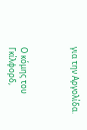για την Αργολίδα.



Ο κόμης του Γκίλφορδ,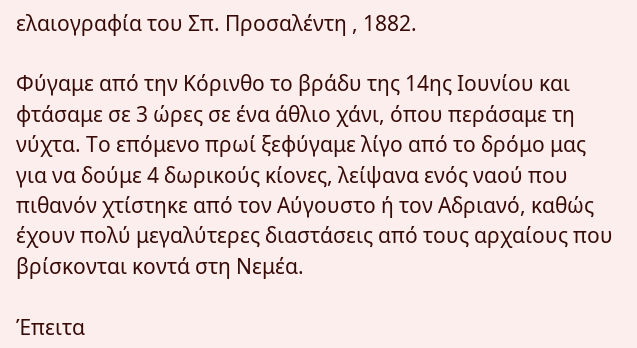ελαιογραφία του Σπ. Προσαλέντη , 1882.

Φύγαμε από την Κόρινθο το βράδυ της 14ης Ιουνίου και φτάσαμε σε 3 ώρες σε ένα άθλιο χάνι, όπου περάσαμε τη νύχτα. Το επόμενο πρωί ξεφύγαμε λίγο από το δρόμο μας για να δούμε 4 δωρικούς κίονες, λείψανα ενός ναού που πιθανόν χτίστηκε από τον Αύγουστο ή τον Αδριανό, καθώς έχουν πολύ μεγαλύτερες διαστάσεις από τους αρχαίους που βρίσκονται κοντά στη Νεμέα.

Έπειτα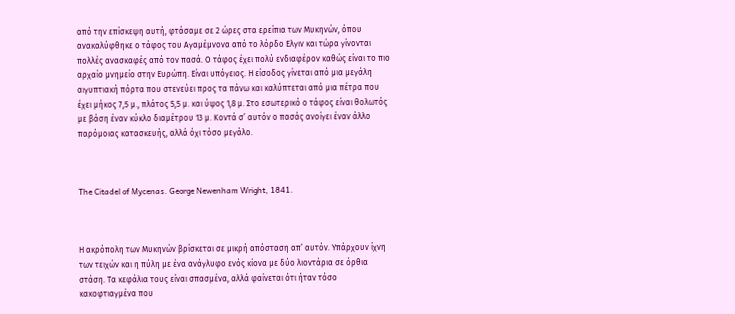από την επίσκεψη αυτή, φτάσαμε σε 2 ώρες στα ερείπια των Μυκηνών, όπου ανακαλύφθηκε ο τάφος του Αγαμέμνονα από το λόρδο Ελγιν και τώρα γίνονται πολλές ανασκαφές από τον πασά. Ο τάφος έχει πολύ ενδιαφέρον καθώς είναι το πιο αρχαίο μνημείο στην Ευρώπη. Είναι υπόγειος. Η είσοδος γίνεται από μια μεγάλη αιγυπτιακή πόρτα που στενεύει προς τα πάνω και καλύπτεται από μια πέτρα που έχει μήκος 7,5 μ., πλάτος 5,5 μ. και ύψος 1,8 μ. Στο εσωτερικό ο τάφος είναι θολωτός με βάση έναν κύκλο διαμέτρου 13 μ. Κοντά σ’ αυτόν ο πασάς ανοίγει έναν άλλο παρόμοιας κατασκευής, αλλά όχι τόσο μεγάλο.



The Citadel of Mycenas. George Newenham Wright, 1841.



Η ακρόπολη των Μυκηνών βρίσκεται σε μικρή απόσταση απ’ αυτόν. Υπάρχουν ίχνη των τειχών και η πύλη με ένα ανάγλυφο ενός κίονα με δύο λιοντάρια σε όρθια στάση. Τα κεφάλια τους είναι σπασμένα, αλλά φαίνεται ότι ήταν τόσο κακοφτιαγμένα που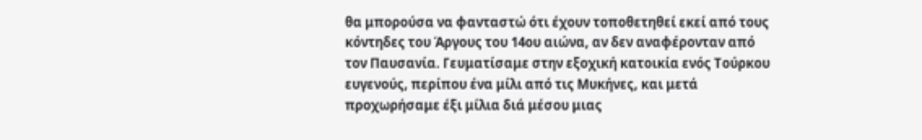θα μπορούσα να φανταστώ ότι έχουν τοποθετηθεί εκεί από τους κόντηδες του Άργους του 14ου αιώνα, αν δεν αναφέρονταν από τον Παυσανία. Γευματίσαμε στην εξοχική κατοικία ενός Τούρκου ευγενούς, περίπου ένα μίλι από τις Μυκήνες, και μετά προχωρήσαμε έξι μίλια διά μέσου μιας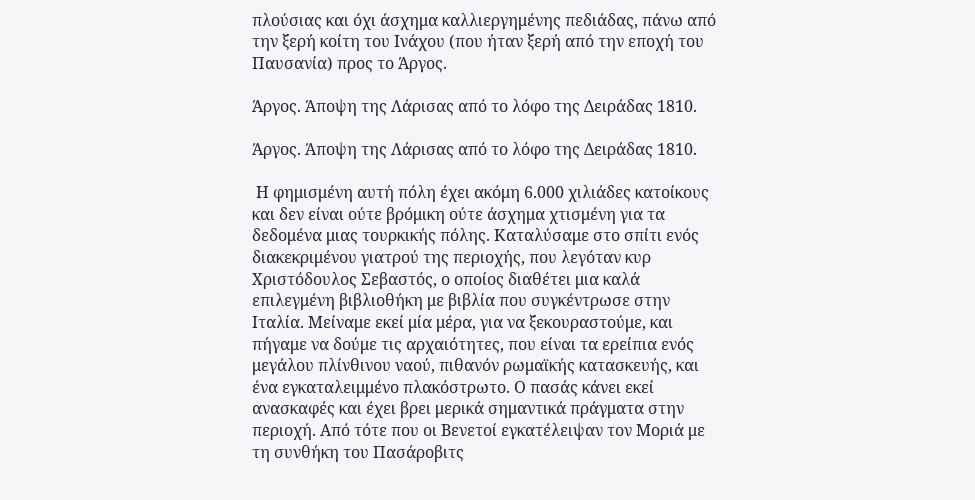πλούσιας και όχι άσχημα καλλιεργημένης πεδιάδας, πάνω από την ξερή κοίτη του Ινάχου (που ήταν ξερή από την εποχή του Παυσανία) προς το Άργος.

Άργος. Άποψη της Λάρισας από το λόφο της Δειράδας 1810.

Άργος. Άποψη της Λάρισας από το λόφο της Δειράδας 1810.

 Η φημισμένη αυτή πόλη έχει ακόμη 6.000 χιλιάδες κατοίκους και δεν είναι ούτε βρόμικη ούτε άσχημα χτισμένη για τα δεδομένα μιας τουρκικής πόλης. Καταλύσαμε στο σπίτι ενός διακεκριμένου γιατρού της περιοχής, που λεγόταν κυρ Χριστόδουλος Σεβαστός, ο οποίος διαθέτει μια καλά επιλεγμένη βιβλιοθήκη με βιβλία που συγκέντρωσε στην Ιταλία. Μείναμε εκεί μία μέρα, για να ξεκουραστούμε, και πήγαμε να δούμε τις αρχαιότητες, που είναι τα ερείπια ενός μεγάλου πλίνθινου ναού, πιθανόν ρωμαϊκής κατασκευής, και ένα εγκαταλειμμένο πλακόστρωτο. Ο πασάς κάνει εκεί ανασκαφές και έχει βρει μερικά σημαντικά πράγματα στην περιοχή. Από τότε που οι Βενετοί εγκατέλειψαν τον Μοριά με τη συνθήκη του Πασάροβιτς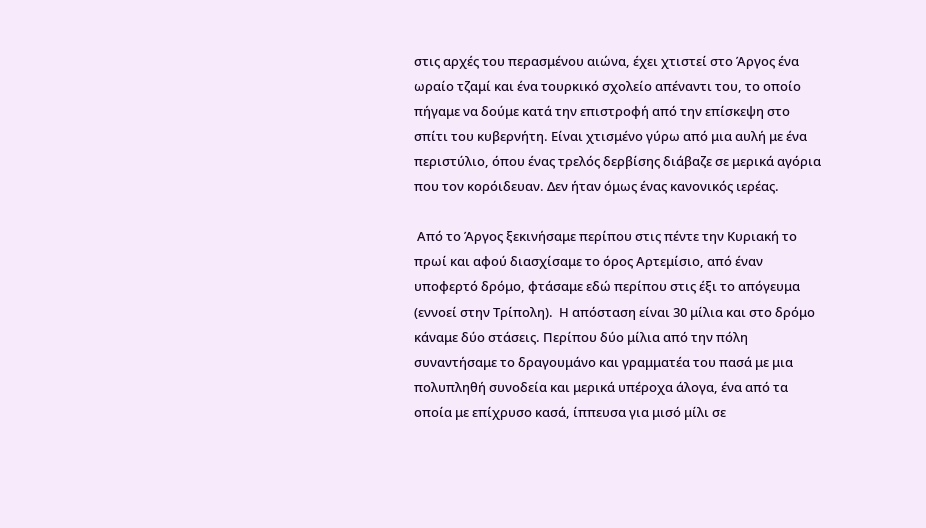στις αρχές του περασμένου αιώνα, έχει χτιστεί στο Άργος ένα ωραίο τζαμί και ένα τουρκικό σχολείο απέναντι του, το οποίο πήγαμε να δούμε κατά την επιστροφή από την επίσκεψη στο σπίτι του κυβερνήτη. Είναι χτισμένο γύρω από μια αυλή με ένα περιστύλιο, όπου ένας τρελός δερβίσης διάβαζε σε μερικά αγόρια που τον κορόιδευαν. Δεν ήταν όμως ένας κανονικός ιερέας.

 Από το Άργος ξεκινήσαμε περίπου στις πέντε την Κυριακή το πρωί και αφού διασχίσαμε το όρος Αρτεμίσιο, από έναν υποφερτό δρόμο, φτάσαμε εδώ περίπου στις έξι το απόγευμα (εννοεί στην Τρίπολη).  Η απόσταση είναι 30 μίλια και στο δρόμο κάναμε δύο στάσεις. Περίπου δύο μίλια από την πόλη συναντήσαμε το δραγουμάνο και γραμματέα του πασά με μια πολυπληθή συνοδεία και μερικά υπέροχα άλογα, ένα από τα οποία με επίχρυσο κασά, ίππευσα για μισό μίλι σε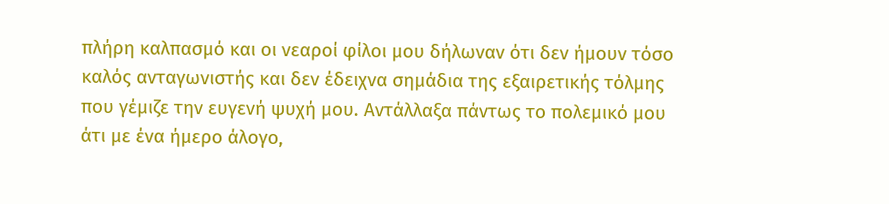πλήρη καλπασμό και οι νεαροί φίλοι μου δήλωναν ότι δεν ήμουν τόσο καλός ανταγωνιστής και δεν έδειχνα σημάδια της εξαιρετικής τόλμης που γέμιζε την ευγενή ψυχή μου. Αντάλλαξα πάντως το πολεμικό μου άτι με ένα ήμερο άλογο,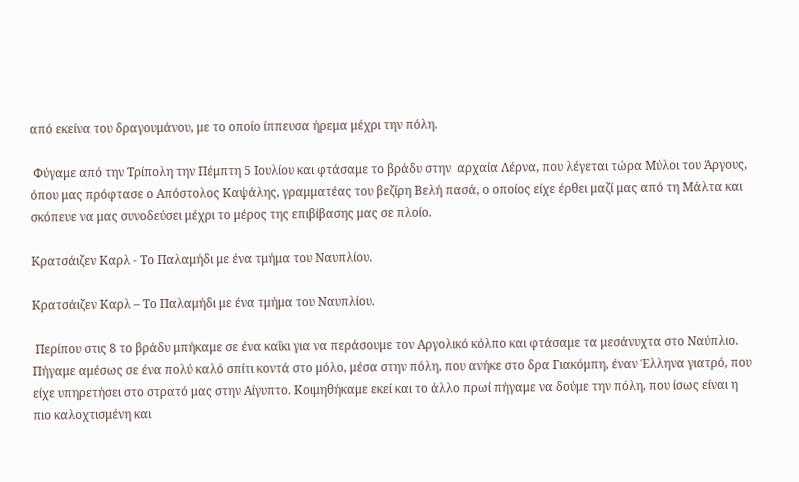από εκείνα του δραγουμάνου, με το οποίο ίππευσα ήρεμα μέχρι την πόλη.

 Φύγαμε από την Τρίπολη την Πέμπτη 5 Ιουλίου και φτάσαμε το βράδυ στην  αρχαία Λέρνα, που λέγεται τώρα Μύλοι του Άργους, όπου μας πρόφτασε ο Απόστολος Καψάλης, γραμματέας του βεζίρη Βελή πασά, ο οποίος είχε έρθει μαζί μας από τη Μάλτα και σκόπευε να μας συνοδεύσει μέχρι το μέρος της επιβίβασης μας σε πλοίο.

Κρατσάιζεν Καρλ - Το Παλαμήδι με ένα τμήμα του Ναυπλίου.

Κρατσάιζεν Καρλ – Το Παλαμήδι με ένα τμήμα του Ναυπλίου.

 Περίπου στις 8 το βράδυ μπήκαμε σε ένα καΐκι για να περάσουμε τον Αργολικό κόλπο και φτάσαμε τα μεσάνυχτα στο Ναύπλιο. Πήγαμε αμέσως σε ένα πολύ καλό σπίτι κοντά στο μόλο, μέσα στην πόλη, που ανήκε στο δρα Γιακόμπη, έναν Έλληνα γιατρό, που είχε υπηρετήσει στο στρατό μας στην Αίγυπτο. Κοιμηθήκαμε εκεί και το άλλο πρωί πήγαμε να δούμε την πόλη, που ίσως είναι η  πιο καλοχτισμένη και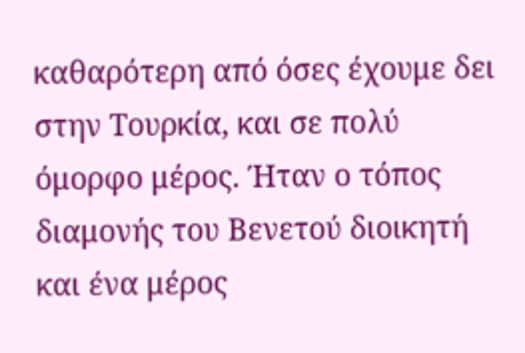καθαρότερη από όσες έχουμε δει στην Τουρκία, και σε πολύ όμορφο μέρος. Ήταν ο τόπος διαμονής του Βενετού διοικητή και ένα μέρος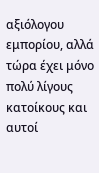αξιόλογου εμπορίου, αλλά τώρα έχει μόνο πολύ λίγους κατοίκους και αυτοί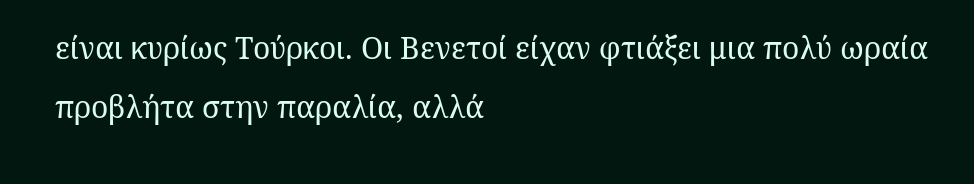είναι κυρίως Τούρκοι. Οι Βενετοί είχαν φτιάξει μια πολύ ωραία προβλήτα στην παραλία, αλλά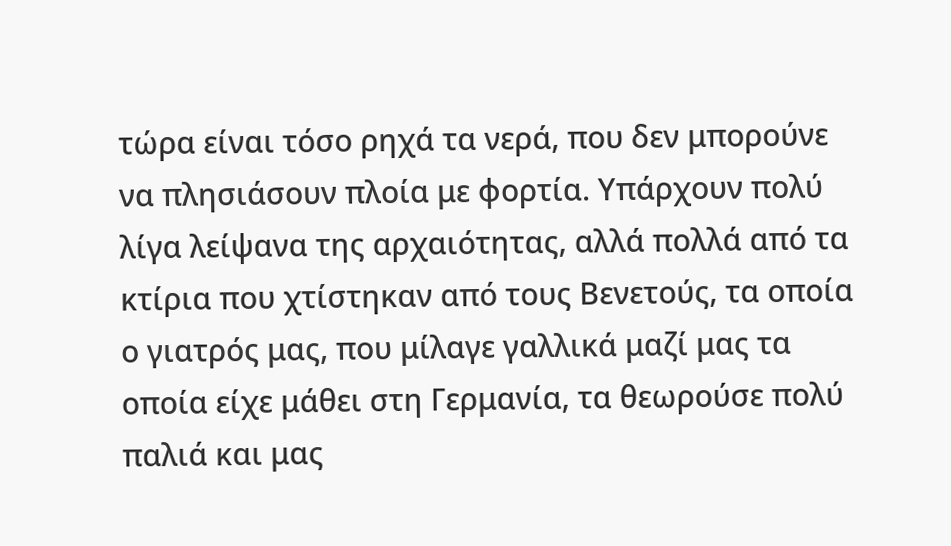τώρα είναι τόσο ρηχά τα νερά, που δεν μπορούνε να πλησιάσουν πλοία με φορτία. Υπάρχουν πολύ λίγα λείψανα της αρχαιότητας, αλλά πολλά από τα κτίρια που χτίστηκαν από τους Βενετούς, τα οποία ο γιατρός μας, που μίλαγε γαλλικά μαζί μας τα οποία είχε μάθει στη Γερμανία, τα θεωρούσε πολύ παλιά και μας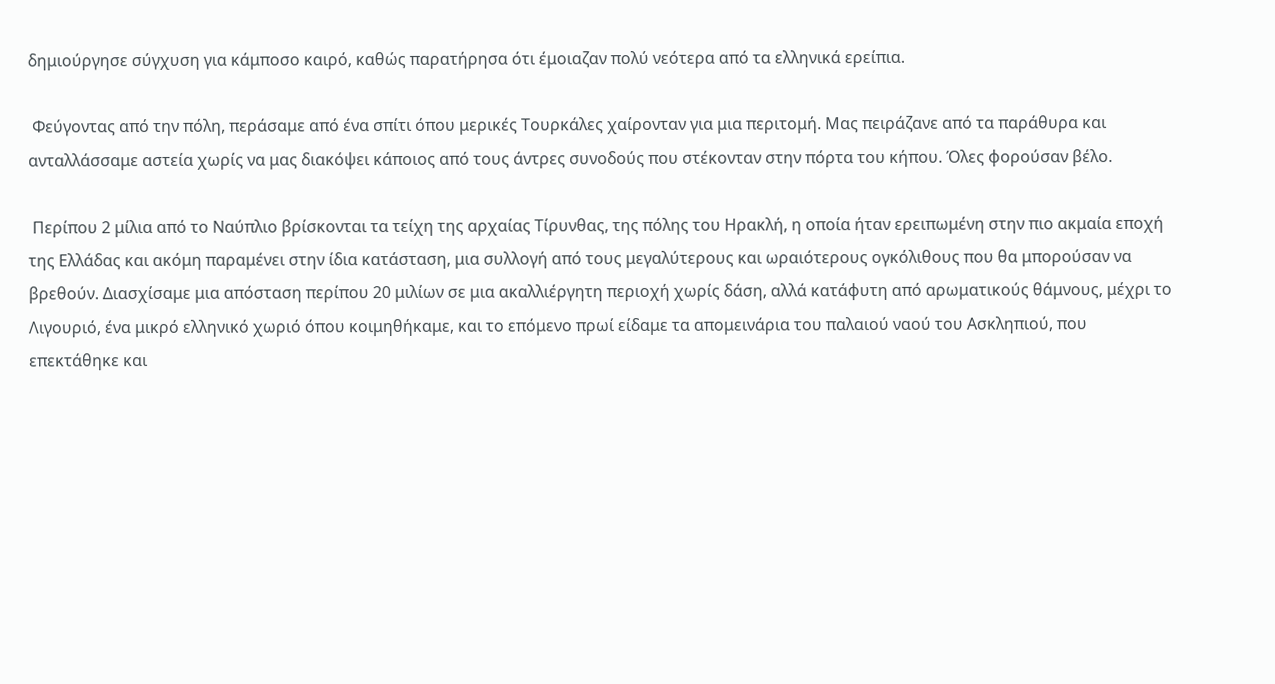δημιούργησε σύγχυση για κάμποσο καιρό, καθώς παρατήρησα ότι έμοιαζαν πολύ νεότερα από τα ελληνικά ερείπια.

 Φεύγοντας από την πόλη, περάσαμε από ένα σπίτι όπου μερικές Τουρκάλες χαίρονταν για μια περιτομή. Μας πειράζανε από τα παράθυρα και ανταλλάσσαμε αστεία χωρίς να μας διακόψει κάποιος από τους άντρες συνοδούς που στέκονταν στην πόρτα του κήπου. Όλες φορούσαν βέλο.

 Περίπου 2 μίλια από το Ναύπλιο βρίσκονται τα τείχη της αρχαίας Τίρυνθας, της πόλης του Ηρακλή, η οποία ήταν ερειπωμένη στην πιο ακμαία εποχή της Ελλάδας και ακόμη παραμένει στην ίδια κατάσταση, μια συλλογή από τους μεγαλύτερους και ωραιότερους ογκόλιθους που θα μπορούσαν να βρεθούν. Διασχίσαμε μια απόσταση περίπου 20 μιλίων σε μια ακαλλιέργητη περιοχή χωρίς δάση, αλλά κατάφυτη από αρωματικούς θάμνους, μέχρι το Λιγουριό, ένα μικρό ελληνικό χωριό όπου κοιμηθήκαμε, και το επόμενο πρωί είδαμε τα απομεινάρια του παλαιού ναού του Ασκληπιού, που επεκτάθηκε και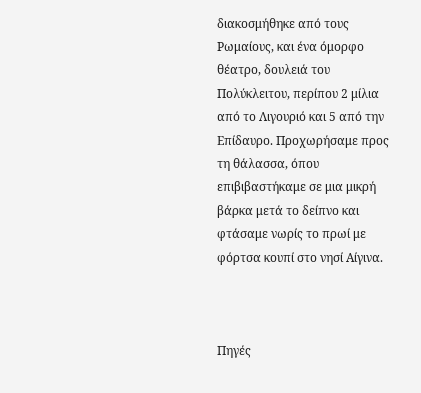διακοσμήθηκε από τους Ρωμαίους, και ένα όμορφο θέατρο, δουλειά του Πολύκλειτου, περίπου 2 μίλια από το Λιγουριό και 5 από την Επίδαυρο. Προχωρήσαμε προς τη θάλασσα, όπου επιβιβαστήκαμε σε μια μικρή βάρκα μετά το δείπνο και φτάσαμε νωρίς το πρωί με φόρτσα κουπί στο νησί Αίγινα.



Πηγές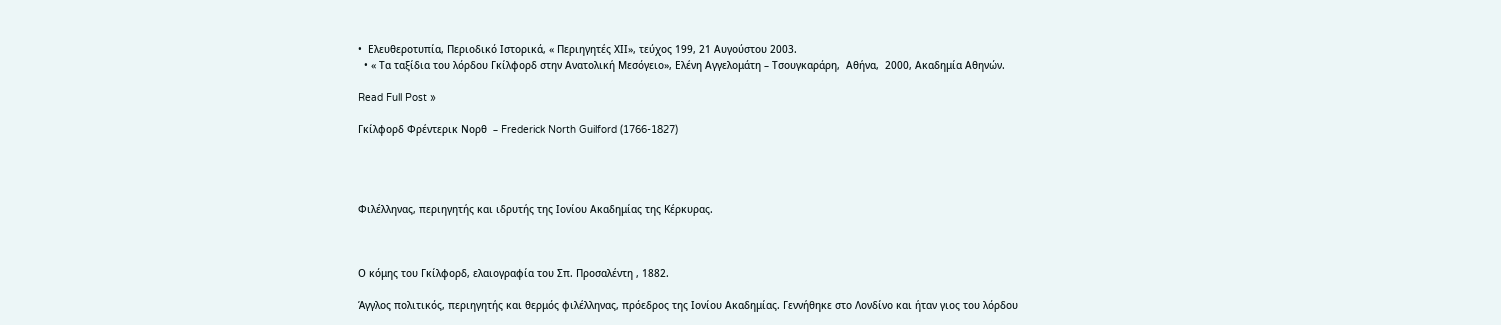•  Ελευθεροτυπία, Περιοδικό Ιστορικά, « Περιηγητές ΧΙΙ», τεύχος 199, 21 Αυγούστου 2003.
  • « Τα ταξίδια του λόρδου Γκίλφορδ στην Ανατολική Μεσόγειο», Ελένη Αγγελομάτη – Τσουγκαράρη,  Αθήνα,  2000, Ακαδημία Αθηνών.

Read Full Post »

Γκίλφορδ Φρέντερικ Νορθ  – Frederick North Guilford (1766-1827)




Φιλέλληνας, περιηγητής και ιδρυτής της Ιονίου Ακαδημίας της Κέρκυρας.



Ο κόμης του Γκίλφορδ, ελαιογραφία του Σπ. Προσαλέντη , 1882.

Άγγλος πολιτικός, περιηγητής και θερμός φιλέλληνας, πρόεδρος της Ιονίου Ακαδημίας. Γεννήθηκε στο Λονδίνο και ήταν γιος του λόρδου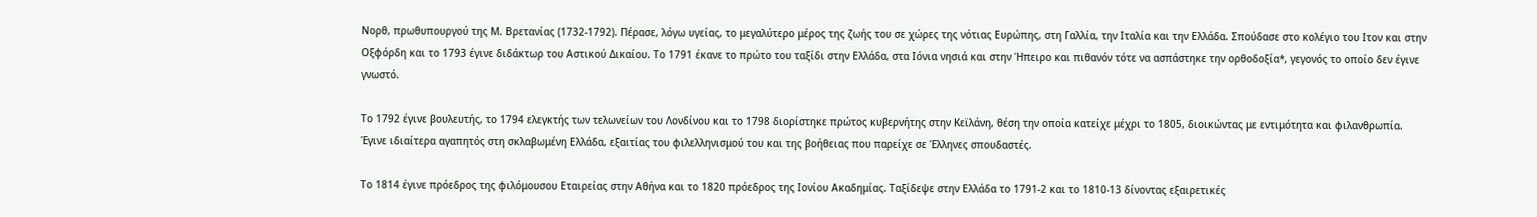Νορθ, πρωθυπουργού της Μ. Βρετανίας (1732-1792). Πέρασε, λόγω υγείας, το μεγαλύτερο μέρος της ζωής του σε χώρες της νότιας Ευρώπης, στη Γαλλία, την Ιταλία και την Ελλάδα. Σπούδασε στο κολέγιο του Ιτον και στην Οξφόρδη και το 1793 έγινε διδάκτωρ του Αστικού Δικαίου. Το 1791 έκανε το πρώτο του ταξίδι στην Ελλάδα, στα Ιόνια νησιά και στην Ήπειρο και πιθανόν τότε να ασπάστηκε την ορθοδοξία*, γεγονός το οποίο δεν έγινε γνωστό.

Το 1792 έγινε βουλευτής, το 1794 ελεγκτής των τελωνείων του Λονδίνου και το 1798 διορίστηκε πρώτος κυβερνήτης στην Κεϊλάνη, θέση την οποία κατείχε μέχρι το 1805, διοικώντας με εντιμότητα και φιλανθρωπία. Έγινε ιδιαίτερα αγαπητός στη σκλαβωμένη Ελλάδα, εξαιτίας του φιλελληνισμού του και της βοήθειας που παρείχε σε Έλληνες σπουδαστές.

Το 1814 έγινε πρόεδρος της φιλόμουσου Εταιρείας στην Αθήνα και το 1820 πρόεδρος της Ιονίου Ακαδημίας. Ταξίδεψε στην Ελλάδα το 1791-2 και το 1810-13 δίνοντας εξαιρετικές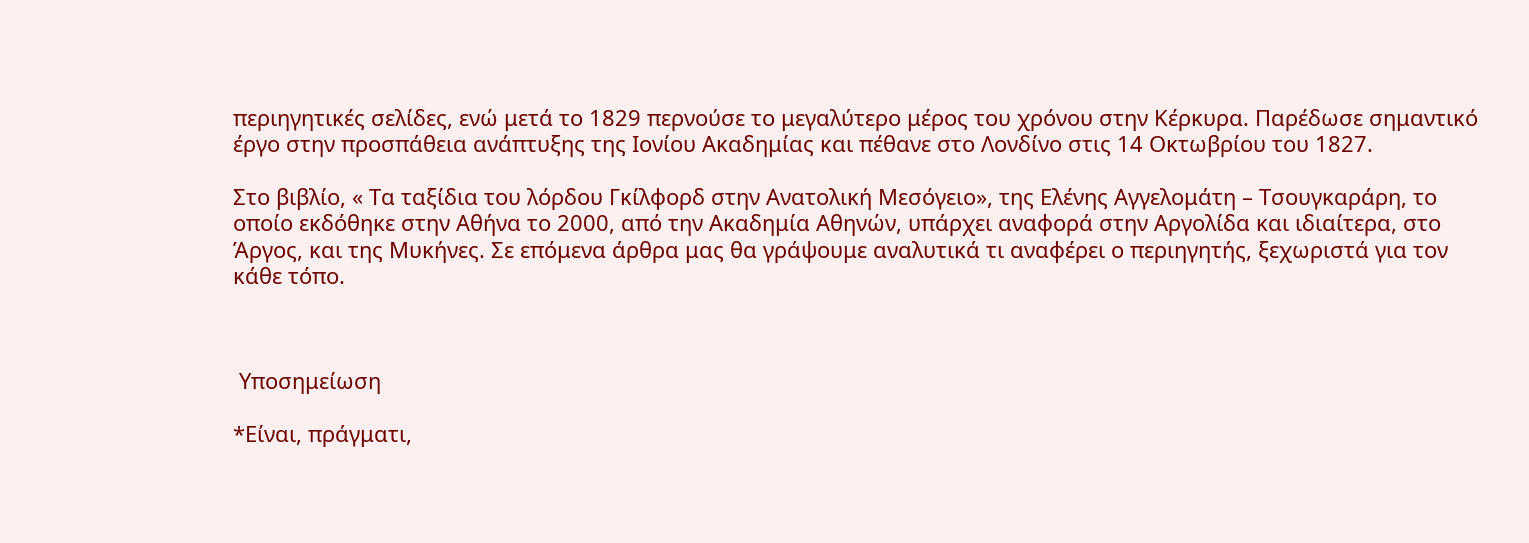περιηγητικές σελίδες, ενώ μετά το 1829 περνούσε το μεγαλύτερο μέρος του χρόνου στην Κέρκυρα. Παρέδωσε σημαντικό έργο στην προσπάθεια ανάπτυξης της Ιονίου Ακαδημίας και πέθανε στο Λονδίνο στις 14 Οκτωβρίου του 1827.

Στο βιβλίο, « Τα ταξίδια του λόρδου Γκίλφορδ στην Ανατολική Μεσόγειο», της Ελένης Αγγελομάτη – Τσουγκαράρη, το οποίο εκδόθηκε στην Αθήνα το 2000, από την Ακαδημία Αθηνών, υπάρχει αναφορά στην Αργολίδα και ιδιαίτερα, στο Άργος, και της Μυκήνες. Σε επόμενα άρθρα μας θα γράψουμε αναλυτικά τι αναφέρει ο περιηγητής, ξεχωριστά για τον κάθε τόπο.



 Υποσημείωση

*Είναι, πράγματι,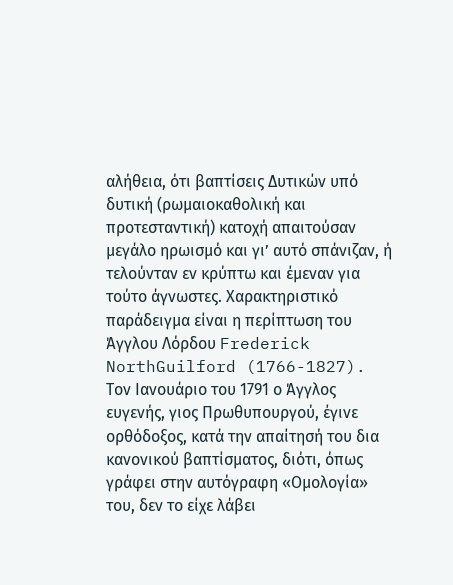αλήθεια, ότι βαπτίσεις Δυτικών υπό δυτική (ρωμαιοκαθολική και προτεσταντική) κατοχή απαιτούσαν μεγάλο ηρωισμό και γι’ αυτό σπάνιζαν, ή τελούνταν εν κρύπτω και έμεναν για τούτο άγνωστες. Χαρακτηριστικό παράδειγμα είναι η περίπτωση του Άγγλου Λόρδου Frederick NorthGuilford (1766-1827). Τον Ιανουάριο του 1791 ο Άγγλος ευγενής, γιος Πρωθυπουργού, έγινε ορθόδοξος, κατά την απαίτησή του δια κανονικού βαπτίσματος, διότι, όπως γράφει στην αυτόγραφη «Ομολογία» του, δεν το είχε λάβει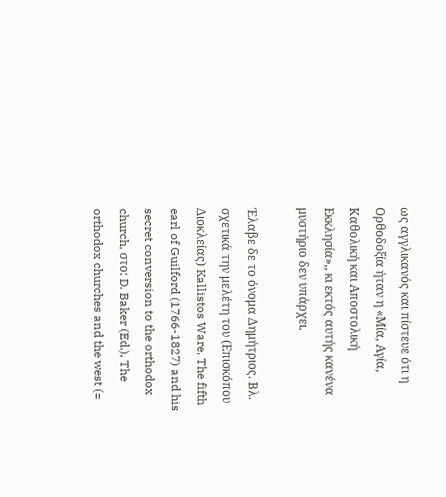ως αγγλικανός και πίστευε ότι η Ορθοδοξία ήταν η «Μία, Αγία, Καθολική και Αποστολική Εκκλησία»,, κι εκτός αυτής κανένα μυστήριο δεν υπάρχει.

Έλαβε δε το όνομα Δημήτριος. Βλ. σχετικά την μελέτη του (Επισκόπου Διοκλείας) Kallistos Ware, The fifth earl of Guilford (1766-1827) and his secret conversion to the orthodox church, στο: D. Baker (Ed.), The orthodox churches and the west (=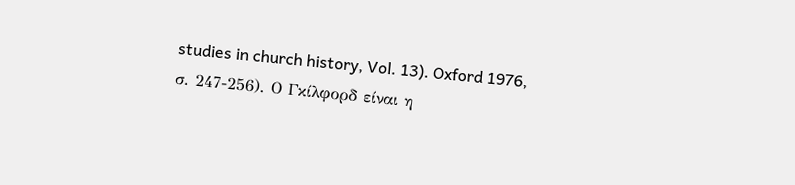studies in church history, Vol. 13). Oxford 1976, σ. 247-256). Ο Γκίλφορδ είναι η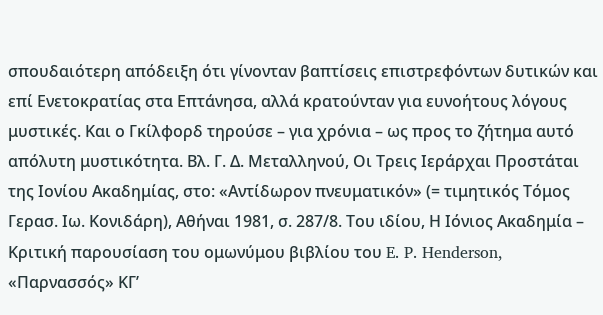σπουδαιότερη απόδειξη ότι γίνονταν βαπτίσεις επιστρεφόντων δυτικών και επί Ενετοκρατίας στα Επτάνησα, αλλά κρατούνταν για ευνοήτους λόγους μυστικές. Και ο Γκίλφορδ τηρούσε – για χρόνια – ως προς το ζήτημα αυτό απόλυτη μυστικότητα. Βλ. Γ. Δ. Μεταλληνού, Οι Τρεις Ιεράρχαι Προστάται της Ιονίου Ακαδημίας, στο: «Αντίδωρον πνευματικόν» (= τιμητικός Τόμος Γερασ. Ιω. Κονιδάρη), Αθήναι 1981, σ. 287/8. Του ιδίου, Η Ιόνιος Ακαδημία – Κριτική παρουσίαση του ομωνύμου βιβλίου του E. P. Henderson, «Παρνασσός» ΚΓ’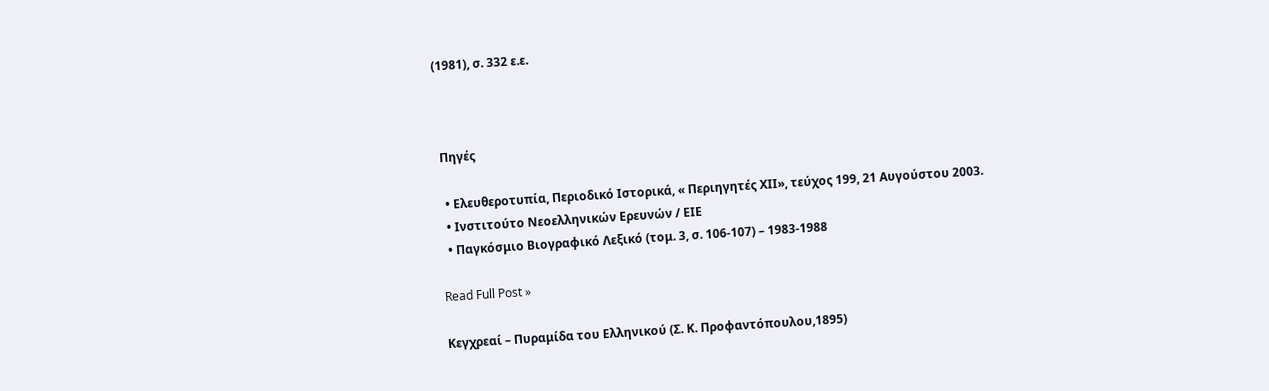(1981), σ. 332 ε.ε.



 Πηγές

  • Ελευθεροτυπία, Περιοδικό Ιστορικά, « Περιηγητές ΧΙΙ», τεύχος 199, 21 Αυγούστου 2003.
  • Ινστιτούτο Νεοελληνικών Ερευνών / ΕΙΕ
  • Παγκόσμιο Βιογραφικό Λεξικό (τομ. 3, σ. 106-107) – 1983-1988

Read Full Post »

Κεγχρεαί – Πυραμίδα του Ελληνικού (Σ. Κ. Προφαντόπουλου,1895)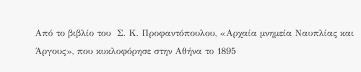Από το βιβλίο του  Σ. Κ. Προφαντόπουλου, «Αρχαία μνημεία Ναυπλίας και Άργους», που κυκλοφόρησε στην Αθήνα το 1895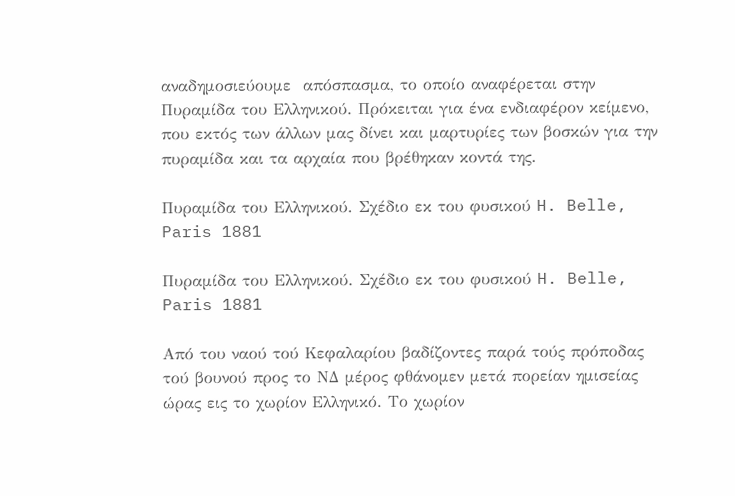αναδημοσιεύουμε  απόσπασμα, το οποίο αναφέρεται στην Πυραμίδα του Ελληνικού. Πρόκειται για ένα ενδιαφέρον κείμενο, που εκτός των άλλων μας δίνει και μαρτυρίες των βοσκών για την  πυραμίδα και τα αρχαία που βρέθηκαν κοντά της.

Πυραμίδα του Ελληνικού. Σχέδιο εκ του φυσικού H. Belle, Paris 1881

Πυραμίδα του Ελληνικού. Σχέδιο εκ του φυσικού H. Belle, Paris 1881

Από του ναού τού Κεφαλαρίου βαδίζοντες παρά τούς πρόποδας τού βουνού προς το ΝΔ μέρος φθάνομεν μετά πορείαν ημισείας ώρας εις το χωρίον Ελληνικό. Το χωρίον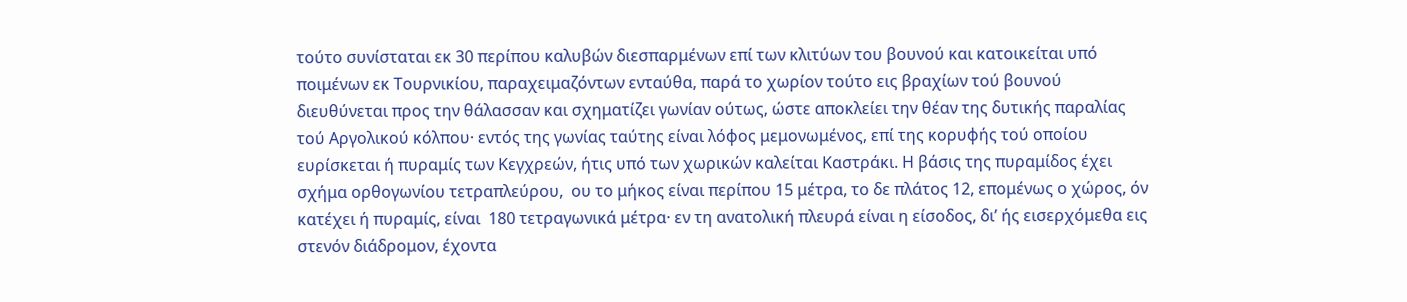τούτο συνίσταται εκ 30 περίπου καλυβών διεσπαρμένων επί των κλιτύων του βουνού και κατοικείται υπό ποιμένων εκ Τουρνικίου, παραχειμαζόντων ενταύθα, παρά το χωρίον τούτο εις βραχίων τού βουνού διευθύνεται προς την θάλασσαν και σχηματίζει γωνίαν ούτως, ώστε αποκλείει την θέαν της δυτικής παραλίας τού Αργολικού κόλπου· εντός της γωνίας ταύτης είναι λόφος μεμονωμένος, επί της κορυφής τού οποίου ευρίσκεται ή πυραμίς των Κεγχρεών, ήτις υπό των χωρικών καλείται Καστράκι. Η βάσις της πυραμίδος έχει σχήμα ορθογωνίου τετραπλεύρου,  ου το μήκος είναι περίπου 15 μέτρα, το δε πλάτος 12, επομένως ο χώρος, όν κατέχει ή πυραμίς, είναι  180 τετραγωνικά μέτρα· εν τη ανατολική πλευρά είναι η είσοδος, δι’ ής εισερχόμεθα εις στενόν διάδρομον, έχοντα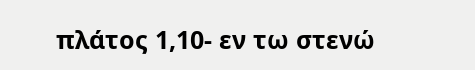πλάτος 1,10- εν τω στενώ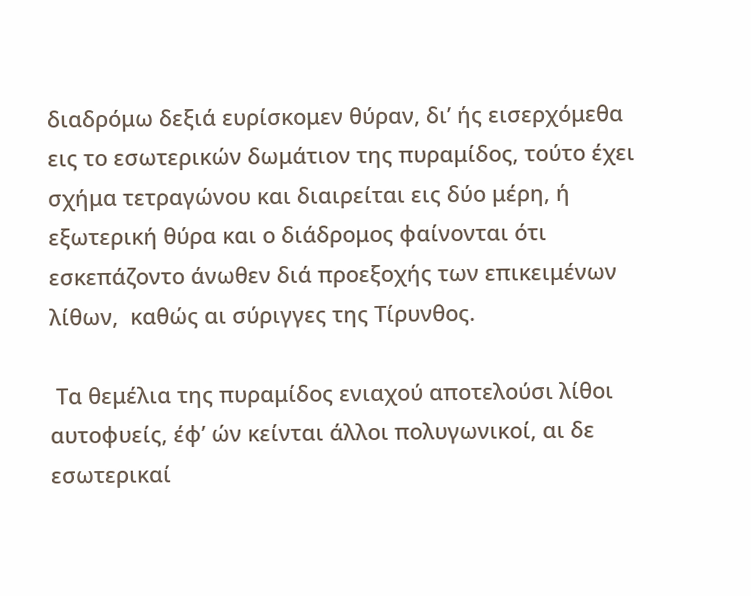διαδρόμω δεξιά ευρίσκομεν θύραν, δι’ ής εισερχόμεθα εις το εσωτερικών δωμάτιον της πυραμίδος, τούτο έχει σχήμα τετραγώνου και διαιρείται εις δύο μέρη, ή εξωτερική θύρα και ο διάδρομος φαίνονται ότι εσκεπάζοντο άνωθεν διά προεξοχής των επικειμένων λίθων,  καθώς αι σύριγγες της Τίρυνθος.

 Τα θεμέλια της πυραμίδος ενιαχού αποτελούσι λίθοι αυτοφυείς, έφ’ ών κείνται άλλοι πολυγωνικοί, αι δε εσωτερικαί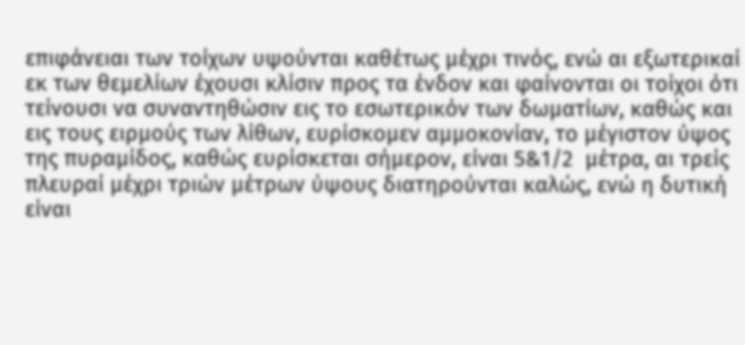επιφάνειαι των τοίχων υψούνται καθέτως μέχρι τινός, ενώ αι εξωτερικαί εκ των θεμελίων έχουσι κλίσιν προς τα ένδον και φαίνονται οι τοίχοι ότι τείνουσι να συναντηθώσιν εις το εσωτερικόν των δωματίων, καθώς και εις τους ειρμούς των λίθων, ευρίσκομεν αμμοκονίαν, το μέγιστον ύψος της πυραμίδος, καθώς ευρίσκεται σήμερον, είναι 5&1/2  μέτρα, αι τρείς πλευραί μέχρι τριών μέτρων ύψους διατηρούνται καλώς, ενώ η δυτική είναι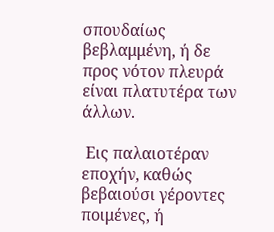σπουδαίως βεβλαμμένη, ή δε προς νότον πλευρά είναι πλατυτέρα των άλλων.

 Εις παλαιοτέραν εποχήν, καθώς βεβαιούσι γέροντες ποιμένες, ή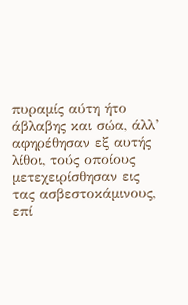πυραμίς αύτη ήτο άβλαβης και σώα, άλλ’ αφηρέθησαν εξ αυτής λίθοι, τούς οποίους μετεχειρίσθησαν εις τας ασβεστοκάμινους, επί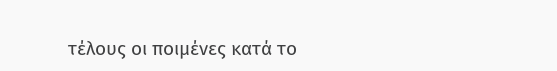τέλους οι ποιμένες κατά το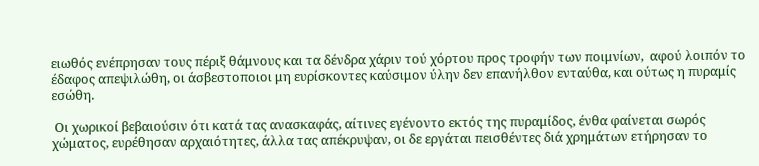ειωθός ενέπρησαν τους πέριξ θάμνους και τα δένδρα χάριν τού χόρτου προς τροφήν των ποιμνίων,  αφού λοιπόν το έδαφος απεψιλώθη, οι άσβεστοποιοι μη ευρίσκοντες καύσιμον ύλην δεν επανήλθον ενταύθα, και ούτως η πυραμίς εσώθη.

 Οι χωρικοί βεβαιούσιν ότι κατά τας ανασκαφάς, αίτινες εγένοντο εκτός της πυραμίδος, ένθα φαίνεται σωρός χώματος, ευρέθησαν αρχαιότητες, άλλα τας απέκρυψαν, οι δε εργάται πεισθέντες διά χρημάτων ετήρησαν το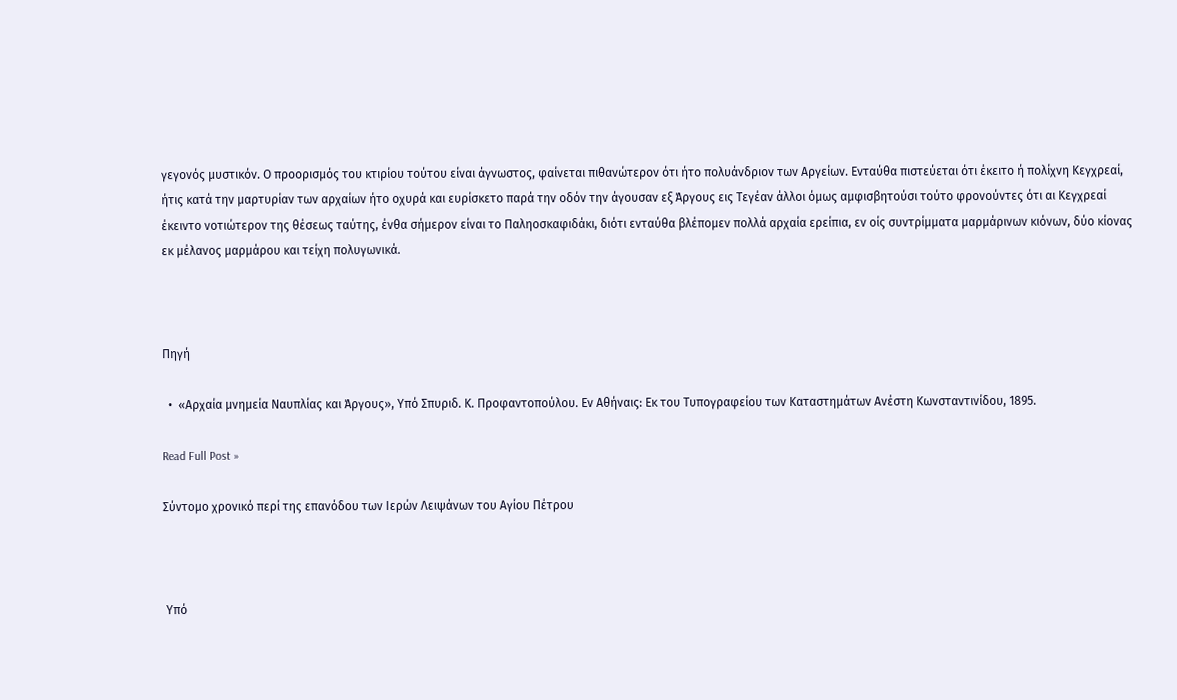γεγονός μυστικόν. Ο προορισμός του κτιρίου τούτου είναι άγνωστος, φαίνεται πιθανώτερον ότι ήτο πολυάνδριον των Αργείων. Ενταύθα πιστεύεται ότι έκειτο ή πολίχνη Κεγχρεαί, ήτις κατά την μαρτυρίαν των αρχαίων ήτο οχυρά και ευρίσκετο παρά την οδόν την άγουσαν εξ Άργους εις Τεγέαν άλλοι όμως αμφισβητούσι τούτο φρονούντες ότι αι Κεγχρεαί έκειντο νοτιώτερον της θέσεως ταύτης, ένθα σήμερον είναι το Παληοσκαφιδάκι, διότι ενταύθα βλέπομεν πολλά αρχαία ερείπια, εν οίς συντρίμματα μαρμάρινων κιόνων, δύο κίονας εκ μέλανος μαρμάρου και τείχη πολυγωνικά.



Πηγή

  •  «Αρχαία μνημεία Ναυπλίας και Άργους», Υπό Σπυριδ. Κ. Προφαντοπούλου. Εν Αθήναις: Εκ του Τυπογραφείου των Καταστημάτων Ανέστη Κωνσταντινίδου, 1895.

Read Full Post »

Σύντομο χρονικό περί της επανόδου των Ιερών Λειψάνων του Αγίου Πέτρου



 Υπό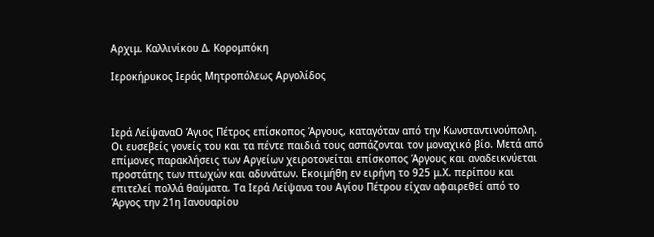Αρχιμ. Καλλινίκου Δ. Κορομπόκη

Ιεροκήρυκος Ιεράς Μητροπόλεως Αργολίδος



Ιερά ΛείψαναΟ Άγιος Πέτρος επίσκοπος Άργους, καταγόταν από την Κωνσταντινούπολη. Οι ευσεβείς γονείς του και τα πέντε παιδιά τους ασπάζονται τον μοναχικό βίο. Μετά από επίμονες παρακλήσεις των Αργείων χειροτονείται επίσκοπος Άργους και αναδεικνύεται προστάτης των πτωχών και αδυνάτων. Εκοιμήθη εν ειρήνη το 925 μ.Χ. περίπου και επιτελεί πολλά θαύματα. Τα Ιερά Λείψανα του Αγίου Πέτρου είχαν αφαιρεθεί από το Άργος την 21η Ιανουαρίου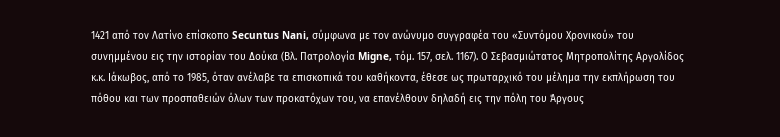1421 από τον Λατίνο επίσκοπο Secuntus Nani, σύμφωνα με τον ανώνυμο συγγραφέα του «Συντόμου Χρονικού» του συνημμένου εις την ιστορίαν του Δούκα (Βλ. Πατρολογία Migne, τόμ. 157, σελ. 1167). Ο Σεβασμιώτατος Μητροπολίτης Αργολίδος κ.κ. Ιάκωβος, από το 1985, όταν ανέλαβε τα επισκοπικά του καθήκοντα, έθεσε ως πρωταρχικό του μέλημα την εκπλήρωση του πόθου και των προσπαθειών όλων των προκατόχων του, να επανέλθουν δηλαδή εις την πόλη του Άργους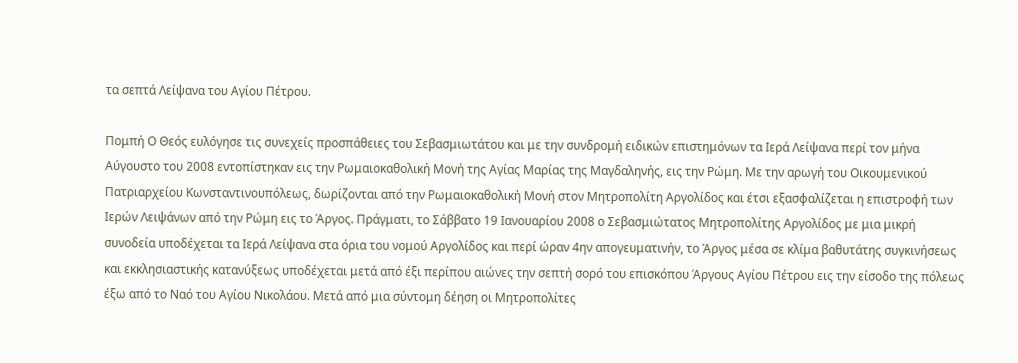τα σεπτά Λείψανα του Αγίου Πέτρου.

Πομπή Ο Θεός ευλόγησε τις συνεχείς προσπάθειες του Σεβασμιωτάτου και με την συνδρομή ειδικών επιστημόνων τα Ιερά Λείψανα περί τον μήνα Αύγουστο του 2008 εντοπίστηκαν εις την Ρωμαιοκαθολική Μονή της Αγίας Μαρίας της Μαγδαληνής, εις την Ρώμη. Με την αρωγή του Οικουμενικού Πατριαρχείου Κωνσταντινουπόλεως, δωρίζονται από την Ρωμαιοκαθολική Μονή στον Μητροπολίτη Αργολίδος και έτσι εξασφαλίζεται η επιστροφή των Ιερών Λειψάνων από την Ρώμη εις το Άργος. Πράγματι, το Σάββατο 19 Ιανουαρίου 2008 ο Σεβασμιώτατος Μητροπολίτης Αργολίδος με μια μικρή συνοδεία υποδέχεται τα Ιερά Λείψανα στα όρια του νομού Αργολίδος και περί ώραν 4ην απογευματινήν, το Άργος μέσα σε κλίμα βαθυτάτης συγκινήσεως και εκκλησιαστικής κατανύξεως υποδέχεται μετά από έξι περίπου αιώνες την σεπτή σορό του επισκόπου Άργους Αγίου Πέτρου εις την είσοδο της πόλεως έξω από το Ναό του Αγίου Νικολάου. Μετά από μια σύντομη δέηση οι Μητροπολίτες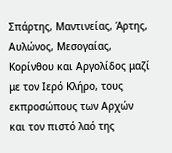Σπάρτης, Μαντινείας, Άρτης, Αυλώνος, Μεσογαίας, Κορίνθου και Αργολίδος μαζί με τον Ιερό Κλήρο, τους εκπροσώπους των Αρχών και τον πιστό λαό της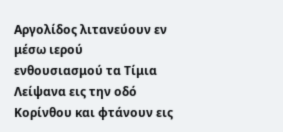Αργολίδος λιτανεύουν εν μέσω ιερού ενθουσιασμού τα Τίμια Λείψανα εις την οδό Κορίνθου και φτάνουν εις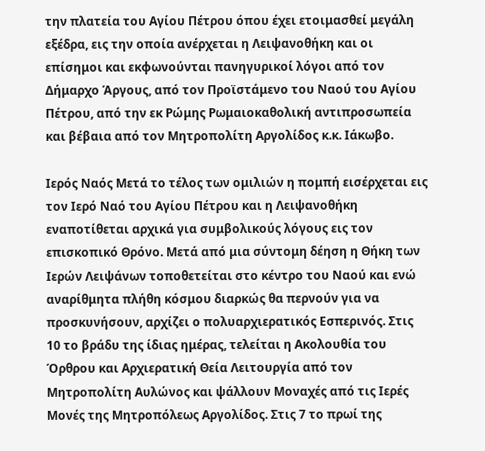την πλατεία του Αγίου Πέτρου όπου έχει ετοιμασθεί μεγάλη εξέδρα, εις την οποία ανέρχεται η Λειψανοθήκη και οι επίσημοι και εκφωνούνται πανηγυρικοί λόγοι από τον Δήμαρχο Άργους, από τον Προϊστάμενο του Ναού του Αγίου Πέτρου, από την εκ Ρώμης Ρωμαιοκαθολική αντιπροσωπεία και βέβαια από τον Μητροπολίτη Αργολίδος κ.κ. Ιάκωβο.

Ιερός Ναός Μετά το τέλος των ομιλιών η πομπή εισέρχεται εις τον Ιερό Ναό του Αγίου Πέτρου και η Λειψανοθήκη εναποτίθεται αρχικά για συμβολικούς λόγους εις τον επισκοπικό Θρόνο. Μετά από μια σύντομη δέηση η Θήκη των Ιερών Λειψάνων τοποθετείται στο κέντρο του Ναού και ενώ αναρίθμητα πλήθη κόσμου διαρκώς θα περνούν για να προσκυνήσουν, αρχίζει ο πολυαρχιερατικός Εσπερινός. Στις 10 το βράδυ της ίδιας ημέρας, τελείται η Ακολουθία του Όρθρου και Αρχιερατική Θεία Λειτουργία από τον Μητροπολίτη Αυλώνος και ψάλλουν Μοναχές από τις Ιερές Μονές της Μητροπόλεως Αργολίδος. Στις 7 το πρωί της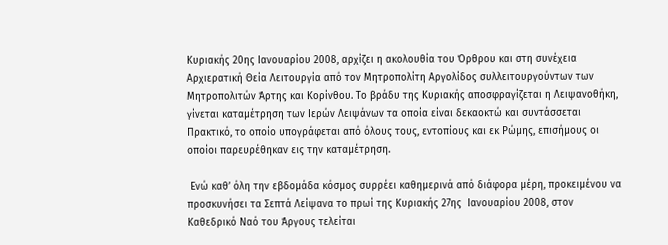Κυριακής 20ης Ιανουαρίου 2008, αρχίζει η ακολουθία του Όρθρου και στη συνέχεια Αρχιερατική Θεία Λειτουργία από τον Μητροπολίτη Αργολίδος συλλειτουργούντων των Μητροπολιτών Άρτης και Κορίνθου. Το βράδυ της Κυριακής αποσφραγίζεται η Λειψανοθήκη, γίνεται καταμέτρηση των Ιερών Λειψάνων τα οποία είναι δεκαοκτώ και συντάσσεται Πρακτικό, το οποίο υπογράφεται από όλους τους, εντοπίους και εκ Ρώμης, επισήμους οι οποίοι παρευρέθηκαν εις την καταμέτρηση.

 Ενώ καθ’ όλη την εβδομάδα κόσμος συρρέει καθημερινά από διάφορα μέρη, προκειμένου να προσκυνήσει τα Σεπτά Λείψανα το πρωί της Κυριακής 27ης  Ιανουαρίου 2008, στον Καθεδρικό Ναό του Άργους τελείται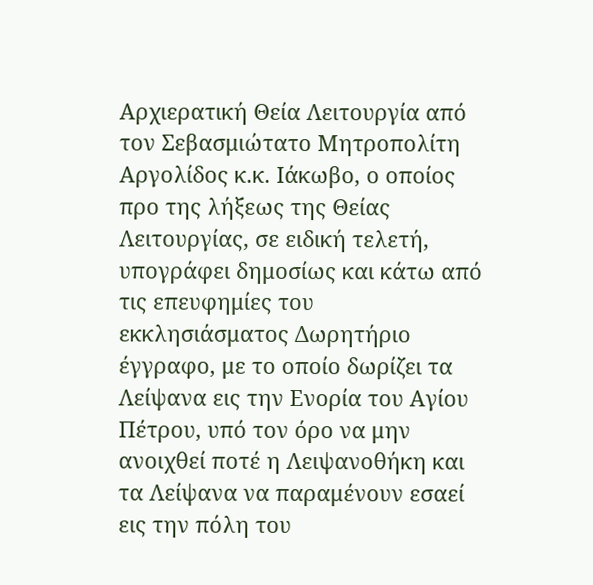Αρχιερατική Θεία Λειτουργία από τον Σεβασμιώτατο Μητροπολίτη Αργολίδος κ.κ. Ιάκωβο, ο οποίος προ της λήξεως της Θείας Λειτουργίας, σε ειδική τελετή, υπογράφει δημοσίως και κάτω από τις επευφημίες του εκκλησιάσματος Δωρητήριο έγγραφο, με το οποίο δωρίζει τα Λείψανα εις την Ενορία του Αγίου Πέτρου, υπό τον όρο να μην ανοιχθεί ποτέ η Λειψανοθήκη και τα Λείψανα να παραμένουν εσαεί εις την πόλη του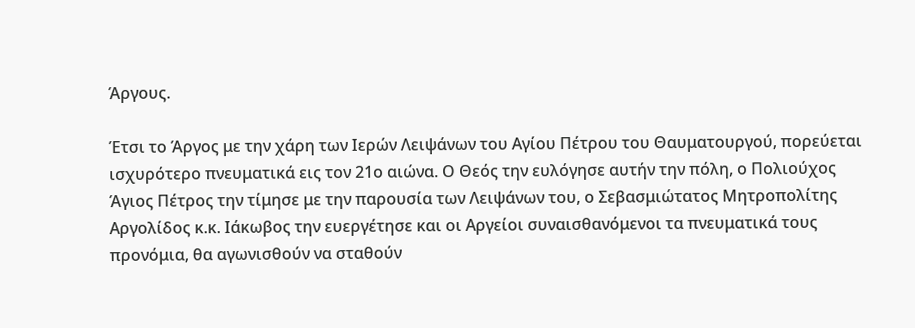Άργους.

Έτσι το Άργος με την χάρη των Ιερών Λειψάνων του Αγίου Πέτρου του Θαυματουργού, πορεύεται ισχυρότερο πνευματικά εις τον 21ο αιώνα. Ο Θεός την ευλόγησε αυτήν την πόλη, ο Πολιούχος Άγιος Πέτρος την τίμησε με την παρουσία των Λειψάνων του, ο Σεβασμιώτατος Μητροπολίτης Αργολίδος κ.κ. Ιάκωβος την ευεργέτησε και οι Αργείοι συναισθανόμενοι τα πνευματικά τους προνόμια, θα αγωνισθούν να σταθούν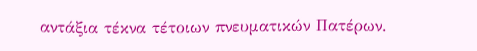αντάξια τέκνα τέτοιων πνευματικών Πατέρων.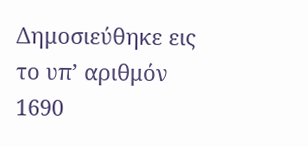Δημοσιεύθηκε εις το υπ’ αριθμόν 1690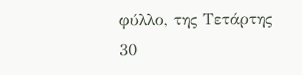φύλλο, της Τετάρτης 30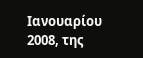Ιανουαρίου 2008, της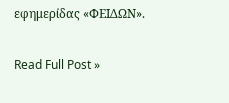εφημερίδας «ΦΕΙΔΩΝ».

Read Full Post »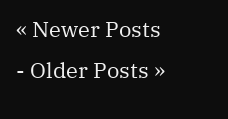« Newer Posts - Older Posts »